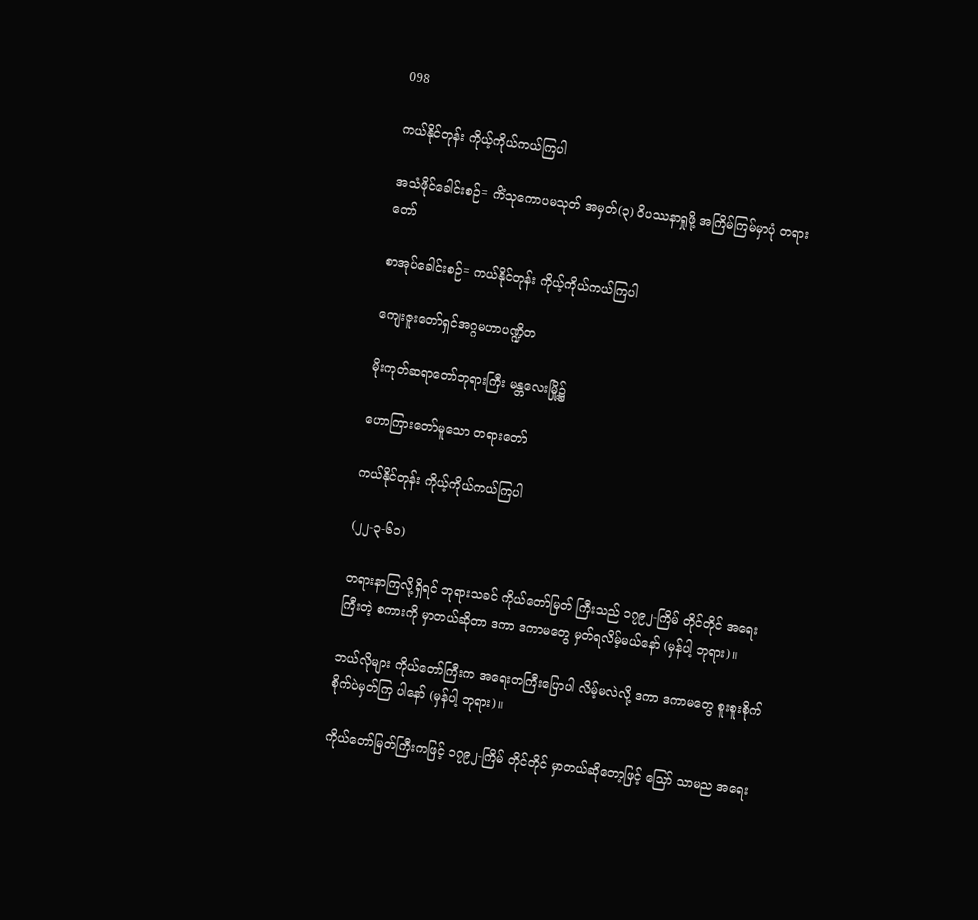098

ကယ်နိုင်တုန်း ကိုယ့်ကိုယ်ကယ်ကြပါ

အသံဖိုင်ခေါင်းစဉ်= ကိံသုကောပမသုတ် အမှတ်(၃) ဝိပဿနာရှုဖို့ အကြိမ်ကြမ်မှာပုံ တရားတော်

စာအုပ်ခေါင်းစဉ်= ကယ်နိုင်တုန်း ကိုယ့်ကိုယ်ကယ်ကြပါ

ကျေးဇူးတော်ရှင်အဂ္ဂမဟာပဏ္ဍိတ

မိုးကုတ်ဆရာတော်ဘုရားကြီး မန္တလေးမြို့၌

ဟောကြားတော်မူသော တရားတော်

ကယ်နိုင်တုန်း ကိုယ့်ကိုယ်ကယ်ကြပါ

(၂၂-၃-၆၁)

တရားနာကြလို့ရှိရင် ဘုရားသခင် ကိုယ်တော်မြတ် ကြီးသည် ၁၇၉၂-ကြိမ် တိုင်တိုင် အရေးကြီးတဲ့ စကားကို မှာတယ်ဆိုတာ ဒကာ ဒကာမတွေ မှတ်ရလိမ့်မယ်နော် (မှန်ပါ့ ဘုရား)။

ဘယ်လိုများ ကိုယ်တော်ကြီးက အရေးတကြီးပြောပါ လိမ့်မလဲလို့ ဒကာ ဒကာမတွေ စူးစူးစိုက်စိုက်ပဲမှတ်ကြ ပါနော် (မှန်ပါ့ ဘုရား)။

ကိုယ်တော်မြတ်ကြီးကဖြင့် ၁၇၉၂-ကြိမ် တိုင်တိုင် မှာတယ်ဆိုတော့ဖြင့် သြော် သာမည အရေး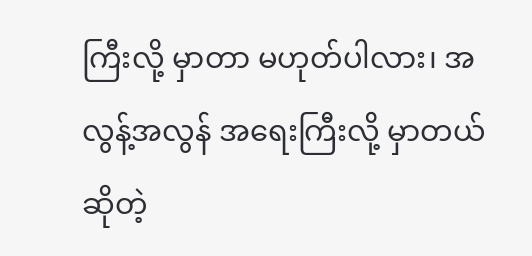ကြီးလို့ မှာတာ မဟုတ်ပါလား၊ အလွန့်အလွန် အရေးကြီးလို့ မှာတယ် ဆိုတဲ့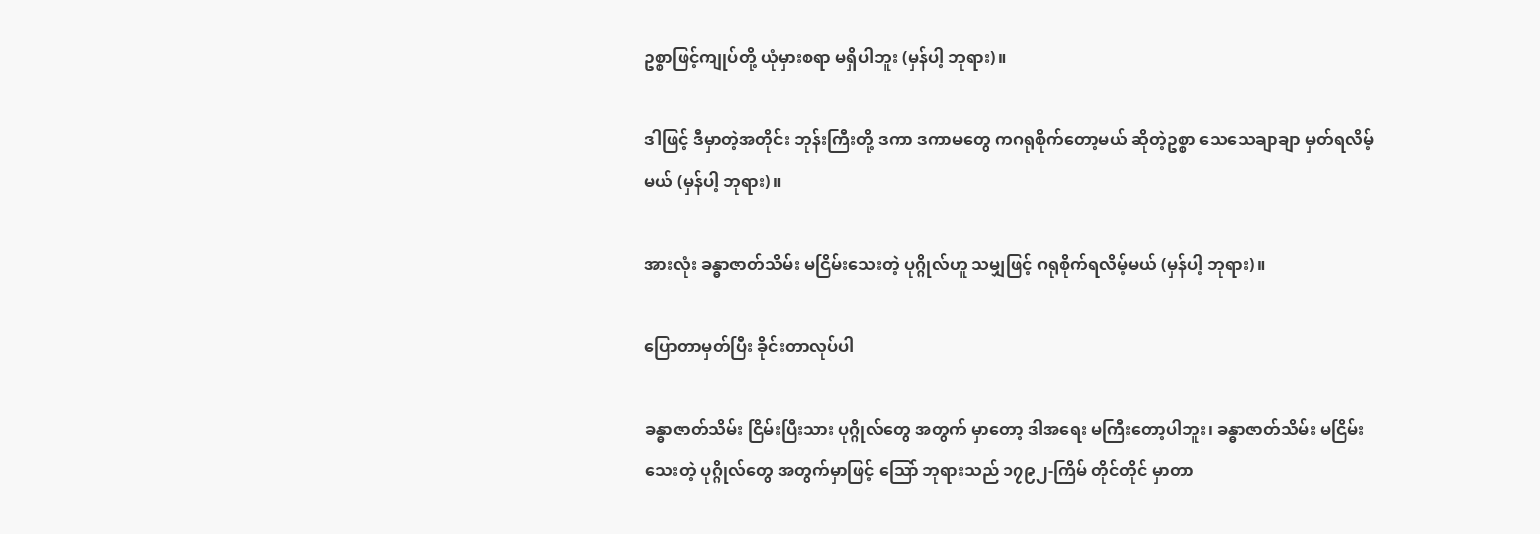ဥစ္စာဖြင့်ကျုပ်တို့ ယုံမှားစရာ မရှိပါဘူး (မှန်ပါ့ ဘုရား)။

ဒါဖြင့် ဒီမှာတဲ့အတိုင်း ဘုန်းကြီးတို့ ဒကာ ဒကာမတွေ ကဂရုစိုက်တော့မယ် ဆိုတဲ့ဥစ္စာ သေသေချာချာ မှတ်ရလိမ့် မယ် (မှန်ပါ့ ဘုရား)။

အားလုံး ခန္ဓာဇာတ်သိမ်း မငြိမ်းသေးတဲ့ ပုဂ္ဂိုလ်ဟူ သမျှဖြင့် ဂရုစိုက်ရလိမ့်မယ် (မှန်ပါ့ ဘုရား)။

ပြောတာမှတ်ပြီး ခိုင်းတာလုပ်ပါ

ခန္ဓာဇာတ်သိမ်း ငြိမ်းပြီးသား ပုဂ္ဂိုလ်တွေ အတွက် မှာတော့ ဒါအရေး မကြီးတော့ပါဘူး၊ ခန္ဓာဇာတ်သိမ်း မငြိမ်းသေးတဲ့ ပုဂ္ဂိုလ်တွေ အတွက်မှာဖြင့် သြော် ဘုရားသည် ၁၇၉၂-ကြိမ် တိုင်တိုင် မှာတာ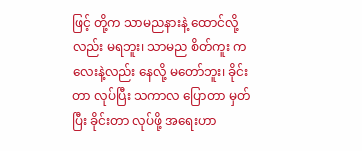ဖြင့် တို့က သာမညနားနဲ့ ထောင်လို့ လည်း မရဘူး၊ သာမည စိတ်ကူး ကလေးနဲ့လည်း နေလို့ မတော်ဘူး၊ ခိုင်းတာ လုပ်ပြီး သကာလ ပြောတာ မှတ်ပြီး ခိုင်းတာ လုပ်ဖို့ အရေးဟာ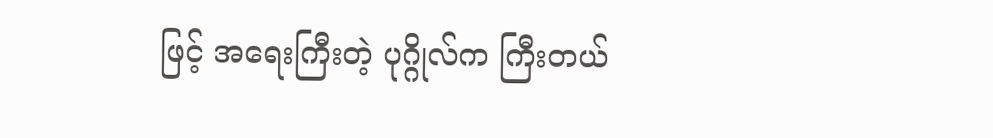ဖြင့် အရေးကြီးတဲ့ ပုဂ္ဂိုလ်က ကြီးတယ်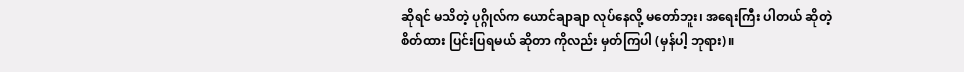ဆိုရင် မသိတဲ့ ပုဂ္ဂိုလ်က ယောင်ချာချာ လုပ်နေလို့ မတော်ဘူး၊ အရေးကြီး ပါတယ် ဆိုတဲ့ စိတ်ထား ပြင်းပြရမယ် ဆိုတာ ကိုလည်း မှတ်ကြပါ (မှန်ပါ့ ဘုရား)။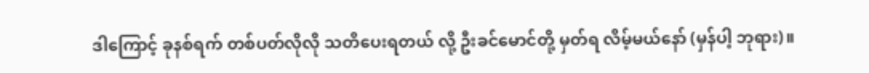ဒါကြောင့် ခုနစ်ရက် တစ်ပတ်လိုလို သတိပေးရတယ် လို့ ဦးခင်မောင်တို့ မှတ်ရ လိမ့်မယ်နော် (မှန်ပါ့ ဘုရား)။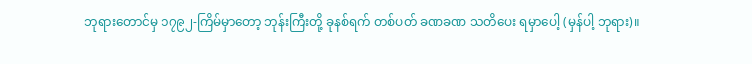ဘုရားတောင်မှ ၁၇၉၂-ကြိမ်မှာတော့ ဘုန်းကြီးတို့ ခုနစ်ရက် တစ်ပတ် ခဏခဏ သတိပေး ရမှာပေါ့ (မှန်ပါ့ ဘုရား)။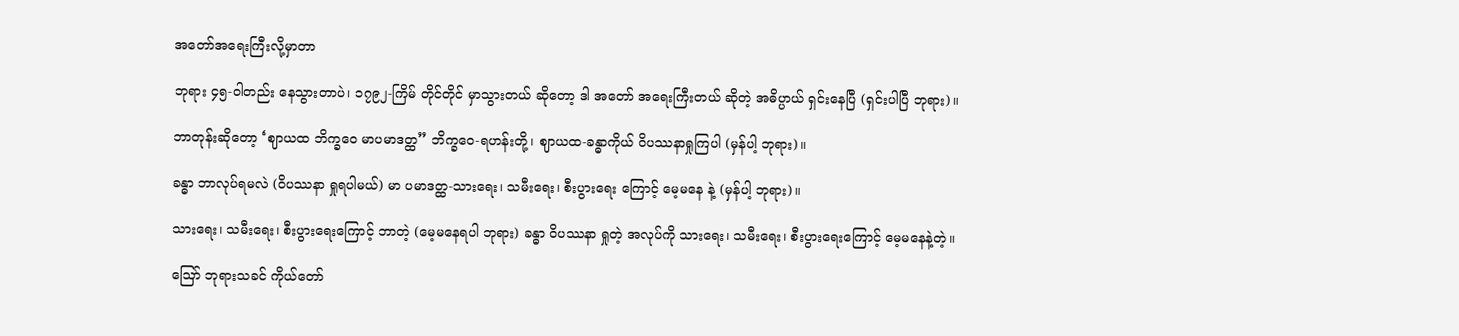အတော်အရေးကြီးလို့မှာတာ

ဘုရား ၄၅-ဝါတည်း နေသွားတာပဲ၊ ၁၇၉၂-ကြိမ် တိုင်တိုင် မှာသွားတယ် ဆိုတော့ ဒါ အတော် အရေးကြီးတယ် ဆိုတဲ့ အဓိပ္ပာယ် ရှင်းနေပြီ (ရှင်းပါပြီ ဘုရား)။

ဘာတုန်းဆိုတော့ ‘ဈာယထ ဘိက္ခဝေ မာပမာဒတ္ထ” ဘိက္ခဝေ-ရဟန်းတို့၊ ဈာယထ-ခန္ဓာကိုယ် ဝိပဿနာရှုကြပါ (မှန်ပါ့ ဘုရား)။

ခန္ဓာ ဘာလုပ်ရမလဲ (ဝိပဿနာ ရှုရပါမယ်) မာ ပမာဒတ္ထ-သားရေး၊ သမီးရေး၊ စီးပွားရေး ကြောင့် မေ့မနေ နဲ့ (မှန်ပါ့ ဘုရား)။

သားရေး၊ သမီးရေး၊ စီးပွားရေးကြောင့် ဘာတဲ့ (မေ့မနေရပါ ဘုရား) ခန္ဓာ ဝိပဿနာ ရှုတဲ့ အလုပ်ကို သားရေး၊ သမီးရေး၊ စီးပွားရေးကြောင့် မေ့မနေနဲ့တဲ့။

ဪ ဘုရားသခင် ကိုယ်တော်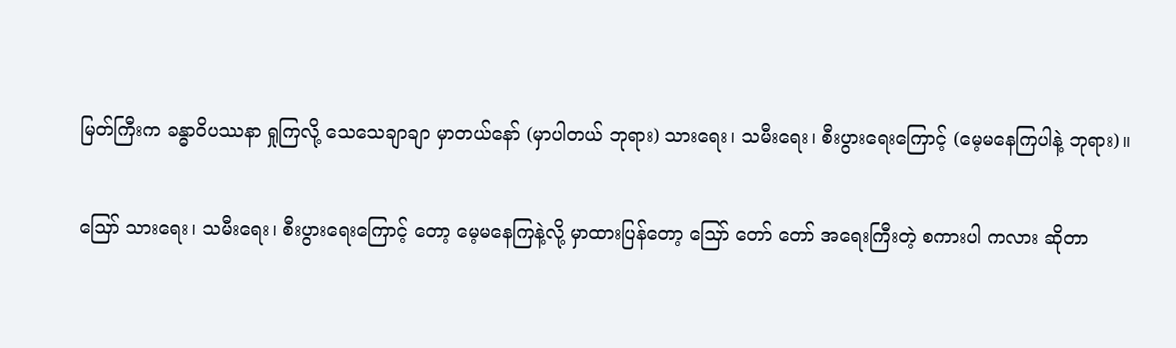မြတ်ကြီးက ခန္ဓာဝိပဿနာ ရှုကြလို့ သေသေချာချာ မှာတယ်နော် (မှာပါတယ် ဘုရား) သားရေး၊ သမီးရေး၊ စီးပွားရေးကြောင့် (မေ့မနေကြပါနဲ့ ဘုရား)။

သြော် သားရေး၊ သမီးရေး၊ စီးပွားရေးကြောင့် တော့ မေ့မနေကြနဲ့လို့ မှာထားပြန်တော့ သြော် တော် တော် အရေးကြီးတဲ့ စကားပါ ကလား ဆိုတာ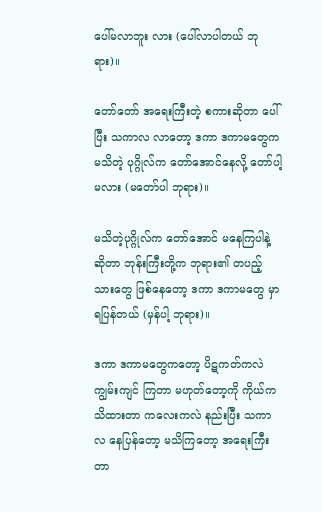ပေါ်မလာဘူး လား (ပေါ်လာပါတယ် ဘုရား)။

တော်တော် အရေးကြီးတဲ့ စကားဆိုတာ ပေါ်ပြီး သကာလ လာတော့ ဒကာ ဒကာမတွေက မသိတဲ့ ပုဂ္ဂိုလ်က တော်အောင်နေလို့ တော်ပါ့မလား (မတော်ပါ ဘုရား)။

မသိတဲ့ပုဂ္ဂိုလ်က တော်အောင် မနေကြပါနဲ့ဆိုတာ ဘုန်းကြီးတို့က ဘုရား၏ တပည့်သားတွေ ဖြစ်နေတော့ ဒကာ ဒကာမတွေ မှာရပြန်တယ် (မှန်ပါ့ ဘုရား)။

ဒကာ ဒကာမတွေကတော့ ပိဋကတ်ကလဲ ကျွမ်းကျင် ကြတာ မဟုတ်တော့ကို ကိုယ်က သိထားတာ ကလေးကလဲ နည်းပြီး သကာလ နေပြန်တော့ မသိကြတော့ အရေးကြီးတာ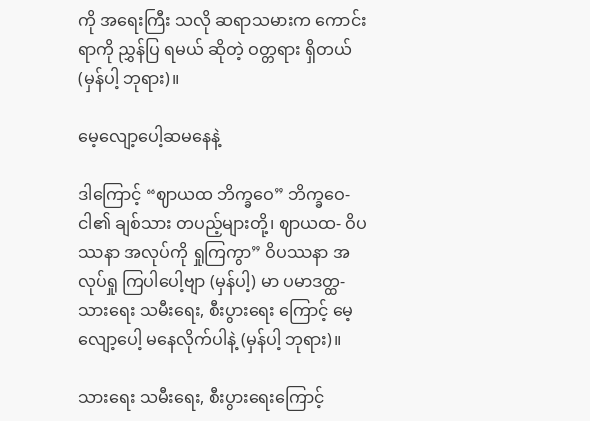ကို အရေးကြီး သလို ဆရာသမားက ကောင်းရာကို ညွှန်ပြ ရမယ် ဆိုတဲ့ ဝတ္တရား ရှိတယ် (မှန်ပါ့ ဘုရား)။

မေ့လျော့ပေါ့ဆမနေနဲ့

ဒါကြောင့် “ဈာယထ ဘိက္ခဝေ” ဘိက္ခဝေ- ငါ၏ ချစ်သား တပည့်များတို့၊ ဈာယထ- ဝိပဿနာ အလုပ်ကို ရှုကြကွာ” ဝိပဿနာ အလုပ်ရှု ကြပါပေါ့ဗျာ (မှန်ပါ့) မာ ပမာဒတ္ထ- သားရေး သမီးရေး, စီးပွားရေး ကြောင့် မေ့လျော့ပေါ့ မနေလိုက်ပါနဲ့ (မှန်ပါ့ ဘုရား)။

သားရေး သမီးရေး, စီးပွားရေးကြောင့်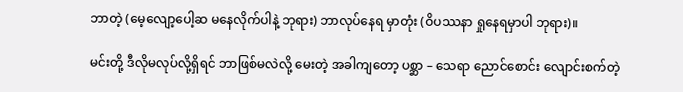ဘာတဲ့ (မေ့လျော့ပေါ့ဆ မနေလိုက်ပါနဲ့ ဘုရား) ဘာလုပ်နေရ မှာတုံး (ဝိပဿနာ ရှုနေရမှာပါ ဘုရား)။

မင်းတို့ ဒီလိုမလုပ်လို့ရှိရင် ဘာဖြစ်မလဲလို့ မေးတဲ့ အခါကျတော့ ပစ္ဆာ – သေရာ ညောင်စောင်း လျောင်းစက်တဲ့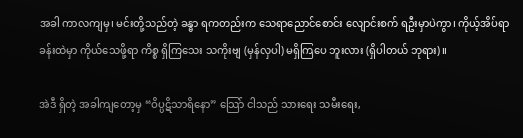အခါ ကာလကျမှ၊ မင်းတို့သည်တဲ့ ခန္ဓာ ရကတည်းက သေရာညောင်စောင်း လျောင်းစက် ရဦးမှာပဲကွာ၊ ကိုယ့်အိပ်ရာ ခန်းထဲမှာ ကိုယ်သေဖို့ရာ ကိစ္စ ရှိကြသေး သကိုးဗျ (မှန်လှပါ) မရှိကြပေ ဘူးလား (ရှိပါတယ် ဘုရား)။

အဲဒီ ရှိတဲ့ အခါကျတော့မှ “ဝိပ္ပဋိသာရိနော” သြော် ငါသည် သားရေး သမီးရေး,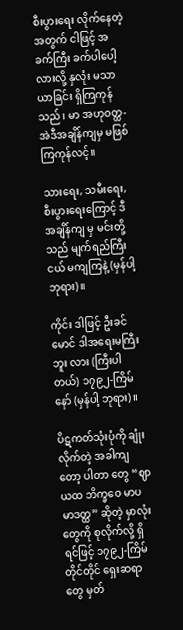စီးပွားရေး လိုက်နေတဲ့ အတွက် ငါဖြင့် အခက်ကြီး ခက်ပါပေါ့လားလို့ နှလုံး မသာယာခြင်း ရှိကြကုန်သည်၊ မာ အဟုဝတ္ထ- အဲဒီအချိန်ကျမှ မဖြစ်ကြကုန်လင့်။

သားရေး, သမီးရေး, စီးပွားရေးကြောင့် ဒီအချိန်ကျ မှ မင်းတို့သည် မျက်ရည်ကြီးငယ် မကျကြနဲ့ (မှန်ပါ့ ဘုရား)။

ကိုင်း ဒါဖြင့် ဦးခင်မောင် ဒါအရေးမကြီးဘူး လား (ကြီးပါတယ်) ၁၇၉၂-ကြိမ်နော် (မှန်ပါ့ ဘုရား)။

ပိဋကတ်သုံးပုံကို ချုံးလိုက်တဲ့ အခါကျတော့ ပါတာ တွေ “ဈာယထ ဘိက္ခဝေ မာပမာဒတ္ထ” ဆိုတဲ့ မှာလုံးတွေကို စုလိုက်လို့ ရှိရင်ဖြင့် ၁၇၉၂-ကြိမ် တိုင်တိုင် ရှေးဆရာတွေ မှတ်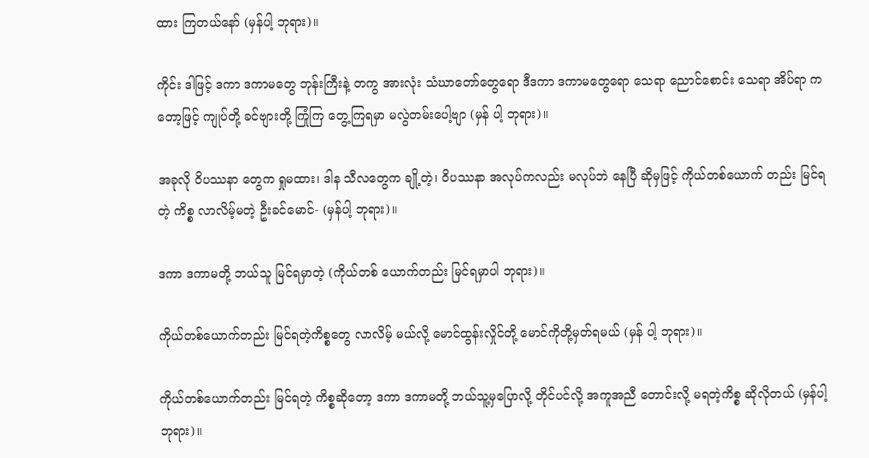ထား ကြတယ်နော် (မှန်ပါ့ ဘုရား)။

ကိုင်း ဒါဖြင့် ဒကာ ဒကာမတွေ ဘုန်းကြီးနဲ့ တကွ အားလုံး သံဃာတော်တွေရော ဒီဒကာ ဒကာမတွေရော သေရာ ညောင်စောင်း သေရာ အိပ်ရာ ကတော့ဖြင့် ကျုပ်တို့ ခင်ဗျားတို့ ကြုံကြ တွေ့ကြရမှာ မလွဲတမ်းပေါ့ဗျာ (မှန် ပါ့ ဘုရား)။

အခုလို ဝိပဿနာ တွေက ရှုမထား၊ ဒါန သီလတွေက ချို့တဲ့၊ ဝိပဿနာ အလုပ်ကလည်း မလုပ်ဘဲ နေပြီ ဆိုမှဖြင့် ကိုယ်တစ်ယောက် တည်း မြင်ရတဲ့ ကိစ္စ လာလိမ့်မတဲ့ ဦးခင်မောင်- (မှန်ပါ့ ဘုရား)။

ဒကာ ဒကာမတို့ ဘယ်သူ မြင်ရမှာတဲ့ (ကိုယ်တစ် ယောက်တည်း မြင်ရမှာပါ ဘုရား)။

ကိုယ်တစ်ယောက်တည်း မြင်ရတဲ့ကိစ္စတွေ လာလိမ့် မယ်လို့ မောင်ထွန်းလှိုင်တို့ မောင်ကိုတို့မှတ်ရမယ် (မှန် ပါ့ ဘုရား)။

ကိုယ်တစ်ယောက်တည်း မြင်ရတဲ့ ကိစ္စဆိုတော့ ဒကာ ဒကာမတို့ ဘယ်သူ့မှပြောလို့ တိုင်ပင်လို့ အကူအညီ တောင်းလို့ မရတဲ့ကိစ္စ ဆိုလိုတယ် (မှန်ပါ့ ဘုရား)။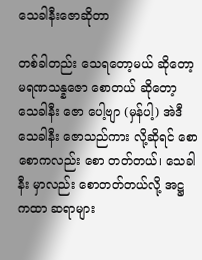သေခါနီးဇောဆိုတာ

တစ်ခါတည်း သေရတော့မယ် ဆိုတော့ မရဏသန္နဇော စောတယ် ဆိုတော့ သေခါနီး ဇော ပေါ့ဗျာ (မှန်ပါ့) အဲဒီ သေခါနီး ဇောသည်ကား လို့ဆိုရင် စောစောကလည်း စော တတ်တယ်၊ သေခါနီး မှာလည်း စောတတ်တယ်လို့ အဋ္ဌ ကထာ ဆရာများ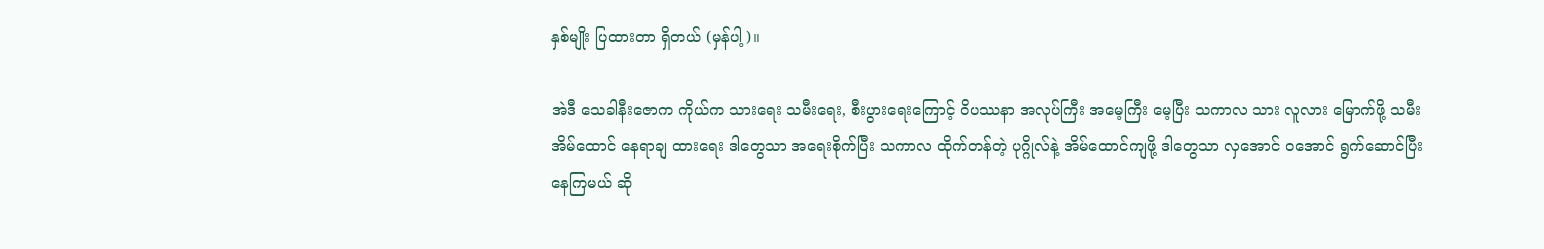နှစ်မျိုး ပြထားတာ ရှိတယ် (မှန်ပါ့)။

အဲဒီ သေခါနီးဇောက ကိုယ်က သားရေး သမီးရေး, စီးပွားရေးကြောင့် ဝိပဿနာ အလုပ်ကြီး အမေ့ကြီး မေ့ပြီး သကာလ သား လူလား မြောက်ဖို့ သမီး အိမ်ထောင် နေရာချ ထားရေး ဒါတွေသာ အရေးစိုက်ပြီး သကာလ ထိုက်တန်တဲ့ ပုဂ္ဂိုလ်နဲ့ အိမ်ထောင်ကျဖို့ ဒါတွေသာ လှအောင် ဝအောင် ရွက်ဆောင်ပြီး နေကြမယ် ဆို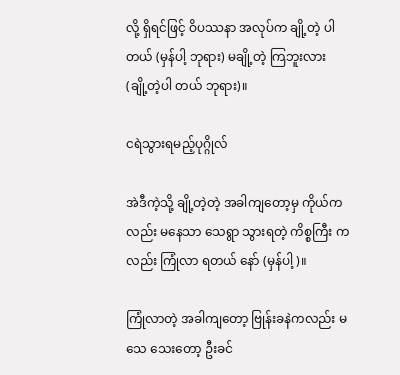လို့ ရှိရင်ဖြင့် ဝိပဿနာ အလုပ်က ချို့တဲ့ ပါတယ် (မှန်ပါ့ ဘုရား) မချို့တဲ့ ကြဘူးလား (ချို့တဲ့ပါ တယ် ဘုရား)။

ငရဲသွားရမည့်ပုဂ္ဂိုလ်

အဲဒီကဲ့သို့ ချို့တဲ့တဲ့ အခါကျတော့မှ ကိုယ်ကလည်း မနေသာ သေရွာ သွားရတဲ့ ကိစ္စကြီး ကလည်း ကြုံလာ ရတယ် နော် (မှန်ပါ့)။

ကြုံလာတဲ့ အခါကျတော့ ဗြုန်းခနဲကလည်း မသေ သေးတော့ ဦးခင်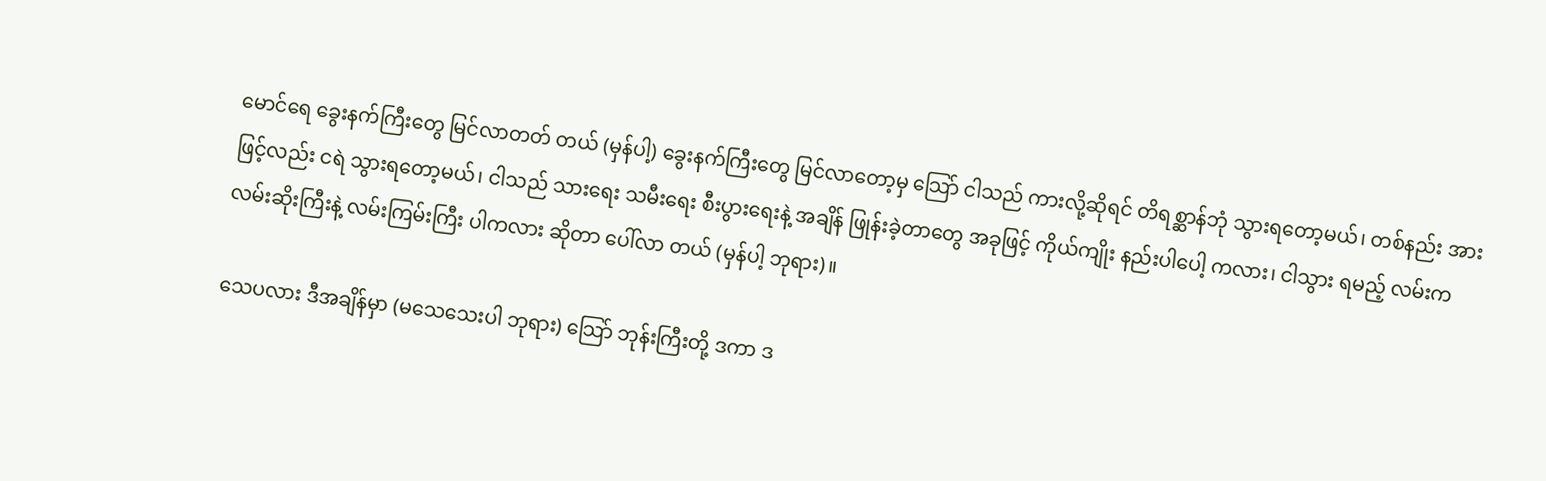မောင်ရေ ခွေးနက်ကြီးတွေ မြင်လာတတ် တယ် (မှန်ပါ့) ခွေးနက်ကြီးတွေ မြင်လာတော့မှ သြော် ငါသည် ကားလို့ဆိုရင် တိရစ္ဆာန်ဘုံ သွားရတော့မယ်၊ တစ်နည်း အားဖြင့်လည်း ငရဲ သွားရတော့မယ်၊ ငါသည် သားရေး သမီးရေး စီးပွားရေးနဲ့ အချိန် ဖြုန်းခဲ့တာတွေ အခုဖြင့် ကိုယ်ကျိုး နည်းပါပေါ့ ကလား၊ ငါသွား ရမည့် လမ်းက လမ်းဆိုးကြီးနဲ့ လမ်းကြမ်းကြီး ပါကလား ဆိုတာ ပေါ်လာ တယ် (မှန်ပါ့ ဘုရား)။

သေပလား ဒီအချိန်မှာ (မသေသေးပါ ဘုရား) သြော် ဘုန်းကြီးတို့ ဒကာ ဒ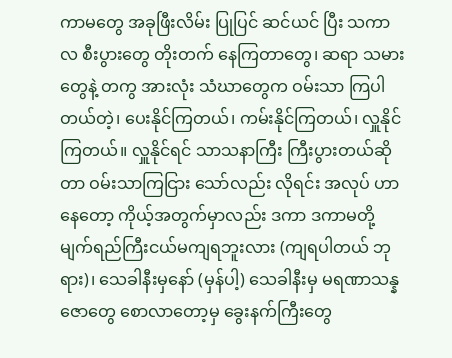ကာမတွေ အခုဖြီးလိမ်း ပြုပြင် ဆင်ယင် ပြီး သကာလ စီးပွားတွေ တိုးတက် နေကြတာတွေ၊ ဆရာ သမားတွေနဲ့ တကွ အားလုံး သံဃာတွေက ဝမ်းသာ ကြပါ တယ်တဲ့၊ ပေးနိုင်ကြတယ်၊ ကမ်းနိုင်ကြတယ်၊ လှူနိုင် ကြတယ်။ လှူနိုင်ရင် သာသနာကြီး ကြီးပွားတယ်ဆိုတာ ဝမ်းသာကြငြား သော်လည်း လိုရင်း အလုပ် ဟာနေတော့ ကိုယ့်အတွက်မှာလည်း ဒကာ ဒကာမတို့ မျက်ရည်ကြီးငယ်မကျရဘူးလား (ကျရပါတယ် ဘုရား)၊ သေခါနီးမှနော် (မှန်ပါ့) သေခါနီးမှ မရဏာသန္နဇောတွေ စောလာတော့မှ ခွေးနက်ကြီးတွေ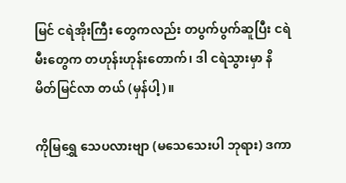မြင် ငရဲအိုးကြီး တွေကလည်း တပွက်ပွက်ဆူပြီး ငရဲမီးတွေက တဟုန်းဟုန်းတောက်၊ ဒါ ငရဲသွားမှာ နိမိတ်မြင်လာ တယ် (မှန်ပါ့)။

ကိုမြရွှေ သေပလားဗျာ (မသေသေးပါ ဘုရား) ဒကာ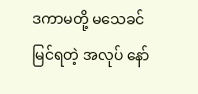ဒကာမတို့ မသေခင် မြင်ရတဲ့ အလုပ် နော်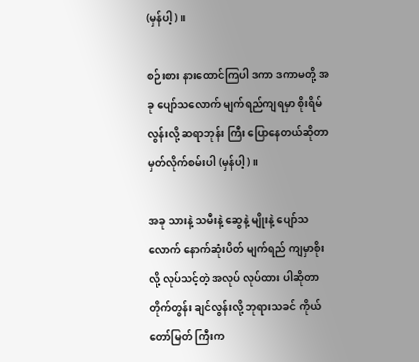(မှန်ပါ့)။

စဉ်းစား နားထောင်ကြပါ ဒကာ ဒကာမတို့ အခု ပျော်သလောက် မျက်ရည်ကျရမှာ စိုးရိမ် လွန်းလို့ ဆရာဘုန်း ကြီး ပြောနေတယ်ဆိုတာ မှတ်လိုက်စမ်းပါ (မှန်ပါ့)။

အခု သားနဲ့ သမီးနဲ့ ဆွေနဲ့ မျိုးနဲ့ ပျော်သလောက် နောက်ဆုံးပိတ် မျက်ရည် ကျမှာစိုးလို့ လုပ်သင့်တဲ့ အလုပ် လုပ်ထား ပါဆိုတာ တိုက်တွန်း ချင်လွန်းလို့ ဘုရားသခင် ကိုယ်တော်မြတ် ကြီးက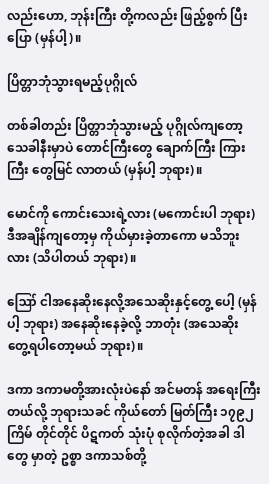လည်းဟော, ဘုန်းကြီး တို့ကလည်း ဖြည့်စွက် ပြီးပြော (မှန်ပါ့)။

ပြိတ္တာဘုံသွားရမည့်ပုဂ္ဂိုလ်

တစ်ခါတည်း ပြိတ္တာဘုံသွားမည့် ပုဂ္ဂိုလ်ကျတော့ သေခါနီးမှာပဲ တောင်ကြီးတွေ ချောက်ကြီး ကြားကြီး တွေမြင် လာတယ် (မှန်ပါ့ ဘုရား)။

မောင်ကို ကောင်းသေးရဲ့လား (မကောင်းပါ ဘုရား) ဒီအချိန်ကျတော့မှ ကိုယ်မှားခဲ့တာကော မသိဘူးလား (သိပါတယ် ဘုရား)။

ဪ ငါအနေဆိုးနေလို့အသေဆိုးနှင့်တွေ့ ပေါ့ (မှန်ပါ့ ဘုရား) အနေဆိုးနေခဲ့လို့ ဘာတုံး (အသေဆိုး တွေ့ရပါတော့မယ် ဘုရား)။

ဒကာ ဒကာမတို့အားလုံးပဲနော် အင်မတန် အရေးကြီးတယ်လို့ ဘုရားသခင် ကိုယ်တော် မြတ်ကြီး ၁၇၉၂ကြိမ် တိုင်တိုင် ပိဋကတ် သုံးပုံ စုလိုက်တဲ့အခါ ဒါတွေ မှာတဲ့ ဥစ္စာ ဒကာသစ်တို့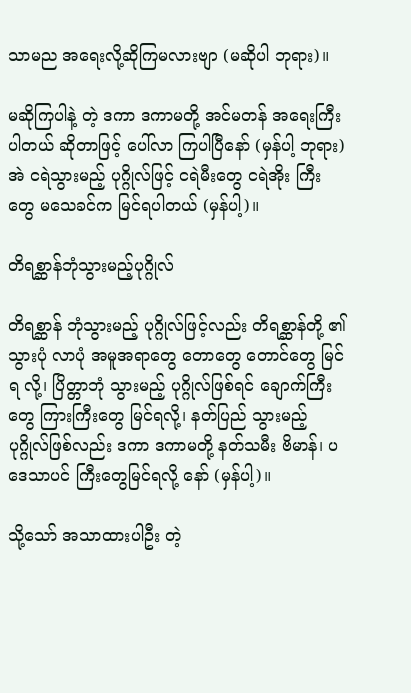သာမည အရေးလို့ဆိုကြမလားဗျာ (မဆိုပါ ဘုရား)။

မဆိုကြပါနဲ့ တဲ့ ဒကာ ဒကာမတို့ အင်မတန် အရေးကြီးပါတယ် ဆိုတာဖြင့် ပေါ်လာ ကြပါပြီနော် (မှန်ပါ့ ဘုရား) အဲ ငရဲသွားမည့် ပုဂ္ဂိုလ်ဖြင့် ငရဲမီးတွေ ငရဲအိုး ကြီးတွေ မသေခင်က မြင်ရပါတယ် (မှန်ပါ့)။

တိရစ္ဆာန်ဘုံသွားမည့်ပုဂ္ဂိုလ်

တိရစ္ဆာန် ဘုံသွားမည့် ပုဂ္ဂိုလ်ဖြင့်လည်း တိရစ္ဆာန်တို့ ၏ သွားပုံ လာပုံ အမူအရာတွေ တောတွေ တောင်တွေ မြင်ရ လို့၊ ပြိတ္တာဘုံ သွားမည့် ပုဂ္ဂိုလ်ဖြစ်ရင် ချောက်ကြီးတွေ ကြားကြီးတွေ မြင်ရလို့၊ နတ်ပြည် သွားမည့် ပုဂ္ဂိုလ်ဖြစ်လည်း ဒကာ ဒကာမတို့ နတ်သမီး ဗိမာန်၊ ပဒေသာပင် ကြီးတွေမြင်ရလို့ နော် (မှန်ပါ့)။

သို့သော် အသာထားပါဦး တဲ့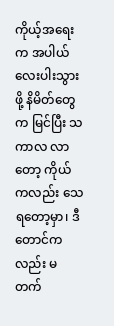ကိုယ့်အရေးက အပါယ်လေးပါးသွားဖို့ နိမိတ်တွေက မြင်ပြီး သကာလ လာတော့ ကိုယ်ကလည်း သေရတော့မှာ၊ ဒီတောင်ကလည်း မတက်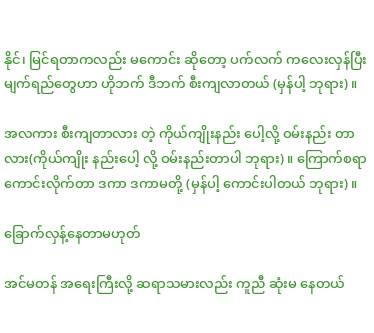နိုင်၊ မြင်ရတာကလည်း မကောင်း ဆိုတော့ ပက်လက် ကလေးလှန်ပြီး မျက်ရည်တွေဟာ ဟိုဘက် ဒီဘက် စီးကျလာတယ် (မှန်ပါ့ ဘုရား)။

အလကား စီးကျတာလား တဲ့ ကိုယ်ကျိုးနည်း ပေါ့လို့ ဝမ်းနည်း တာလား(ကိုယ်ကျိုး နည်းပေါ့ လို့ ဝမ်းနည်းတာပါ ဘုရား)။ ကြောက်စရာ ကောင်းလိုက်တာ ဒကာ ဒကာမတို့ (မှန်ပါ့ ကောင်းပါတယ် ဘုရား)။

ခြောက်လှန့်နေတာမဟုတ်

အင်မတန် အရေးကြီးလို့ ဆရာသမားလည်း ကူညီ ဆုံးမ နေတယ်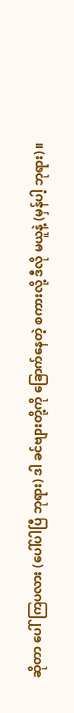ဆိုတာ ပေါ်ကြပလား (ပေါ်ပါပြီ ဘုရား) ဒါ ခင်ဗျားတို့ကို ခြောက်နေတဲ့ စကားလို့ ဒီလို မယူနဲ့ (မှန်ပါ့ ဘုရား)။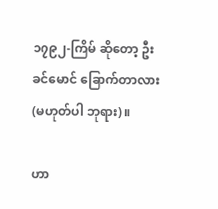၁၇၉၂-ကြိမ် ဆိုတော့ ဦးခင်မောင် ခြောက်တာလား (မဟုတ်ပါ ဘုရား)။

ဟာ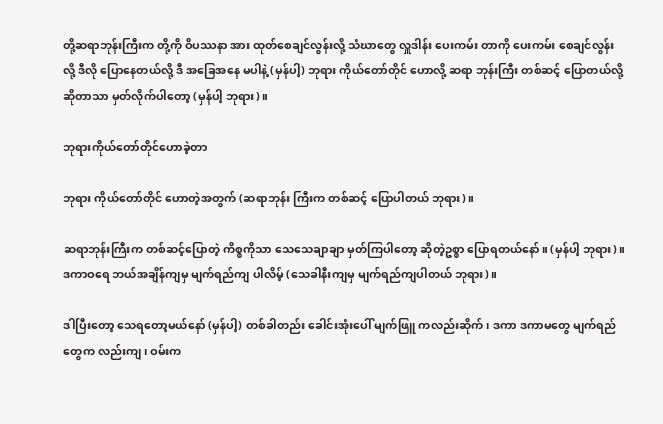တို့ဆရာဘုန်းကြီးက တို့ကို ဝိပဿနာ အား ထုတ်စေချင်လွန်းလို့ သံဃာတွေ လှူဒါန်း ပေးကမ်း တာကို ပေးကမ်း စေချင်လွန်းလို့ ဒီလို ပြောနေတယ်လို့ ဒီ အခြေအနေ မပါနဲ့ (မှန်ပါ့) ဘုရား ကိုယ်တော်တိုင် ဟောလို့ ဆရာ ဘုန်းကြီး တစ်ဆင့် ပြောတယ်လို့ ဆိုတာသာ မှတ်လိုက်ပါတော့ (မှန်ပါ့ ဘုရား)။

ဘုရားကိုယ်တော်တိုင်ဟောခဲ့တာ

ဘုရား ကိုယ်တော်တိုင် ဟောတဲ့အတွက် (ဆရာဘုန်း ကြီးက တစ်ဆင့် ပြောပါတယ် ဘုရား)။

ဆရာဘုန်းကြီးက တစ်ဆင့်ပြောတဲ့ ကိစ္စကိုသာ သေသေချာချာ မှတ်ကြပါတော့ ဆိုတဲ့ဥစ္စာ ပြောရတယ်နော်။ (မှန်ပါ့ ဘုရား)။ ဒကာဝရေ ဘယ်အချိန်ကျမှ မျက်ရည်ကျ ပါလိမ့် (သေခါနီးကျမှ မျက်ရည်ကျပါတယ် ဘုရား)။

ဒါပြီးတော့ သေရတော့မယ်နော် (မှန်ပါ့) တစ်ခါတည်း ခေါင်းအုံးပေါ် မျက်ဖြူ ကလည်းဆိုက်၊ ဒကာ ဒကာမတွေ မျက်ရည်တွေက လည်းကျ၊ ဝမ်းက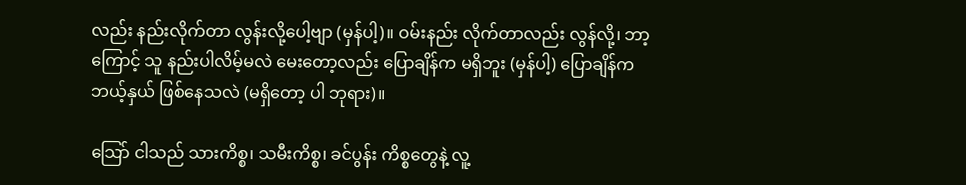လည်း နည်းလိုက်တာ လွန်းလို့ပေါ့ဗျာ (မှန်ပါ့)။ ဝမ်းနည်း လိုက်တာလည်း လွန်လို့၊ ဘာ့ကြောင့် သူ နည်းပါလိမ့်မလဲ မေးတော့လည်း ပြောချိန်က မရှိဘူး (မှန်ပါ့) ပြောချိန်က ဘယ့်နှယ် ဖြစ်နေသလဲ (မရှိတော့ ပါ ဘုရား)။

သြော် ငါသည် သားကိစ္စ၊ သမီးကိစ္စ၊ ခင်ပွန်း ကိစ္စတွေနဲ့ လူ့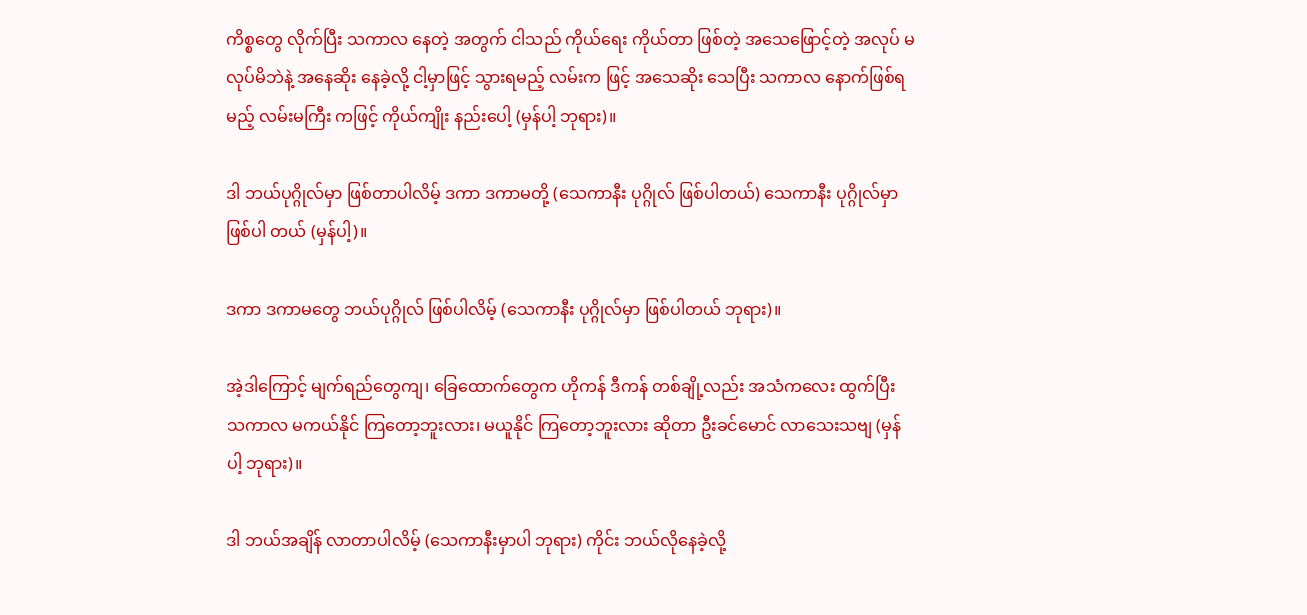ကိစ္စတွေ လိုက်ပြီး သကာလ နေတဲ့ အတွက် ငါသည် ကိုယ်ရေး ကိုယ်တာ ဖြစ်တဲ့ အသေဖြောင့်တဲ့ အလုပ် မလုပ်မိဘဲနဲ့ အနေဆိုး နေခဲ့လို့ ငါ့မှာဖြင့် သွားရမည့် လမ်းက ဖြင့် အသေဆိုး သေပြီး သကာလ နောက်ဖြစ်ရမည့် လမ်းမကြီး ကဖြင့် ကိုယ်ကျိုး နည်းပေါ့ (မှန်ပါ့ ဘုရား)။

ဒါ ဘယ်ပုဂ္ဂိုလ်မှာ ဖြစ်တာပါလိမ့် ဒကာ ဒကာမတို့ (သေကာနီး ပုဂ္ဂိုလ် ဖြစ်ပါတယ်) သေကာနီး ပုဂ္ဂိုလ်မှာ ဖြစ်ပါ တယ် (မှန်ပါ့)။

ဒကာ ဒကာမတွေ ဘယ်ပုဂ္ဂိုလ် ဖြစ်ပါလိမ့် (သေကာနီး ပုဂ္ဂိုလ်မှာ ဖြစ်ပါတယ် ဘုရား)။

အဲ့ဒါကြောင့် မျက်ရည်တွေကျ၊ ခြေထောက်တွေက ဟိုကန် ဒီကန် တစ်ချို့လည်း အသံကလေး ထွက်ပြီး သကာလ မကယ်နိုင် ကြတော့ဘူးလား၊ မယူနိုင် ကြတော့ဘူးလား ဆိုတာ ဦးခင်မောင် လာသေးသဗျ (မှန်ပါ့ ဘုရား)။

ဒါ ဘယ်အချိန် လာတာပါလိမ့် (သေကာနီးမှာပါ ဘုရား) ကိုင်း ဘယ်လိုနေခဲ့လို့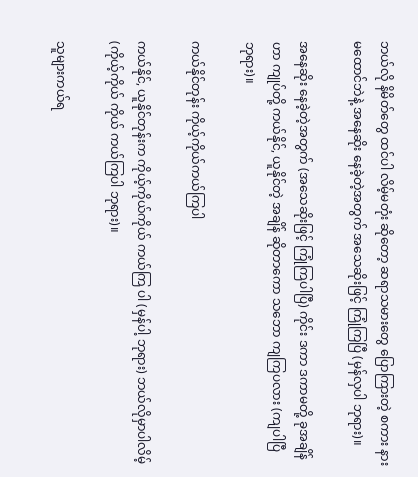ဘယ်လို နိမိတ်တွေ ထင်ပါ လိမ့်မတုံး ဆိုတော့ ဆရာသမားတွေ ပြောကြားတဲ့ စကား နားမထောင်ဘဲနဲ့ အနေဆိုး နေခဲ့တဲ့အတွက် အသေဆိုးဖြင့် ကြုံကြပြီ (မှန်လှပါ ဘုရား)။

အနေဆိုး နေခဲ့တဲ့အတွက် (အသေဆိုးဖြင့် ကြုံကြပါပြီ) ကိုင်း ဒကာ ဒကာမတို့ ခုအချိန်ဟာ ကျုပ်တို့ ကယ်နိုင်, ယူနိုင်တဲ့ အချိန် ဆိုတာကော သဘော ကျကြပလား (ကျပါပြီ ဘုရား)။

ကယ်နိုင်တုန်း ကိုယ့်ကိုယ်ကယ်ကြပါ

ကယ်နိုင်, ယူနိုင်တုန်းက ကိုယ့်ကိုယ်ကိုယ် ကယ်ကြ ပါ (မှန်ပါ့ ဘုရား) ဘယ်လိုမှာပါလိမ့် (ကိုယ့်ကိုယ် ကိုယ် ကယ်ကြပါ ဘုရား)။

သူများကယ်ရ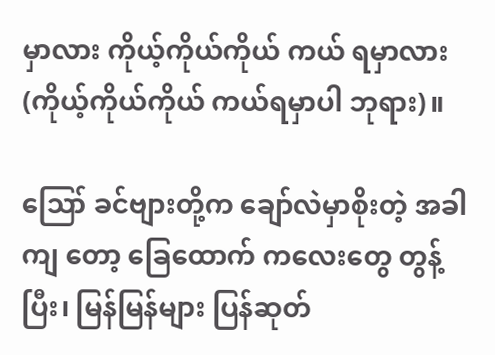မှာလား ကိုယ့်ကိုယ်ကိုယ် ကယ် ရမှာလား (ကိုယ့်ကိုယ်ကိုယ် ကယ်ရမှာပါ ဘုရား)။

ဪ ခင်ဗျားတို့က ချော်လဲမှာစိုးတဲ့ အခါကျ တော့ ခြေထောက် ကလေးတွေ တွန့်ပြီး၊ မြန်မြန်များ ပြန်ဆုတ်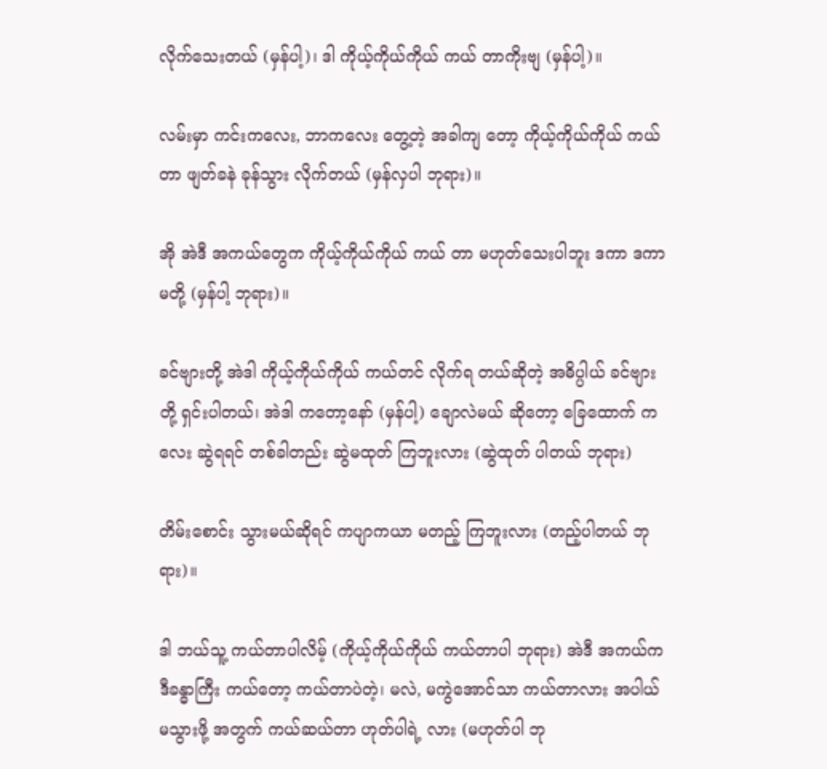လိုက်သေးတယ် (မှန်ပါ့)၊ ဒါ ကိုယ့်ကိုယ်ကိုယ် ကယ် တာကိုးဗျ (မှန်ပါ့)။

လမ်းမှာ ကင်းကလေး, ဘာကလေး တွေ့တဲ့ အခါကျ တော့ ကိုယ့်ကိုယ်ကိုယ် ကယ်တာ ဖျတ်ခနဲ ခုန်သွား လိုက်တယ် (မှန်လှပါ ဘုရား)။

အို အဲဒီ အကယ်တွေက ကိုယ့်ကိုယ်ကိုယ် ကယ် တာ မဟုတ်သေးပါဘူး ဒကာ ဒကာမတို့ (မှန်ပါ့ ဘုရား)။

ခင်ဗျားတို့ အဲဒါ ကိုယ့်ကိုယ်ကိုယ် ကယ်တင် လိုက်ရ တယ်ဆိုတဲ့ အဓိပ္ပါယ် ခင်ဗျားတို့ ရှင်းပါတယ်၊ အဲဒါ ကတော့နော် (မှန်ပါ့) ချောလဲမယ် ဆိုတော့ ခြေထောက် ကလေး ဆွဲရရင် တစ်ခါတည်း ဆွဲမထုတ် ကြဘူးလား (ဆွဲထုတ် ပါတယ် ဘုရား)

တိမ်းစောင်း သွားမယ်ဆိုရင် ကပျာကယာ မတည့် ကြဘူးလား (တည့်ပါတယ် ဘုရား)။

ဒါ ဘယ်သူ့ ကယ်တာပါလိမ့် (ကိုယ့်ကိုယ်ကိုယ် ကယ်တာပါ ဘုရား) အဲဒီ အကယ်က ဒီခန္ဓာကြီး ကယ်တော့ ကယ်တာပဲတဲ့၊ မလဲ, မကွဲအောင်သာ ကယ်တာလား အပါယ် မသွားဖို့ အတွက် ကယ်ဆယ်တာ ဟုတ်ပါရဲ့ လား (မဟုတ်ပါ ဘု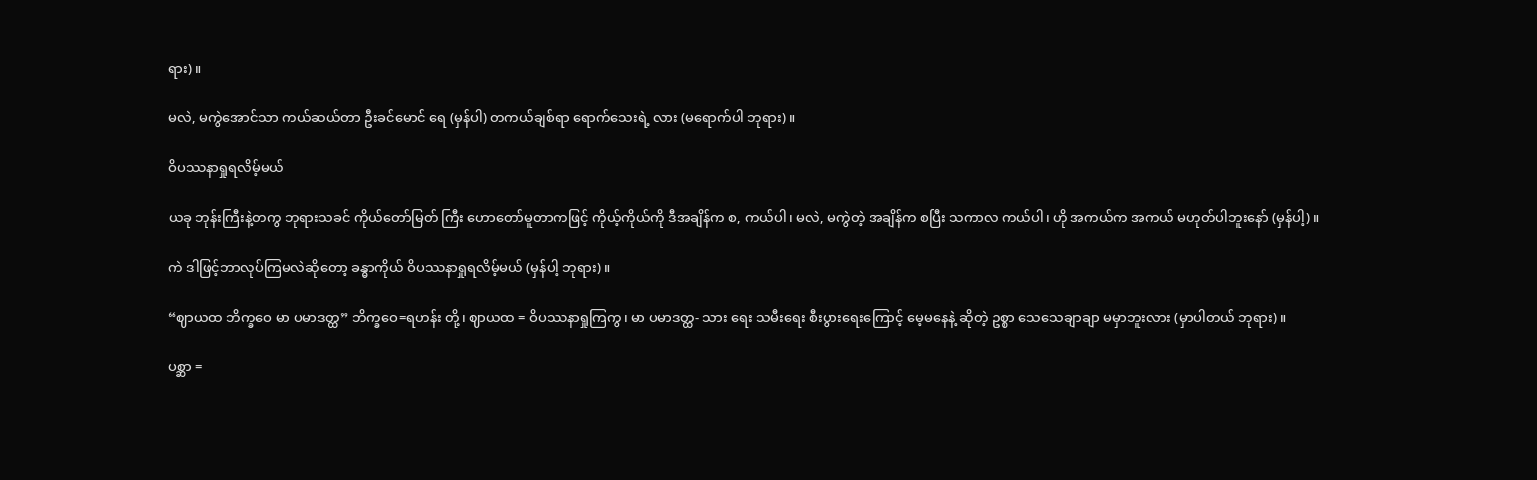ရား)။

မလဲ, မကွဲအောင်သာ ကယ်ဆယ်တာ ဦးခင်မောင် ရေ (မှန်ပါ) တကယ်ချစ်ရာ ရောက်သေးရဲ့ လား (မရောက်ပါ ဘုရား)။

ဝိပဿနာရှုရလိမ့်မယ်

ယခု ဘုန်းကြီးနဲ့တကွ ဘုရားသခင် ကိုယ်တော်မြတ် ကြီး ဟောတော်မူတာကဖြင့် ကိုယ့်ကိုယ်ကို ဒီအချိန်က စ, ကယ်ပါ၊ မလဲ, မကွဲတဲ့ အချိန်က စပြီး သကာလ ကယ်ပါ၊ ဟို အကယ်က အကယ် မဟုတ်ပါဘူးနော် (မှန်ပါ့)။

ကဲ ဒါဖြင့်ဘာလုပ်ကြမလဲဆိုတော့ ခန္ဓာကိုယ် ဝိပဿနာရှုရလိမ့်မယ် (မှန်ပါ့ ဘုရား)။

“ဈာယထ ဘိက္ခဝေ မာ ပမာဒတ္ထ” ဘိက္ခဝေ=ရဟန်း တို့၊ ဈာယထ = ဝိပဿနာရှုကြကွ၊ မာ ပမာဒတ္ထ- သား ရေး သမီးရေး စီးပွားရေးကြောင့် မေ့မနေနဲ့ ဆိုတဲ့ ဥစ္စာ သေသေချာချာ မမှာဘူးလား (မှာပါတယ် ဘုရား)။

ပစ္ဆာ =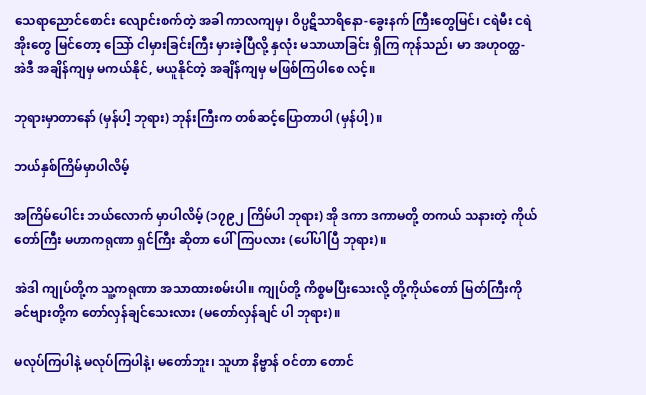သေရာညောင်စောင်း လျောင်းစက်တဲ့ အခါ ကာလကျမှ၊ ဝိပ္ပဋိသာရိနော-ခွေးနက် ကြီးတွေမြင်၊ ငရဲမီး ငရဲအိုးတွေ မြင်တော့ သြော် ငါမှားခြင်းကြီး မှားခဲ့ပြီလို့ နှလုံး မသာယာခြင်း ရှိကြ ကုန်သည်၊ မာ အဟုဝတ္ထ- အဲဒီ အချိန်ကျမှ မကယ်နိုင်, မယူနိုင်တဲ့ အချိန်ကျမှ မဖြစ်ကြပါစေ လင့်။

ဘုရားမှာတာနော် (မှန်ပါ့ ဘုရား) ဘုန်းကြီးက တစ်ဆင့်ပြောတာပါ (မှန်ပါ့)။

ဘယ်နှစ်ကြိမ်မှာပါလိမ့်

အကြိမ်ပေါင်း ဘယ်လောက် မှာပါလိမ့် (၁၇၉၂ ကြိမ်ပါ ဘုရား) အို ဒကာ ဒကာမတို့ တကယ် သနားတဲ့ ကိုယ်တော်ကြီး မဟာကရုဏာ ရှင်ကြီး ဆိုတာ ပေါ်ကြပလား (ပေါ်ပါပြီ ဘုရား)။

အဲဒါ ကျုပ်တို့က သူ့ကရုဏာ အသာထားစမ်းပါ။ ကျုပ်တို့ ကိစ္စမပြီးသေးလို့ တို့ကိုယ်တော် မြတ်ကြီးကို ခင်ဗျားတို့က တော်လှန်ချင်သေးလား (မတော်လှန်ချင် ပါ ဘုရား)။

မလုပ်ကြပါနဲ့ မလုပ်ကြပါနဲ့၊ မတော်ဘူး၊ သူဟာ နိဗ္ဗာန် ဝင်တာ တောင်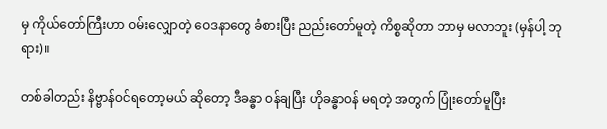မှ ကိုယ်တော်ကြီးဟာ ဝမ်းလျှောတဲ့ ဝေဒနာတွေ ခံစားပြီး ညည်းတော်မူတဲ့ ကိစ္စဆိုတာ ဘာမှ မလာဘူး (မှန်ပါ့ ဘုရား)။

တစ်ခါတည်း နိဗ္ဗာန်ဝင်ရတော့မယ် ဆိုတော့ ဒီခန္ဓာ ဝန်ချပြီး ဟိုခန္ဓာဝန် မရတဲ့ အတွက် ပြုံးတော်မူပြီး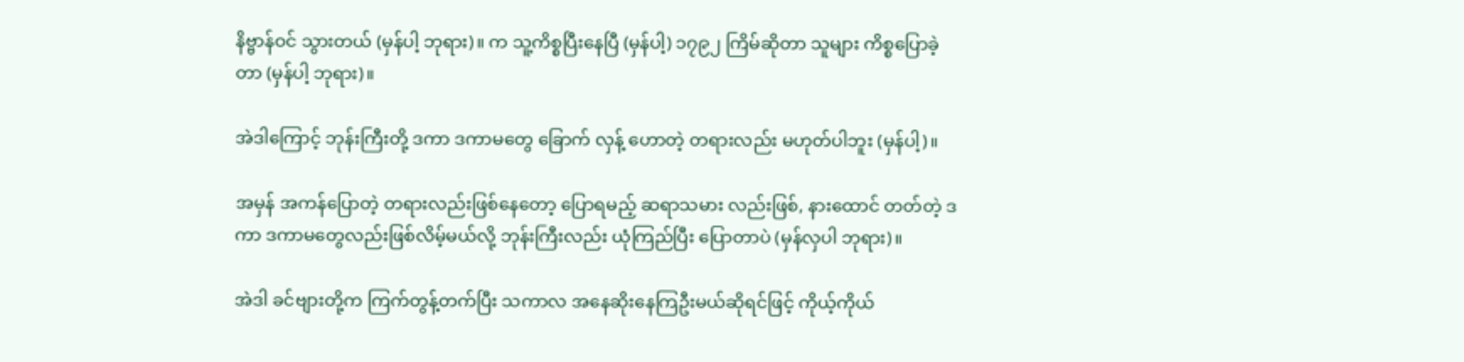နိဗ္ဗာန်ဝင် သွားတယ် (မှန်ပါ့ ဘုရား)။ က သူ့ကိစ္စပြီးနေပြီ (မှန်ပါ့) ၁၇၉၂ ကြိမ်ဆိုတာ သူများ ကိစ္စပြောခဲ့တာ (မှန်ပါ့ ဘုရား)။

အဲဒါကြောင့် ဘုန်းကြီးတို့ ဒကာ ဒကာမတွေ ခြောက် လှန့် ဟောတဲ့ တရားလည်း မဟုတ်ပါဘူး (မှန်ပါ့)။

အမှန် အကန်ပြောတဲ့ တရားလည်းဖြစ်နေတော့ ပြောရမည့် ဆရာသမား လည်းဖြစ်, နားထောင် တတ်တဲ့ ဒကာ ဒကာမတွေလည်းဖြစ်လိမ့်မယ်လို့ ဘုန်းကြီးလည်း ယုံကြည်ပြီး ပြောတာပဲ (မှန်လှပါ ဘုရား)။

အဲဒါ ခင်ဗျားတို့က ကြက်တွန့်တက်ပြီး သကာလ အနေဆိုးနေကြဦးမယ်ဆိုရင်ဖြင့် ကိုယ့်ကိုယ်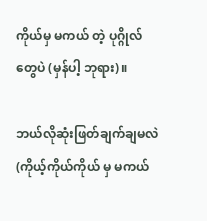ကိုယ်မှ မကယ် တဲ့ ပုဂ္ဂိုလ်တွေပဲ (မှန်ပါ့ ဘုရား)။

ဘယ်လိုဆုံးဖြတ်ချက်ချမလဲ (ကိုယ့်ကိုယ်ကိုယ် မှ မကယ်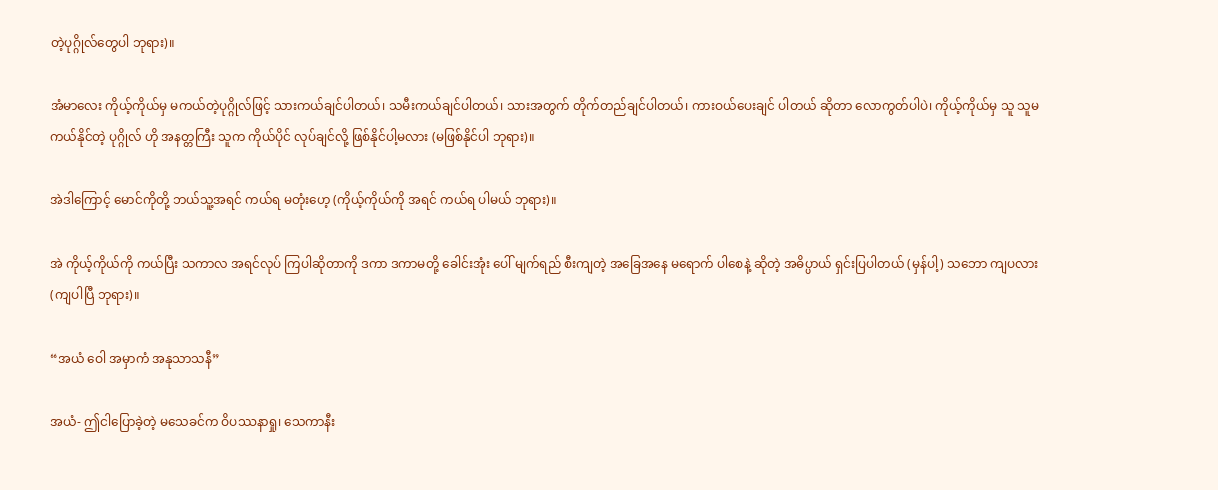တဲ့ပုဂ္ဂိုလ်တွေပါ ဘုရား)။

အံမာလေး ကိုယ့်ကိုယ်မှ မကယ်တဲ့ပုဂ္ဂိုလ်ဖြင့် သားကယ်ချင်ပါတယ်၊ သမီးကယ်ချင်ပါတယ်၊ သားအတွက် တိုက်တည်ချင်ပါတယ်၊ ကားဝယ်ပေးချင် ပါတယ် ဆိုတာ လောကွတ်ပါပဲ၊ ကိုယ့်ကိုယ်မှ သူ သူမကယ်နိုင်တဲ့ ပုဂ္ဂိုလ် ဟို အနတ္တကြီး သူက ကိုယ်ပိုင် လုပ်ချင်လို့ ဖြစ်နိုင်ပါ့မလား (မဖြစ်နိုင်ပါ ဘုရား)။

အဲဒါကြောင့် မောင်ကိုတို့ ဘယ်သူ့အရင် ကယ်ရ မတုံးဟေ့ (ကိုယ့်ကိုယ်ကို အရင် ကယ်ရ ပါမယ် ဘုရား)။

အဲ ကိုယ့်ကိုယ်ကို ကယ်ပြီး သကာလ အရင်လုပ် ကြပါဆိုတာကို ဒကာ ဒကာမတို့ ခေါင်းအုံး ပေါ် မျက်ရည် စီးကျတဲ့ အခြေအနေ မရောက် ပါစေနဲ့ ဆိုတဲ့ အဓိပ္ပာယ် ရှင်းပြပါတယ် (မှန်ပါ့) သဘော ကျပလား (ကျပါပြီ ဘုရား)။

“အယံ ဝေါ အမှာကံ အနုသာသနီ”

အယံ- ဤငါပြောခဲ့တဲ့ မသေခင်က ဝိပဿနာရှု၊ သေကာနီး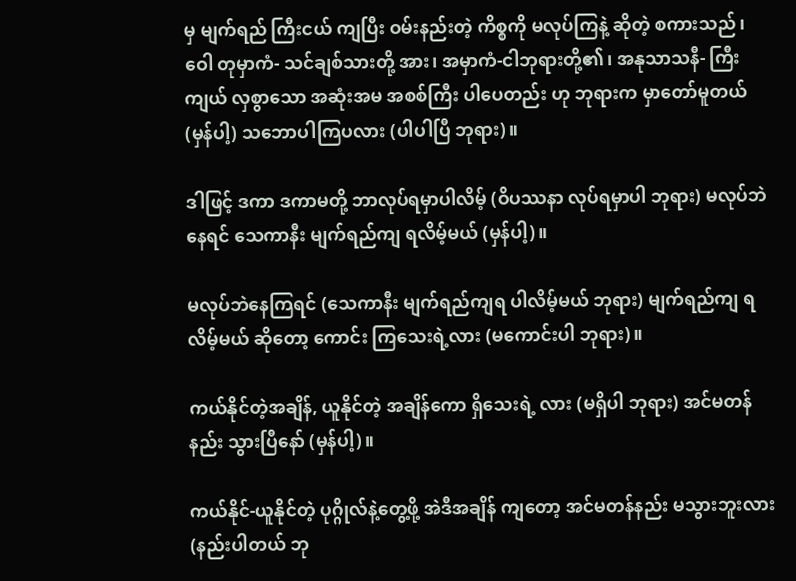မှ မျက်ရည် ကြီးငယ် ကျပြီး ဝမ်းနည်းတဲ့ ကိစ္စကို မလုပ်ကြနဲ့ ဆိုတဲ့ စကားသည်၊ ဝေါ တုမှာကံ- သင်ချစ်သားတို့ အား၊ အမှာကံ-ငါဘုရားတို့၏၊ အနုသာသနီ- ကြီးကျယ် လှစွာသော အဆုံးအမ အစစ်ကြီး ပါပေတည်း ဟု ဘုရားက မှာတော်မူတယ် (မှန်ပါ့) သဘောပါကြပလား (ပါပါပြီ ဘုရား)။

ဒါဖြင့် ဒကာ ဒကာမတို့ ဘာလုပ်ရမှာပါလိမ့် (ဝိပဿနာ လုပ်ရမှာပါ ဘုရား) မလုပ်ဘဲနေရင် သေကာနီး မျက်ရည်ကျ ရလိမ့်မယ် (မှန်ပါ့)။

မလုပ်ဘဲနေကြရင် (သေကာနီး မျက်ရည်ကျရ ပါလိမ့်မယ် ဘုရား) မျက်ရည်ကျ ရလိမ့်မယ် ဆိုတော့ ကောင်း ကြသေးရဲ့လား (မကောင်းပါ ဘုရား)။

ကယ်နိုင်တဲ့အချိန်, ယူနိုင်တဲ့ အချိန်ကော ရှိသေးရဲ့ လား (မရှိပါ ဘုရား) အင်မတန်နည်း သွားပြီနော် (မှန်ပါ့)။

ကယ်နိုင်-ယူနိုင်တဲ့ ပုဂ္ဂိုလ်နဲ့တွေ့ဖို့ အဲဒီအချိန် ကျတော့ အင်မတန်နည်း မသွားဘူးလား (နည်းပါတယ် ဘု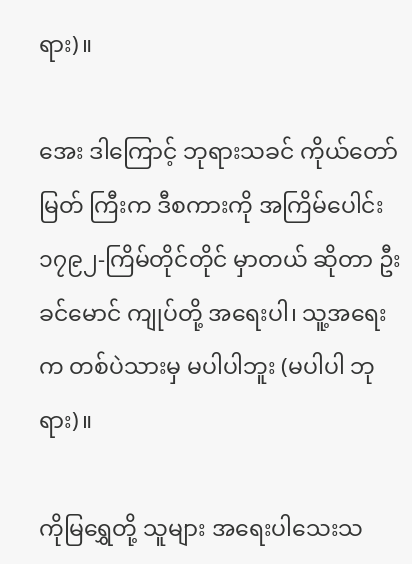ရား)။

အေး ဒါကြောင့် ဘုရားသခင် ကိုယ်တော်မြတ် ကြီးက ဒီစကားကို အကြိမ်ပေါင်း ၁၇၉၂-ကြိမ်တိုင်တိုင် မှာတယ် ဆိုတာ ဦးခင်မောင် ကျုပ်တို့ အရေးပါ၊ သူ့အရေးက တစ်ပဲသားမှ မပါပါဘူး (မပါပါ ဘုရား)။

ကိုမြရွှေတို့ သူများ အရေးပါသေးသ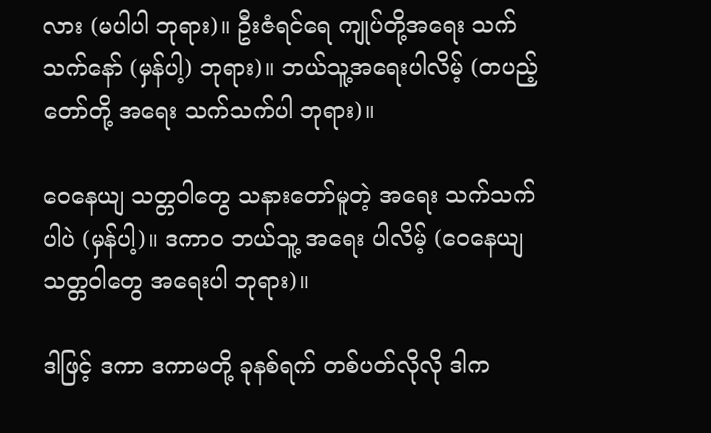လား (မပါပါ ဘုရား)။ ဦးဇံရင်ရေ ကျုပ်တို့အရေး သက်သက်နော် (မှန်ပါ့) ဘုရား)။ ဘယ်သူ့အရေးပါလိမ့် (တပည့်တော်တို့ အရေး သက်သက်ပါ ဘုရား)။

ဝေနေယျ သတ္တဝါတွေ သနားတော်မူတဲ့ အရေး သက်သက်ပါပဲ (မှန်ပါ့)။ ဒကာဝ ဘယ်သူ့ အရေး ပါလိမ့် (ဝေနေယျ သတ္တဝါတွေ အရေးပါ ဘုရား)။

ဒါဖြင့် ဒကာ ဒကာမတို့ ခုနစ်ရက် တစ်ပတ်လိုလို ဒါက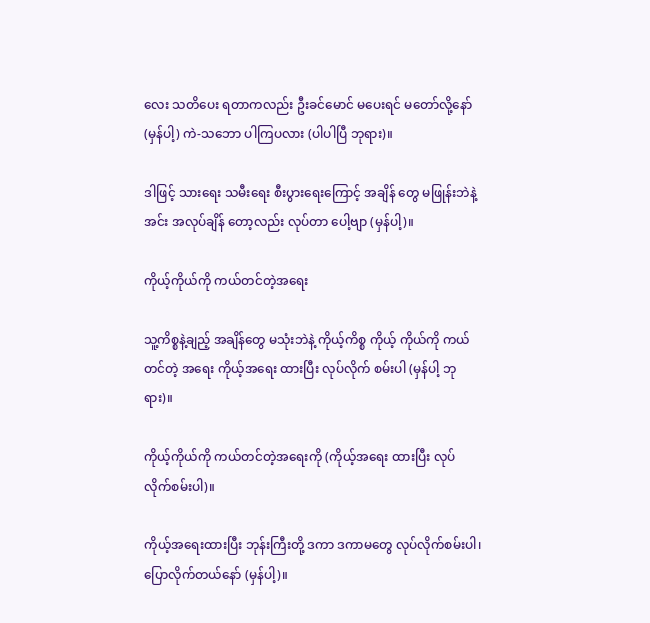လေး သတိပေး ရတာကလည်း ဦးခင်မောင် မပေးရင် မတော်လို့နော် (မှန်ပါ့) ကဲ-သဘော ပါကြပလား (ပါပါပြီ ဘုရား)။

ဒါဖြင့် သားရေး သမီးရေး စီးပွားရေးကြောင့် အချိန် တွေ မဖြုန်းဘဲနဲ့ အင်း အလုပ်ချိန် တော့လည်း လုပ်တာ ပေါ့ဗျာ (မှန်ပါ့)။

ကိုယ့်ကိုယ်ကို ကယ်တင်တဲ့အရေး

သူ့ကိစ္စနဲ့ချည့် အချိန်တွေ မသုံးဘဲနဲ့ ကိုယ့်ကိစ္စ ကိုယ့် ကိုယ်ကို ကယ်တင်တဲ့ အရေး ကိုယ့်အရေး ထားပြီး လုပ်လိုက် စမ်းပါ (မှန်ပါ့ ဘုရား)။

ကိုယ့်ကိုယ်ကို ကယ်တင်တဲ့အရေးကို (ကိုယ့်အရေး ထားပြီး လုပ်လိုက်စမ်းပါ)။

ကိုယ့်အရေးထားပြီး ဘုန်းကြီးတို့ ဒကာ ဒကာမတွေ လုပ်လိုက်စမ်းပါ၊ ပြောလိုက်တယ်နော် (မှန်ပါ့)။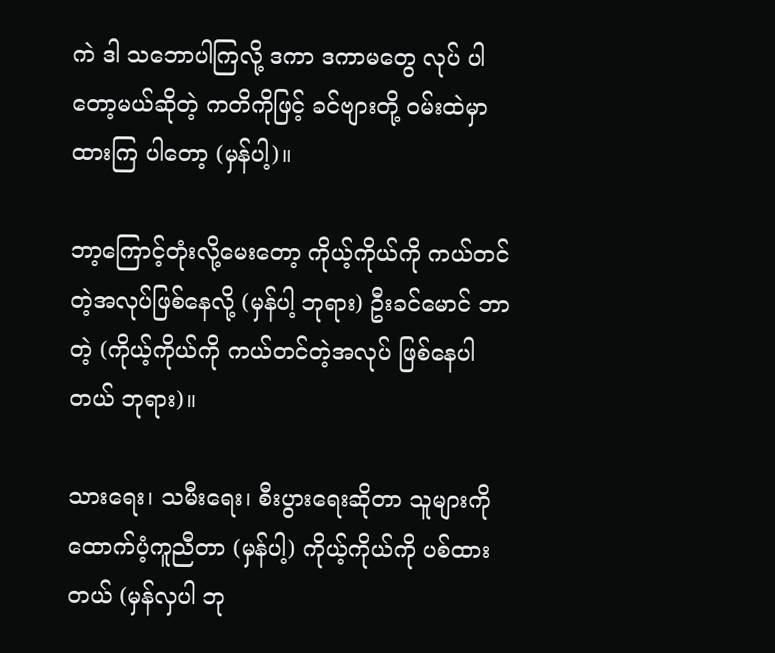ကဲ ဒါ သဘောပါကြလို့ ဒကာ ဒကာမတွေ လုပ် ပါတော့မယ်ဆိုတဲ့ ကတိကိုဖြင့် ခင်ဗျားတို့ ဝမ်းထဲမှာ ထားကြ ပါတော့ (မှန်ပါ့)။

ဘာ့ကြောင့်တုံးလို့မေးတော့ ကိုယ့်ကိုယ်ကို ကယ်တင် တဲ့အလုပ်ဖြစ်နေလို့ (မှန်ပါ့ ဘုရား) ဦးခင်မောင် ဘာတဲ့ (ကိုယ့်ကိုယ်ကို ကယ်တင်တဲ့အလုပ် ဖြစ်နေပါ တယ် ဘုရား)။

သားရေး၊ သမီးရေး၊ စီးပွားရေးဆိုတာ သူများကို ထောက်ပံ့ကူညီတာ (မှန်ပါ့) ကိုယ့်ကိုယ်ကို ပစ်ထား တယ် (မှန်လှပါ ဘု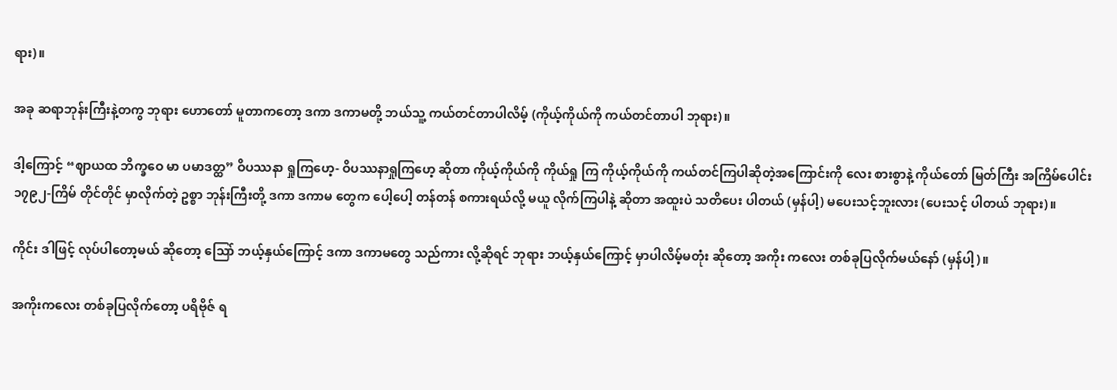ရား)။

အခု ဆရာဘုန်းကြီးနဲ့တကွ ဘုရား ဟောတော် မူတာကတော့ ဒကာ ဒကာမတို့ ဘယ်သူ့ ကယ်တင်တာပါလိမ့် (ကိုယ့်ကိုယ်ကို ကယ်တင်တာပါ ဘုရား)။

ဒါ့ကြောင့် “ဈာယထ ဘိက္ခဝေ မာ ပမာဒတ္ထ” ဝိပဿနာ ရှုကြဟေ့- ဝိပဿနာရှုကြဟေ့ ဆိုတာ ကိုယ့်ကိုယ်ကို ကိုယ်ရှု ကြ ကိုယ့်ကိုယ်ကို ကယ်တင်ကြပါဆိုတဲ့အကြောင်းကို လေး စားစွာနဲ့ ကိုယ်တော် မြတ်ကြီး အကြိမ်ပေါင်း ၁၇၉၂-ကြိမ် တိုင်တိုင် မှာလိုက်တဲ့ ဥစ္စာ ဘုန်းကြီးတို့ ဒကာ ဒကာမ တွေက ပေါ့ပေါ့ တန်တန် စကားရယ်လို့ မယူ လိုက်ကြပါနဲ့ ဆိုတာ အထူးပဲ သတိပေး ပါတယ် (မှန်ပါ့) မပေးသင့်ဘူးလား (ပေးသင့် ပါတယ် ဘုရား)။

ကိုင်း ဒါဖြင့် လုပ်ပါတော့မယ် ဆိုတော့ သြော် ဘယ့်နှယ်ကြောင့် ဒကာ ဒကာမတွေ သည်ကား လို့ဆိုရင် ဘုရား ဘယ့်နှယ်ကြောင့် မှာပါလိမ့်မတုံး ဆိုတော့ အကိုး ကလေး တစ်ခုပြလိုက်မယ်နော် (မှန်ပါ့)။

အကိုးကလေး တစ်ခုပြလိုက်တော့ ပရိဗိုဇ် ရ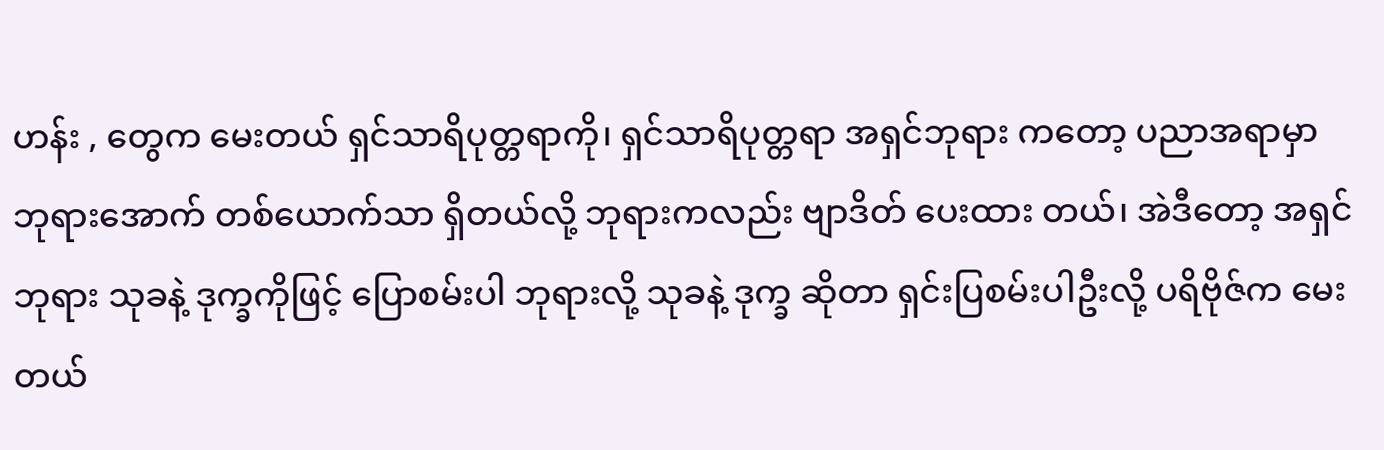ဟန်း , တွေက မေးတယ် ရှင်သာရိပုတ္တရာကို၊ ရှင်သာရိပုတ္တရာ အရှင်ဘုရား ကတော့ ပညာအရာမှာ ဘုရားအောက် တစ်ယောက်သာ ရှိတယ်လို့ ဘုရားကလည်း ဗျာဒိတ် ပေးထား တယ်၊ အဲဒီတော့ အရှင်ဘုရား သုခနဲ့ ဒုက္ခကိုဖြင့် ပြောစမ်းပါ ဘုရားလို့ သုခနဲ့ ဒုက္ခ ဆိုတာ ရှင်းပြစမ်းပါဦးလို့ ပရိဗိုဇ်က မေးတယ်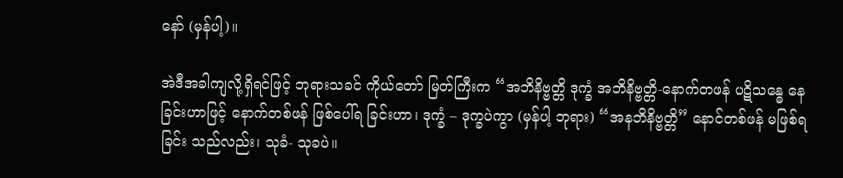နော် (မှန်ပါ့)။

အဲဒီအခါကျလို့ရှိရင်ဖြင့် ဘုရားသခင် ကိုယ်တော် မြတ်ကြီးက “အဘိနိဗ္ဗတ္တိ ဒုက္ခံ အဘိနိဗ္ဗတ္တိ-နောက်တဖန် ပဋိသန္ဓေ နေခြင်းဟာဖြင့် နောက်တစ်ဖန် ဖြစ်ပေါ်ရ ခြင်းဟာ၊ ဒုက္ခံ – ဒုက္ခပဲကွာ (မှန်ပါ့ ဘုရား) “အနဘိနိဗ္ဗတ္တိ” နောင်တစ်ဖန် မဖြစ်ရခြင်း သည်လည်း၊ သုခံ- သုခပဲ။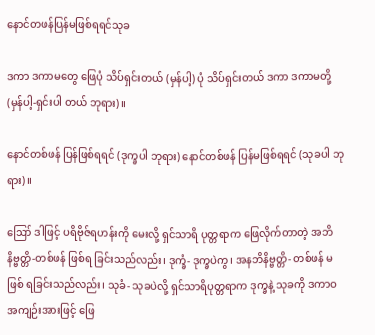နောင်တဖန်ပြန်မဖြစ်ရရင်သုခ

ဒကာ ဒကာမတွေ ဖြေပုံ သိပ်ရှင်းတယ် (မှန်ပါ့) ပုံ သိပ်ရှင်းတယ် ဒကာ ဒကာမတို့ (မှန်ပါ့-ရှင်းပါ တယ် ဘုရား)။

နောင်တစ်ဖန် ပြန်ဖြစ်ရရင် (ဒုက္ခပါ ဘုရား) နောင်တစ်ဖန် ပြန်မဖြစ်ရရင် (သုခပါ ဘုရား)။

ဪ ဒါဖြင့် ပရိဗိုဇ်ရဟန်းကို မေးလို့ ရှင်သာရိ ပုတ္တရာက ဖြေလိုက်တာတဲ့ အဘိနိဗ္ဗတ္တိ-တစ်ဖန် ဖြစ်ရ ခြင်းသည်လည်း၊ ဒုက္ခံ- ဒုက္ခပဲကွ၊ အနဘိနိဗ္ဗတ္တိ- တစ်ဖန် မဖြစ် ရခြင်းသည်လည်း၊ သုခံ- သုခပဲလို့ ရှင်သာရိပုတ္တရာက ဒုက္ခနဲ့ သုခကို ဒကာဝ အကျဉ်းအားဖြင့် ဖြေ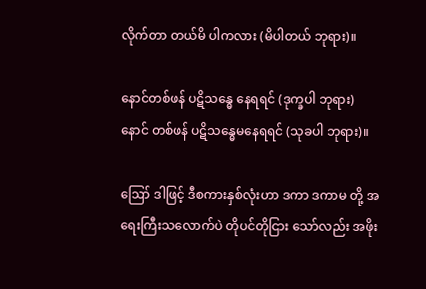လိုက်တာ တယ်မိ ပါကလား (မိပါတယ် ဘုရား)။

နောင်တစ်ဖန် ပဋိသန္ဓေ နေရရင် (ဒုက္ခပါ ဘုရား) နောင် တစ်ဖန် ပဋိသန္ဓေမနေရရင် (သုခပါ ဘုရား)။

ဪ ဒါဖြင့် ဒီစကားနှစ်လုံးဟာ ဒကာ ဒကာမ တို့ အရေးကြီးသလောက်ပဲ တိုပင်တိုငြား သော်လည်း အဖိုး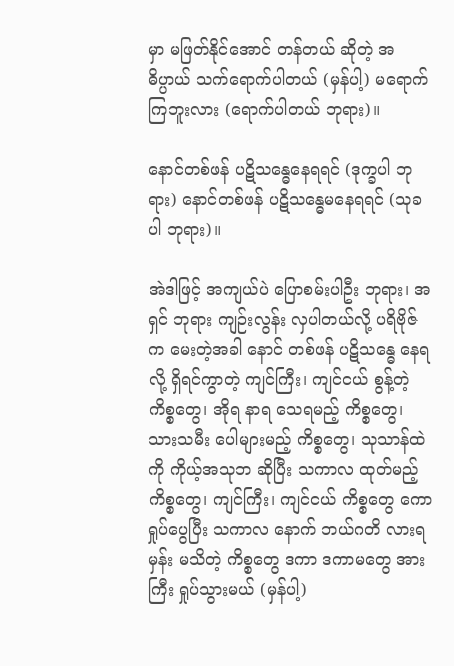မှာ မဖြတ်နိုင်အောင် တန်တယ် ဆိုတဲ့ အဓိပ္ပာယ် သက်ရောက်ပါတယ် (မှန်ပါ့) မရောက်ကြဘူးလား (ရောက်ပါတယ် ဘုရား)။

နောင်တစ်ဖန် ပဋိသန္ဓေနေရရင် (ဒုက္ခပါ ဘုရား) နောင်တစ်ဖန် ပဋိသန္ဓေမနေရရင် (သုခပါ ဘုရား)။

အဲဒါဖြင့် အကျယ်ပဲ ပြောစမ်းပါဦး ဘုရား၊ အရှင် ဘုရား ကျဉ်းလွန်း လှပါတယ်လို့ ပရိဗိုဇ်က မေးတဲ့အခါ နောင် တစ်ဖန် ပဋိသန္ဓေ နေရလို့ ရှိရင်ကွာတဲ့ ကျင်ကြီး၊ ကျင်ငယ် စွန့်တဲ့ ကိစ္စတွေ၊ အိုရ နာရ သေရမည့် ကိစ္စတွေ၊ သားသမီး ပေါများမည့် ကိစ္စတွေ၊ သုသာန်ထဲကို ကိုယ့်အသုဘ ဆိုပြီး သကာလ ထုတ်မည့် ကိစ္စတွေ၊ ကျင်ကြီး၊ ကျင်ငယ် ကိစ္စတွေ ကော ရှုပ်ပွေပြီး သကာလ နောက် ဘယ်ဂတိ လားရမှန်း မသိတဲ့ ကိစ္စတွေ ဒကာ ဒကာမတွေ အားကြီး ရှုပ်သွားမယ် (မှန်ပါ့)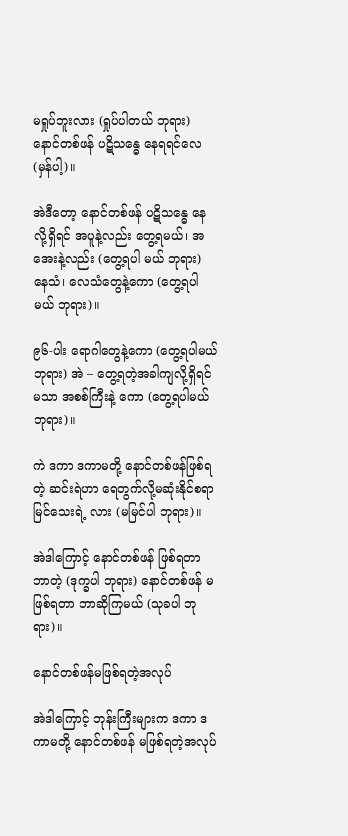မရှုပ်ဘူးလား (ရှုပ်ပါတယ် ဘုရား) နောင်တစ်ဖန် ပဋိသန္ဓေ နေရရင်လေ (မှန်ပါ့)။

အဲဒီတော့ နောင်တစ်ဖန် ပဋိသန္ဓေ နေလို့ရှိရင် အပူနဲ့လည်း တွေ့ရမယ်၊ အအေးနဲ့လည်း (တွေ့ရပါ မယ် ဘုရား) နေသံ၊ လေသံတွေနဲ့ကော (တွေ့ရပါမယ် ဘုရား)။

၉၆-ပါး ရောဂါတွေနဲ့ကော (တွေ့ရပါမယ် ဘုရား) အဲ – တွေ့ရတဲ့အခါကျလို့ရှိရင် မသာ အစစ်ကြီးနဲ့ ကော (တွေ့ရပါမယ် ဘုရား)။

ကဲ ဒကာ ဒကာမတို့ နောင်တစ်ဖန်ဖြစ်ရတဲ့ ဆင်းရဲဟာ ရေတွက်လို့မဆုံးနိုင်စရာ မြင်သေးရဲ့ လား (မမြင်ပါ ဘုရား)။

အဲဒါကြောင့် နောင်တစ်ဖန် ဖြစ်ရတာ ဘာတဲ့ (ဒုက္ခပါ ဘုရား) နောင်တစ်ဖန် မဖြစ်ရတာ ဘာဆိုကြမယ် (သုခပါ ဘုရား)။

နောင်တစ်ဖန်မဖြစ်ရတဲ့အလုပ်

အဲဒါကြောင့် ဘုန်းကြီးများက ဒကာ ဒကာမတို့ နောင်တစ်ဖန် မဖြစ်ရတဲ့အလုပ်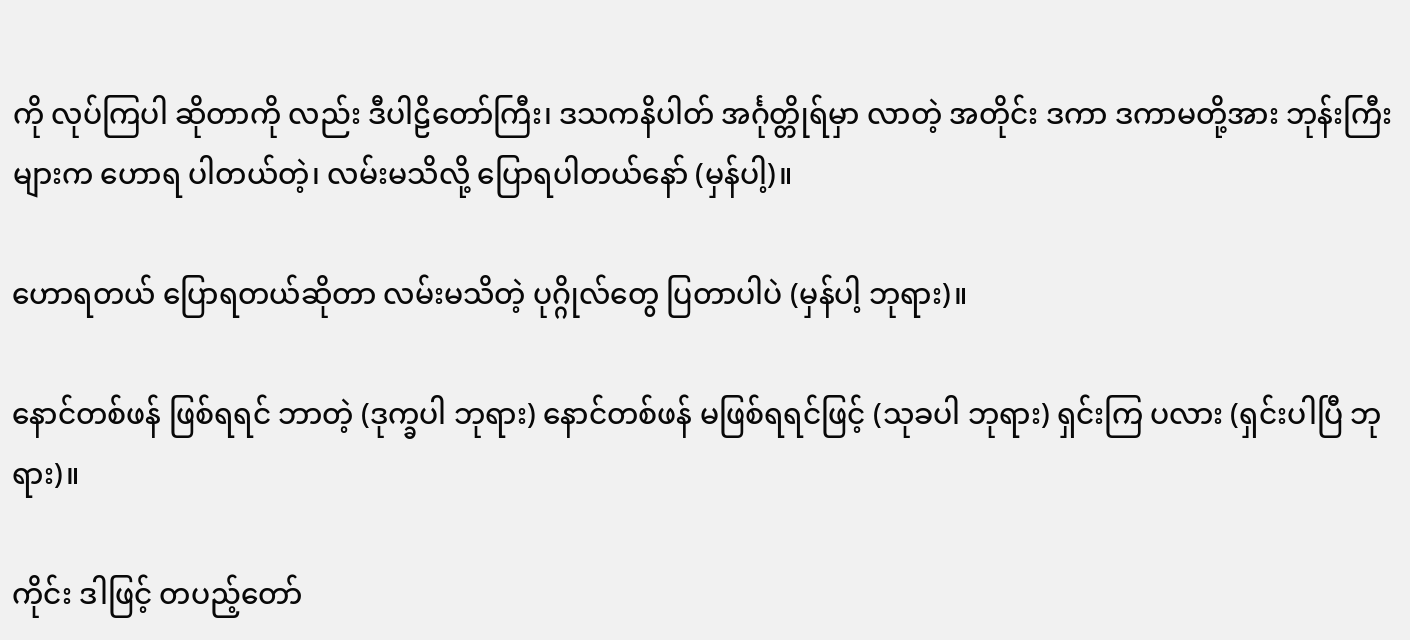ကို လုပ်ကြပါ ဆိုတာကို လည်း ဒီပါဠိတော်ကြီး၊ ဒသကနိပါတ် အင်္ဂုတ္တိုရ်မှာ လာတဲ့ အတိုင်း ဒကာ ဒကာမတို့အား ဘုန်းကြီးများက ဟောရ ပါတယ်တဲ့၊ လမ်းမသိလို့ ပြောရပါတယ်နော် (မှန်ပါ့)။

ဟောရတယ် ပြောရတယ်ဆိုတာ လမ်းမသိတဲ့ ပုဂ္ဂိုလ်တွေ ပြတာပါပဲ (မှန်ပါ့ ဘုရား)။

နောင်တစ်ဖန် ဖြစ်ရရင် ဘာတဲ့ (ဒုက္ခပါ ဘုရား) နောင်တစ်ဖန် မဖြစ်ရရင်ဖြင့် (သုခပါ ဘုရား) ရှင်းကြ ပလား (ရှင်းပါပြီ ဘုရား)။

ကိုင်း ဒါဖြင့် တပည့်တော်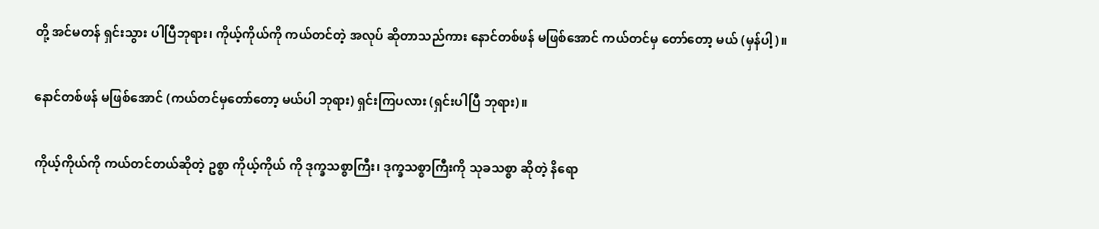တို့ အင်မတန် ရှင်းသွား ပါပြီဘုရား၊ ကိုယ့်ကိုယ်ကို ကယ်တင်တဲ့ အလုပ် ဆိုတာသည်ကား နောင်တစ်ဖန် မဖြစ်အောင် ကယ်တင်မှ တော်တော့ မယ် (မှန်ပါ့)။

နောင်တစ်ဖန် မဖြစ်အောင် (ကယ်တင်မှတော်တော့ မယ်ပါ ဘုရား) ရှင်းကြပလား (ရှင်းပါပြီ ဘုရား)။

ကိုယ့်ကိုယ်ကို ကယ်တင်တယ်ဆိုတဲ့ ဥစ္စာ ကိုယ့်ကိုယ် ကို ဒုက္ခသစ္စာကြီး၊ ဒုက္ခသစ္စာကြီးကို သုခသစ္စာ ဆိုတဲ့ နိရော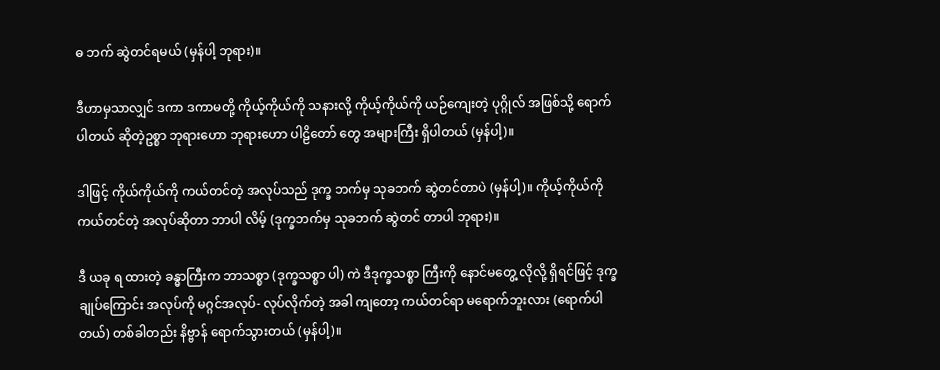ဓ ဘက် ဆွဲတင်ရမယ် (မှန်ပါ့ ဘုရား)။

ဒီဟာမှသာလျှင် ဒကာ ဒကာမတို့ ကိုယ့်ကိုယ်ကို သနားလို့ ကိုယ့်ကိုယ်ကို ယဉ်ကျေးတဲ့ ပုဂ္ဂိုလ် အဖြစ်သို့ ရောက်ပါတယ် ဆိုတဲ့ဥစ္စာ ဘုရားဟော ဘုရားဟော ပါဠိတော် တွေ အများကြီး ရှိပါတယ် (မှန်ပါ့)။

ဒါဖြင့် ကိုယ်ကိုယ်ကို ကယ်တင်တဲ့ အလုပ်သည် ဒုက္ခ ဘက်မှ သုခဘက် ဆွဲတင်တာပဲ (မှန်ပါ့)။ ကိုယ့်ကိုယ်ကို ကယ်တင်တဲ့ အလုပ်ဆိုတာ ဘာပါ လိမ့် (ဒုက္ခဘက်မှ သုခဘက် ဆွဲတင် တာပါ ဘုရား)။

ဒီ ယခု ရ ထားတဲ့ ခန္ဓာကြီးက ဘာသစ္စာ (ဒုက္ခသစ္စာ ပါ) ကဲ ဒီဒုက္ခသစ္စာ ကြီးကို နောင်မတွေ့ လိုလို့ ရှိရင်ဖြင့် ဒုက္ခချုပ်ကြောင်း အလုပ်ကို မဂ္ဂင်အလုပ်- လုပ်လိုက်တဲ့ အခါ ကျတော့ ကယ်တင်ရာ မရောက်ဘူးလား (ရောက်ပါတယ်) တစ်ခါတည်း နိဗ္ဗာန် ရောက်သွားတယ် (မှန်ပါ့)။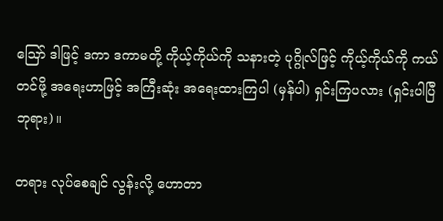ဪ ဒါဖြင့် ဒကာ ဒကာမတို့ ကိုယ့်ကိုယ်ကို သနားတဲ့ ပုဂ္ဂိုလ်ဖြင့် ကိုယ့်ကိုယ်ကို ကယ်တင်ဖို့ အရေးဟာဖြင့် အကြီးဆုံး အရေးထားကြပါ (မှန်ပါ) ရှင်းကြပလား (ရှင်းပါပြီ ဘုရား)။

တရား လုပ်စေချင် လွန်းလို့ ဟောတာ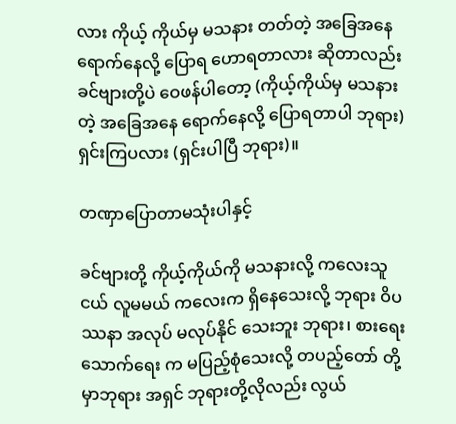လား ကိုယ့် ကိုယ်မှ မသနား တတ်တဲ့ အခြေအနေ ရောက်နေလို့ ပြောရ ဟောရတာလား ဆိုတာလည်း ခင်ဗျားတို့ပဲ ဝေဖန်ပါတော့ (ကိုယ့်ကိုယ်မှ မသနားတဲ့ အခြေအနေ ရောက်နေလို့ ပြောရတာပါ ဘုရား) ရှင်းကြပလား (ရှင်းပါပြီ ဘုရား)။

တဏှာပြောတာမသုံးပါနှင့်

ခင်ဗျားတို့ ကိုယ့်ကိုယ်ကို မသနားလို့ ကလေးသူငယ် လူမမယ် ကလေးက ရှိနေသေးလို့ ဘုရား ဝိပဿနာ အလုပ် မလုပ်နိုင် သေးဘူး ဘုရား၊ စားရေး သောက်ရေး က မပြည့်စုံသေးလို့ တပည့်တော် တို့မှာဘုရား အရှင် ဘုရားတို့လိုလည်း လွယ်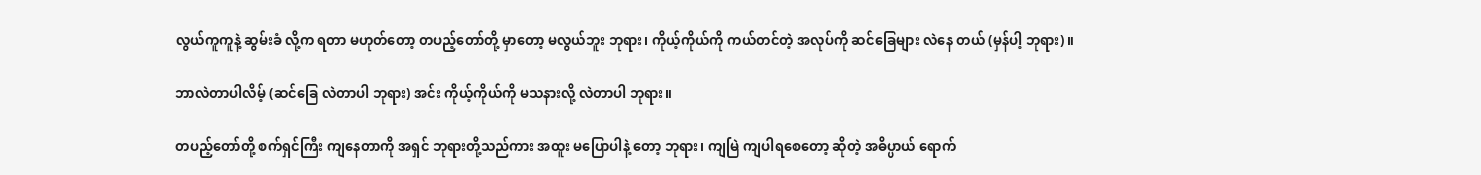လွယ်ကူကူနဲ့ ဆွမ်းခံ လို့က ရတာ မဟုတ်တော့ တပည့်တော်တို့ မှာတော့ မလွယ်ဘူး ဘုရား၊ ကိုယ့်ကိုယ်ကို ကယ်တင်တဲ့ အလုပ်ကို ဆင်ခြေများ လဲနေ တယ် (မှန်ပါ့ ဘုရား)။

ဘာလဲတာပါလိမ့် (ဆင်ခြေ လဲတာပါ ဘုရား) အင်း ကိုယ့်ကိုယ်ကို မသနားလို့ လဲတာပါ ဘုရား။

တပည့်တော်တို့ စက်ရှင်ကြီး ကျနေတာကို အရှင် ဘုရားတို့သည်ကား အထူး မပြောပါနဲ့ တော့ ဘုရား၊ ကျမြဲ ကျပါရစေတော့ ဆိုတဲ့ အဓိပ္ပာယ် ရောက်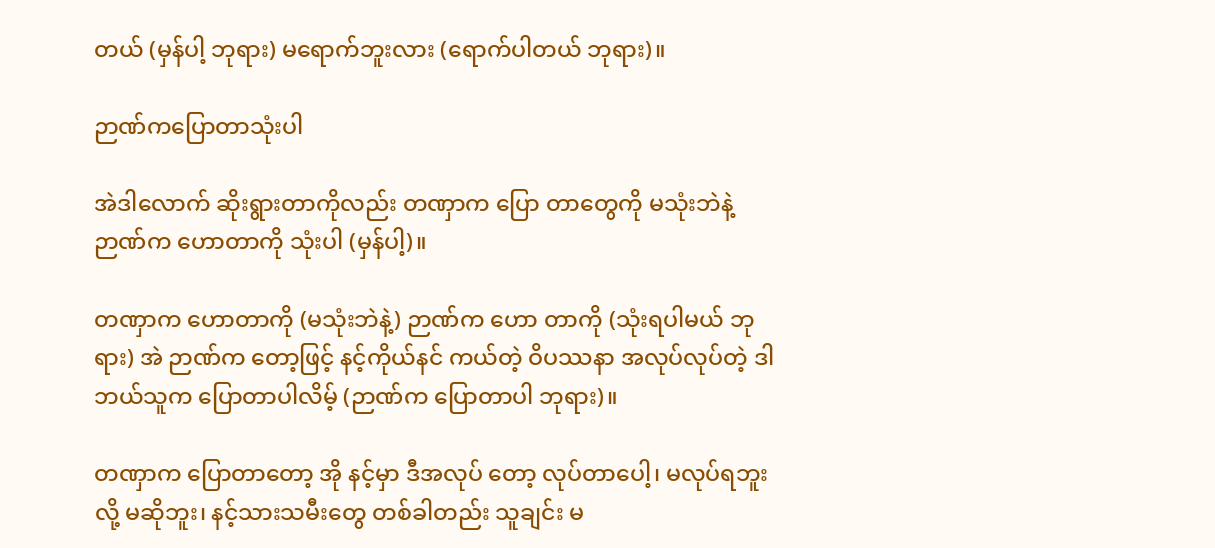တယ် (မှန်ပါ့ ဘုရား) မရောက်ဘူးလား (ရောက်ပါတယ် ဘုရား)။

ဉာဏ်ကပြောတာသုံးပါ

အဲဒါလောက် ဆိုးရွားတာကိုလည်း တဏှာက ပြော တာတွေကို မသုံးဘဲနဲ့ ဉာဏ်က ဟောတာကို သုံးပါ (မှန်ပါ့)။

တဏှာက ဟောတာကို (မသုံးဘဲနဲ့) ဉာဏ်က ဟော တာကို (သုံးရပါမယ် ဘုရား) အဲ ဉာဏ်က တော့ဖြင့် နင့်ကိုယ်နင် ကယ်တဲ့ ဝိပဿနာ အလုပ်လုပ်တဲ့ ဒါ ဘယ်သူက ပြောတာပါလိမ့် (ဉာဏ်က ပြောတာပါ ဘုရား)။

တဏှာက ပြောတာတော့ အို နင့်မှာ ဒီအလုပ် တော့ လုပ်တာပေါ့၊ မလုပ်ရဘူးလို့ မဆိုဘူး၊ နင့်သားသမီးတွေ တစ်ခါတည်း သူချင်း မ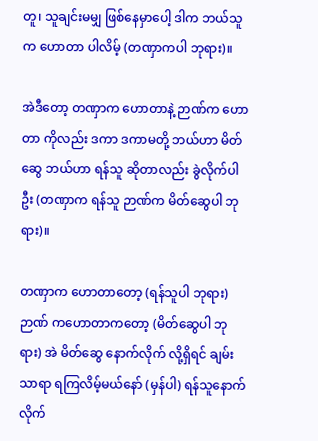တူ၊ သူချင်းမမျှ ဖြစ်နေမှာပေါ့ ဒါက ဘယ်သူက ဟောတာ ပါလိမ့် (တဏှာကပါ ဘုရား)။

အဲဒီတော့ တဏှာက ဟောတာနဲ့ ဉာဏ်က ဟောတာ ကိုလည်း ဒကာ ဒကာမတို့ ဘယ်ဟာ မိတ်ဆွေ ဘယ်ဟာ ရန်သူ ဆိုတာလည်း ခွဲလိုက်ပါဦး (တဏှာက ရန်သူ ဉာဏ်က မိတ်ဆွေပါ ဘုရား)။

တဏှာက ဟောတာတော့ (ရန်သူပါ ဘုရား) ဉာဏ် ကဟောတာကတော့ (မိတ်ဆွေပါ ဘုရား) အဲ မိတ်ဆွေ နောက်လိုက် လို့ရှိရင် ချမ်းသာရာ ရကြလိမ့်မယ်နော် (မှန်ပါ) ရန်သူနောက် လိုက်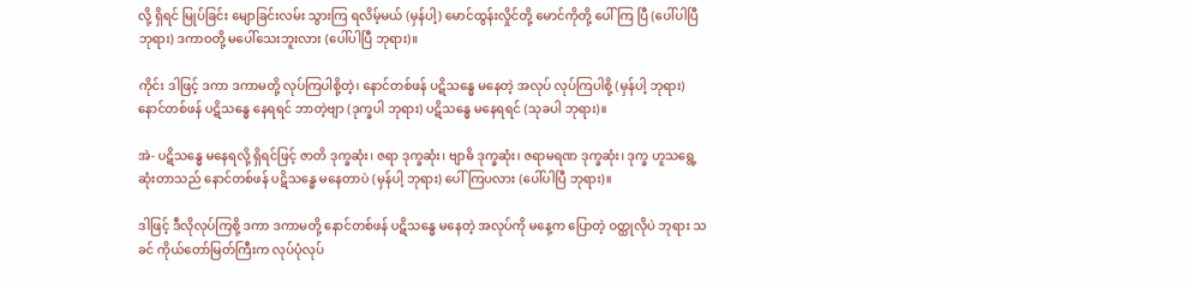လို့ ရှိရင် မြုပ်ခြင်း မျောခြင်းလမ်း သွားကြ ရလိမ့်မယ် (မှန်ပါ့) မောင်ထွန်းလှိုင်တို့ မောင်ကိုတို့ ပေါ်ကြ ပြီ (ပေါ်ပါပြီ ဘုရား) ဒကာဝတို့ မပေါ်သေးဘူးလား (ပေါ်ပါပြီ ဘုရား)။

ကိုင်း ဒါဖြင့် ဒကာ ဒကာမတို့ လုပ်ကြပါစို့တဲ့၊ နောင်တစ်ဖန် ပဋိသန္ဓေ မနေတဲ့ အလုပ် လုပ်ကြပါစို့ (မှန်ပါ့ ဘုရား) နောင်တစ်ဖန် ပဋိသန္ဓေ နေရရင် ဘာတဲ့ဗျာ (ဒုက္ခပါ ဘုရား) ပဋိသန္ဓေ မနေရရင် (သုခပါ ဘုရား)။

အဲ- ပဋိသန္ဓေ မနေရလို့ ရှိရင်ဖြင့် ဇာတိ ဒုက္ခဆုံး၊ ဇရာ ဒုက္ခဆုံး၊ ဗျာဓိ ဒုက္ခဆုံး၊ ဇရာမရဏ ဒုက္ခဆုံး၊ ဒုက္ခ ဟူသရွေ့ ဆုံးတာသည် နောင်တစ်ဖန် ပဋိသန္ဓေ မနေတာပဲ (မှန်ပါ့ ဘုရား) ပေါ်ကြပလား (ပေါ်ပါပြီ ဘုရား)။

ဒါဖြင့် ဒီလိုလုပ်ကြစို့ ဒကာ ဒကာမတို့ နောင်တစ်ဖန် ပဋိသန္ဓေ မနေတဲ့ အလုပ်ကို မနေ့က ပြောတဲ့ ဝတ္ထုလိုပဲ ဘုရား သခင် ကိုယ်တော်မြတ်ကြီးက လုပ်ပုံလုပ်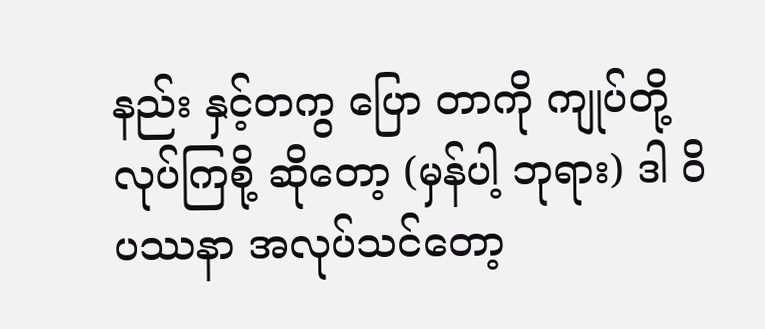နည်း နှင့်တကွ ပြော တာကို ကျုပ်တို့ လုပ်ကြစို့ ဆိုတော့ (မှန်ပါ့ ဘုရား) ဒါ ဝိပဿနာ အလုပ်သင်တော့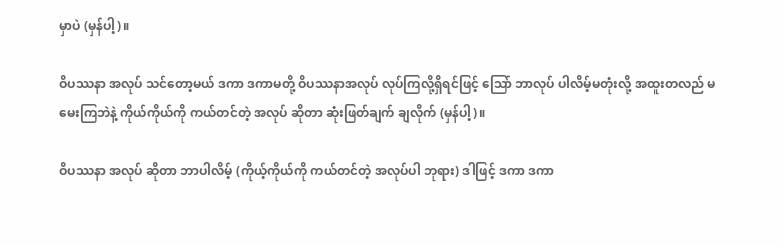မှာပဲ (မှန်ပါ့)။

ဝိပဿနာ အလုပ် သင်တော့မယ် ဒကာ ဒကာမတို့ ဝိပဿနာအလုပ် လုပ်ကြလို့ရှိရင်ဖြင့် သြော် ဘာလုပ် ပါလိမ့်မတုံးလို့ အထူးတလည် မမေးကြဘဲနဲ့ ကိုယ်ကိုယ်ကို ကယ်တင်တဲ့ အလုပ် ဆိုတာ ဆုံးဖြတ်ချက် ချလိုက် (မှန်ပါ့)။

ဝိပဿနာ အလုပ် ဆိုတာ ဘာပါလိမ့် (ကိုယ့်ကိုယ်ကို ကယ်တင်တဲ့ အလုပ်ပါ ဘုရား) ဒါဖြင့် ဒကာ ဒကာ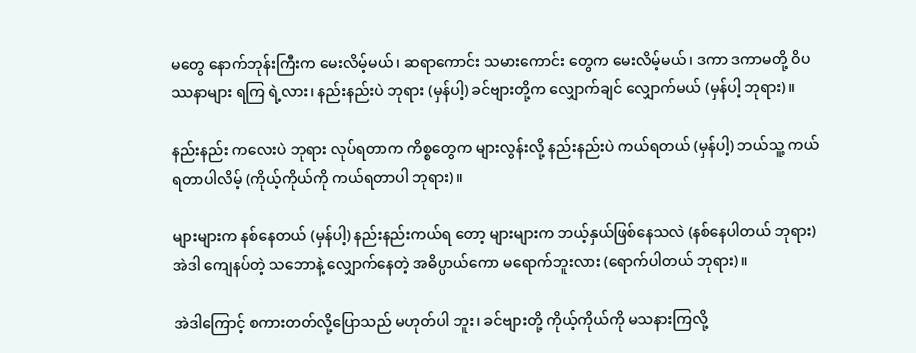မတွေ နောက်ဘုန်းကြီးက မေးလိမ့်မယ်၊ ဆရာကောင်း သမားကောင်း တွေက မေးလိမ့်မယ်၊ ဒကာ ဒကာမတို့ ဝိပဿနာများ ရကြ ရဲ့လား၊ နည်းနည်းပဲ ဘုရား (မှန်ပါ့) ခင်ဗျားတို့က လျှောက်ချင် လျှောက်မယ် (မှန်ပါ့ ဘုရား)။

နည်းနည်း ကလေးပဲ ဘုရား လုပ်ရတာက ကိစ္စတွေက များလွန်းလို့ နည်းနည်းပဲ ကယ်ရတယ် (မှန်ပါ့) ဘယ်သူ့ ကယ်ရတာပါလိမ့် (ကိုယ့်ကိုယ်ကို ကယ်ရတာပါ ဘုရား)။

များများက နစ်နေတယ် (မှန်ပါ့) နည်းနည်းကယ်ရ တော့ များများက ဘယ့်နှယ်ဖြစ်နေသလဲ (နစ်နေပါတယ် ဘုရား) အဲဒါ ကျေနပ်တဲ့ သဘောနဲ့ လျှောက်နေတဲ့ အဓိပ္ပာယ်ကော မရောက်ဘူးလား (ရောက်ပါတယ် ဘုရား)။

အဲဒါကြောင့် စကားတတ်လို့ပြောသည် မဟုတ်ပါ ဘူး၊ ခင်ဗျားတို့ ကိုယ့်ကိုယ်ကို မသနားကြလို့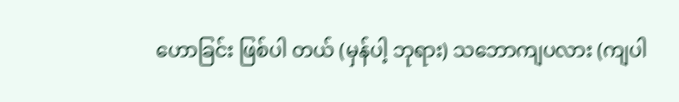ဟောခြင်း ဖြစ်ပါ တယ် (မှန်ပါ့ ဘုရား) သဘောကျပလား (ကျပါ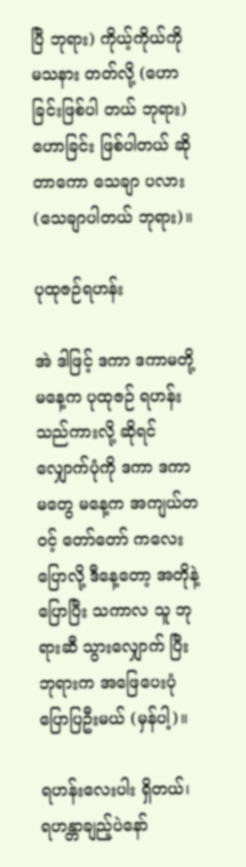ပြီ ဘုရား) ကိုယ့်ကိုယ်ကို မသနား တတ်လို့ (ဟောခြင်းဖြစ်ပါ တယ် ဘုရား) ဟောခြင်း ဖြစ်ပါတယ် ဆိုတာကော သေချာ ပလား (သေချာပါတယ် ဘုရား)။

ပုထုဇဉ်ရဟန်း

အဲ ဒါဖြင့် ဒကာ ဒကာမတို့ မနေ့က ပုထုဇဉ် ရဟန်းသည်ကားလို့ ဆိုရင် လျှောက်ပုံကို ဒကာ ဒကာမတွေ မနေ့က အကျယ်တဝင့် တော်တော် ကလေး ပြောလို့ ဒီနေ့တော့ အတိုနဲ့ပြောပြီး သကာလ သူ ဘုရားဆီ သွားလျှောက် ပြီး ဘုရားက အဖြေပေးပုံ ပြောပြဦးမယ် (မှန်ပါ့)။

ရဟန်းလေးပါး ရှိတယ်၊ ရဟန္တာချည့်ပဲနော်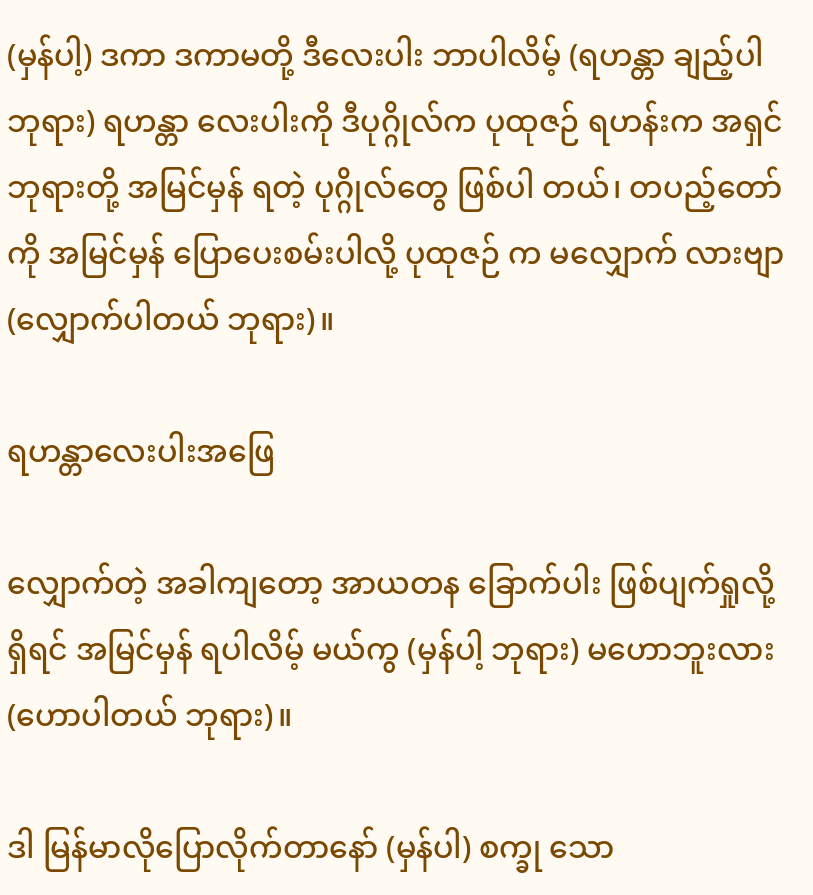(မှန်ပါ့) ဒကာ ဒကာမတို့ ဒီလေးပါး ဘာပါလိမ့် (ရဟန္တာ ချည့်ပါ ဘုရား) ရဟန္တာ လေးပါးကို ဒီပုဂ္ဂိုလ်က ပုထုဇဉ် ရဟန်းက အရှင်ဘုရားတို့ အမြင်မှန် ရတဲ့ ပုဂ္ဂိုလ်တွေ ဖြစ်ပါ တယ်၊ တပည့်တော်ကို အမြင်မှန် ပြောပေးစမ်းပါလို့ ပုထုဇဉ် က မလျှောက် လားဗျာ (လျှောက်ပါတယ် ဘုရား)။

ရဟန္တာလေးပါးအဖြေ

လျှောက်တဲ့ အခါကျတော့ အာယတန ခြောက်ပါး ဖြစ်ပျက်ရှုလို့ ရှိရင် အမြင်မှန် ရပါလိမ့် မယ်ကွ (မှန်ပါ့ ဘုရား) မဟောဘူးလား (ဟောပါတယ် ဘုရား)။

ဒါ မြန်မာလိုပြောလိုက်တာနော် (မှန်ပါ) စက္ခု သော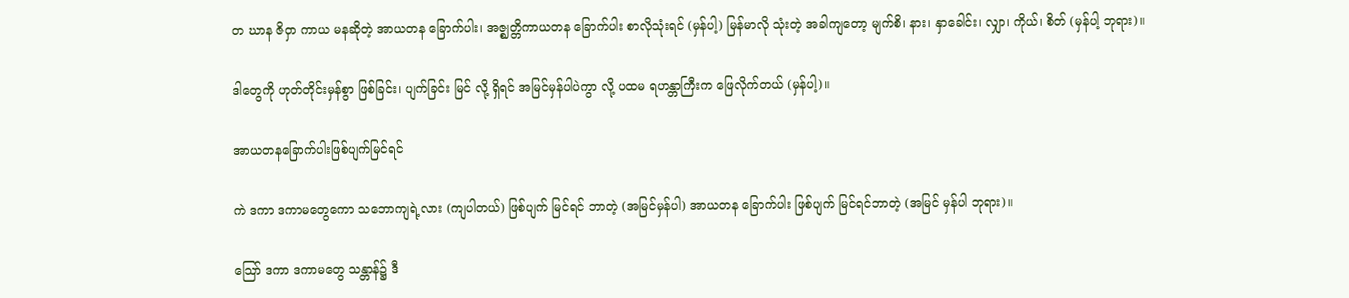တ ဃာန ဇိဝှာ ကာယ မနဆိုတဲ့ အာယတန ခြောက်ပါး၊ အဇ္ဈတ္တိကာယတန ခြောက်ပါး စာလိုသုံးရင် (မှန်ပါ့) မြန်မာလို သုံးတဲ့ အခါကျတော့ မျက်စိ၊ နား၊ နှာခေါင်း၊ လျှာ၊ ကိုယ်၊ စိတ် (မှန်ပါ့ ဘုရား)။

ဒါတွေကို ဟုတ်တိုင်းမှန်စွာ ဖြစ်ခြင်း၊ ပျက်ခြင်း မြင် လို့ ရှိရင် အမြင်မှန်ပါပဲကွာ လို့ ပထမ ရဟန္တာကြီးက ဖြေလိုက်တယ် (မှန်ပါ့)။

အာယတနခြောက်ပါးဖြစ်ပျက်မြင်ရင်

ကဲ ဒကာ ဒကာမတွေကော သဘောကျရဲ့လား (ကျပါတယ်) ဖြစ်ပျက် မြင်ရင် ဘာတဲ့ (အမြင်မှန်ပါ) အာယတန ခြောက်ပါး ဖြစ်ပျက် မြင်ရင်ဘာတဲ့ (အမြင် မှန်ပါ ဘုရား)။

သြော် ဒကာ ဒကာမတွေ သန္တာန်၌ ဒီ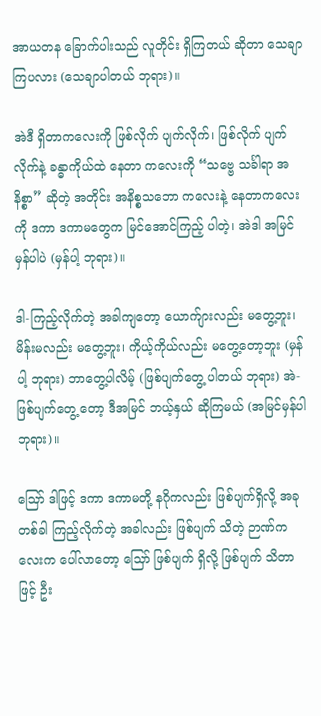အာယတန ခြောက်ပါးသည် လူတိုင်း ရှိကြတယ် ဆိုတာ သေချာကြပလား (သေချာပါတယ် ဘုရား)။

အဲဒီ ရှိတာကလေးကို ဖြစ်လိုက် ပျက်လိုက်၊ ဖြစ်လိုက် ပျက်လိုက်နဲ့ ခန္ဓာကိုယ်ထဲ နေတာ ကလေးကို “သဗ္ဗေ သင်္ခါရာ အနိစ္စာ” ဆိုတဲ့ အတိုင်း အနိစ္စသဘော ကလေးနဲ့ နေတာကလေးကို ဒကာ ဒကာမတွေက မြင်အောင်ကြည့် ပါတဲ့၊ အဲဒါ အမြင်မှန်ပါပဲ (မှန်ပါ့ ဘုရား)။

ဒါ-ကြည့်လိုက်တဲ့ အခါကျတော့ ယောက်ျားလည်း မတွေ့ဘူး၊ မိန်းမလည်း မတွေ့ဘူး၊ ကိုယ့်ကိုယ်လည်း မတွေ့တော့ဘူး (မှန်ပါ့ ဘုရား) ဘာတွေ့ပါလိမ့် (ဖြစ်ပျက်တွေ့ ပါတယ် ဘုရား) အဲ-ဖြစ်ပျက်တွေ့ တော့ ဒီအမြင် ဘယ့်နှယ် ဆိုကြမယ် (အမြင်မှန်ပါ ဘုရား)။

ဪ ဒါဖြင့် ဒကာ ဒကာမတို့ နဂိုကလည်း ဖြစ်ပျက်ရှိလို့ အခုတစ်ခါ ကြည့်လိုက်တဲ့ အခါလည်း ဖြစ်ပျက် သိတဲ့ ဉာဏ်ကလေးက ပေါ်လာတော့ သြော် ဖြစ်ပျက် ရှိလို့ ဖြစ်ပျက် သိတာဖြင့် ဦး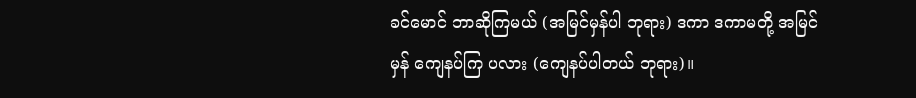ခင်မောင် ဘာဆိုကြမယ် (အမြင်မှန်ပါ ဘုရား) ဒကာ ဒကာမတို့ အမြင်မှန် ကျေနပ်ကြ ပလား (ကျေနပ်ပါတယ် ဘုရား)။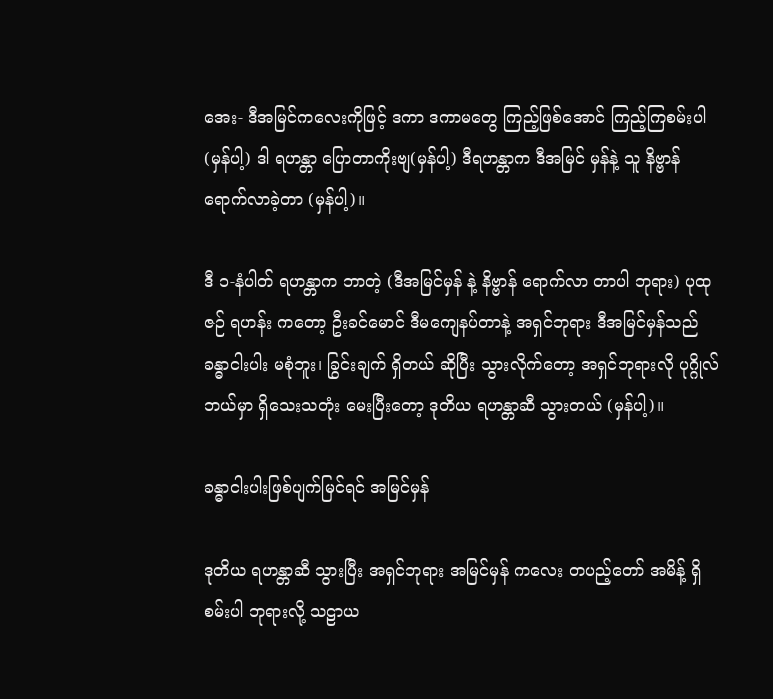အေး- ဒီအမြင်ကလေးကိုဖြင့် ဒကာ ဒကာမတွေ ကြည့်ဖြစ်အောင် ကြည့်ကြစမ်းပါ (မှန်ပါ့) ဒါ ရဟန္တာ ပြောတာကိုးဗျ(မှန်ပါ့) ဒီရဟန္တာက ဒီအမြင် မှန်နဲ့ သူ နိဗ္ဗာန် ရောက်လာခဲ့တာ (မှန်ပါ့)။

ဒီ ၁-နံပါတ် ရဟန္တာက ဘာတဲ့ (ဒီအမြင်မှန် နဲ့ နိဗ္ဗာန် ရောက်လာ တာပါ ဘုရား) ပုထုဇဉ် ရဟန်း ကတော့ ဦးခင်မောင် ဒီမကျေနပ်တာနဲ့ အရှင်ဘုရား ဒီအမြင်မှန်သည် ခန္ဓာငါးပါး မစုံဘူး၊ ခြွင်းချက် ရှိတယ် ဆိုပြီး သွားလိုက်တော့ အရှင်ဘုရားလို ပုဂ္ဂိုလ် ဘယ်မှာ ရှိသေးသတုံး မေးပြီးတော့ ဒုတိယ ရဟန္တာဆီ သွားတယ် (မှန်ပါ့)။

ခန္ဓာငါးပါးဖြစ်ပျက်မြင်ရင် အမြင်မှန်

ဒုတိယ ရဟန္တာဆီ သွားပြီး အရှင်ဘုရား အမြင်မှန် ကလေး တပည့်တော် အမိန့် ရှိစမ်းပါ ဘုရားလို့ သဠာယ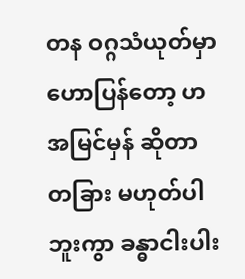တန ဝဂ္ဂသံယုတ်မှာ ဟောပြန်တော့ ဟ အမြင်မှန် ဆိုတာ တခြား မဟုတ်ပါဘူးကွာ ခန္ဓာငါးပါး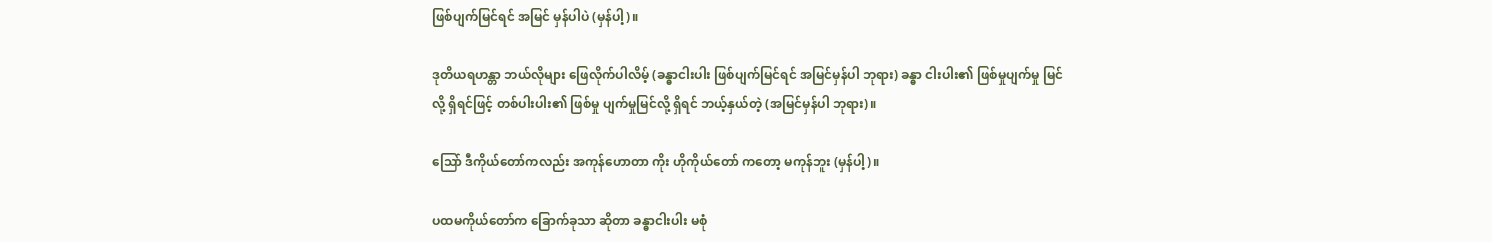ဖြစ်ပျက်မြင်ရင် အမြင် မှန်ပါပဲ (မှန်ပါ့)။

ဒုတိယရဟန္တာ ဘယ်လိုများ ဖြေလိုက်ပါလိမ့် (ခန္ဓာငါးပါး ဖြစ်ပျက်မြင်ရင် အမြင်မှန်ပါ ဘုရား) ခန္ဓာ ငါးပါး၏ ဖြစ်မှုပျက်မှု မြင်လို့ ရှိရင်ဖြင့် တစ်ပါးပါး၏ ဖြစ်မှု ပျက်မှုမြင်လို့ ရှိရင် ဘယ့်နှယ်တဲ့ (အမြင်မှန်ပါ ဘုရား)။

သြော် ဒီကိုယ်တော်ကလည်း အကုန်ဟောတာ ကိုး ဟိုကိုယ်တော် ကတော့ မကုန်ဘူး (မှန်ပါ့)။

ပထမကိုယ်တော်က ခြောက်ခုသာ ဆိုတာ ခန္ဓာငါးပါး မစုံ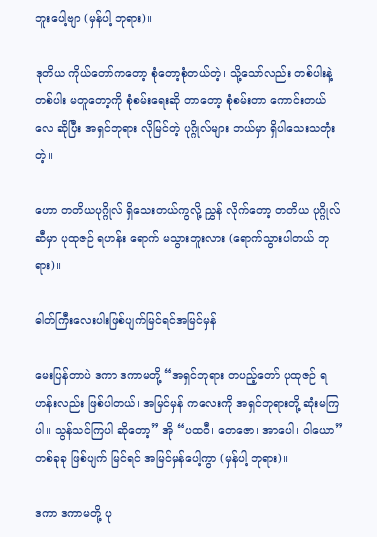ဘူးပေါ့ဗျာ (မှန်ပါ့ ဘုရား)။

ဒုတိယ ကိုယ်တော်ကတော့ စုံတော့စုံတယ်တဲ့၊ သို့သော်လည်း တစ်ပါးနဲ့ တစ်ပါး မတူတော့ကို စုံစမ်းရေးဆို တာတော့ စုံစမ်းတာ ကောင်းတယ်လေ ဆိုပြီး အရှင်ဘုရား လိုမြင်တဲ့ ပုဂ္ဂိုလ်များ ဘယ်မှာ ရှိပါသေးသတုံး တဲ့။

ဟော တတိယပုဂ္ဂိုလ် ရှိသေးတယ်ကွလို့ ညွှန် လိုက်တော့ တတိယ ပုဂ္ဂိုလ်ဆီမှာ ပုထုဇဉ် ရဟန်း ရောက် မသွားဘူးလား (ရောက်သွားပါတယ် ဘုရား)။

ဓါတ်ကြီးလေးပါးဖြစ်ပျက်မြင်ရင်အမြင်မှန်

မေးပြန်တာပဲ ဒကာ ဒကာမတို့ “အရှင်ဘုရား တပည့်တော် ပုထုဇဉ် ရဟန်းလည်း ဖြစ်ပါတယ်၊ အမြင်မှန် ကလေးကို အရှင်ဘုရားတို့ ဆုံးမကြပါ။ သွန်သင်ကြပါ ဆိုတော့” အို “ပထဝီ၊ တေဇော၊ အာပေါ၊ ဝါယော” တစ်ခုခု ဖြစ်ပျက် မြင်ရင် အမြင်မှန်ပေါ့ကွာ (မှန်ပါ့ ဘုရား)။

ဒကာ ဒကာမတို့ ပု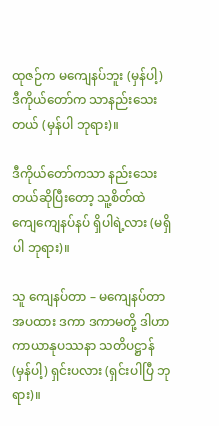ထုဇဉ်က မကျေနပ်ဘူး (မှန်ပါ့) ဒီကိုယ်တော်က သာနည်းသေးတယ် (မှန်ပါ ဘုရား)။

ဒီကိုယ်တော်ကသာ နည်းသေးတယ်ဆိုပြီးတော့ သူ့စိတ်ထဲ ကျေကျေနပ်နပ် ရှိပါရဲ့လား (မရှိပါ ဘုရား)။

သူ ကျေနပ်တာ – မကျေနပ်တာ အပထား ဒကာ ဒကာမတို့ ဒါဟာ ကာယာနုပဿနာ သတိပဋ္ဌာန် (မှန်ပါ့) ရှင်းပလား (ရှင်းပါပြီ ဘုရား)။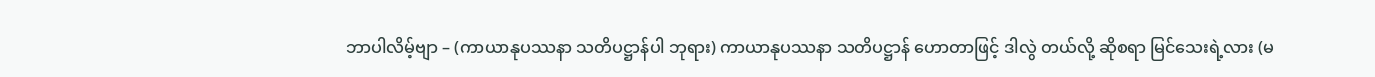ဘာပါလိမ့်ဗျာ – (ကာယာနုပဿနာ သတိပဋ္ဌာန်ပါ ဘုရား) ကာယာနုပဿနာ သတိပဋ္ဌာန် ဟောတာဖြင့် ဒါလွဲ တယ်လို့ ဆိုစရာ မြင်သေးရဲ့လား (မ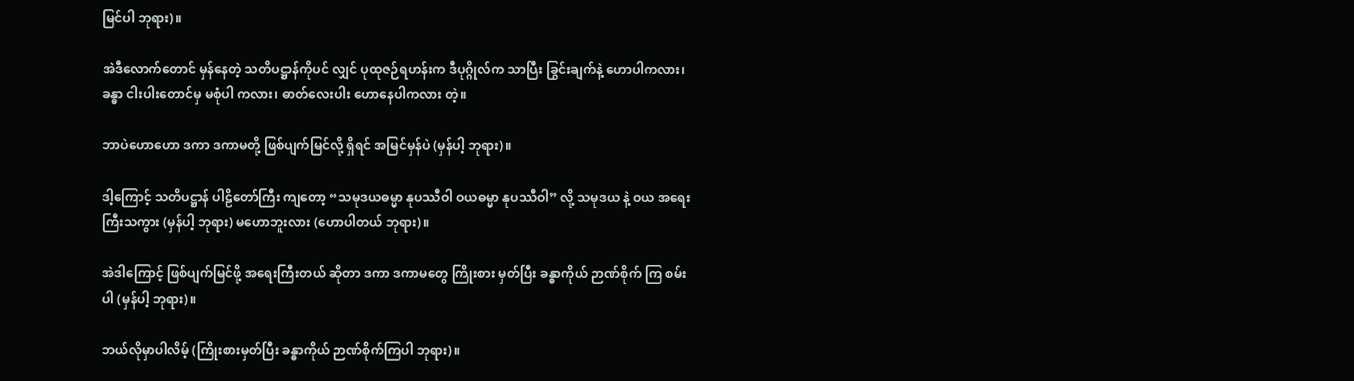မြင်ပါ ဘုရား)။

အဲဒီလောက်တောင် မှန်နေတဲ့ သတိပဋ္ဌာန်ကိုပင် လျှင် ပုထုဇဉ်ရဟန်းက ဒီပုဂ္ဂိုလ်က သာပြီး ခြွင်းချက်နဲ့ ဟောပါကလား၊ ခန္ဓာ ငါးပါးတောင်မှ မစုံပါ ကလား၊ ဓာတ်လေးပါး ဟောနေပါကလား တဲ့။

ဘာပဲဟောဟော ဒကာ ဒကာမတို့ ဖြစ်ပျက်မြင်လို့ ရှိရင် အမြင်မှန်ပဲ (မှန်ပါ့ ဘုရား)။

ဒါ့ကြောင့် သတိပဋ္ဌာန် ပါဠိတော်ကြီး ကျတော့ “သမုဒယဓမ္မာ နုပဿီဝါ ဝယဓမ္မာ နုပဿီဝါ” လို့ သမုဒယ နဲ့ ဝယ အရေးကြီးသကွား (မှန်ပါ့ ဘုရား) မဟောဘူးလား (ဟောပါတယ် ဘုရား)။

အဲဒါကြောင့် ဖြစ်ပျက်မြင်ဖို့ အရေးကြီးတယ် ဆိုတာ ဒကာ ဒကာမတွေ ကြိုးစား မှတ်ပြီး ခန္ဓာကိုယ် ဉာဏ်စိုက် ကြ စမ်းပါ (မှန်ပါ့ ဘုရား)။

ဘယ်လိုမှာပါလိမ့် (ကြိုးစားမှတ်ပြီး ခန္ဓာကိုယ် ဉာဏ်စိုက်ကြပါ ဘုရား)။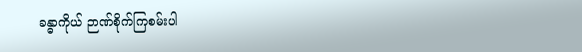ခန္ဓာကိုယ် ဉာဏ်စိုက်ကြစမ်းပါ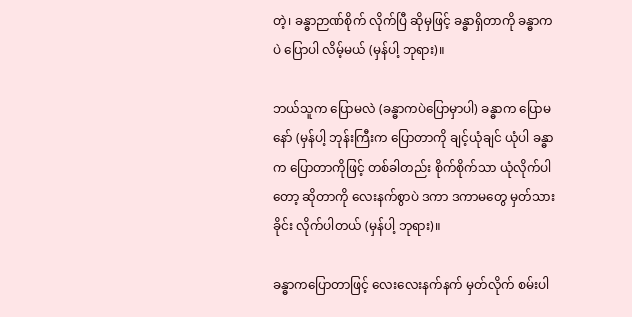တဲ့၊ ခန္ဓာဉာဏ်စိုက် လိုက်ပြီ ဆိုမှဖြင့် ခန္ဓာရှိတာကို ခန္ဓာကပဲ ပြောပါ လိမ့်မယ် (မှန်ပါ့ ဘုရား)။

ဘယ်သူက ပြောမလဲ (ခန္ဓာကပဲပြောမှာပါ) ခန္ဓာက ပြောမနော် (မှန်ပါ့ ဘုန်းကြီးက ပြောတာကို ချင့်ယုံချင် ယုံပါ ခန္ဓာက ပြောတာကိုဖြင့် တစ်ခါတည်း စိုက်စိုက်သာ ယုံလိုက်ပါတော့ ဆိုတာကို လေးနက်စွာပဲ ဒကာ ဒကာမတွေ မှတ်သားခိုင်း လိုက်ပါတယ် (မှန်ပါ့ ဘုရား)။

ခန္ဓာကပြောတာဖြင့် လေးလေးနက်နက် မှတ်လိုက် စမ်းပါ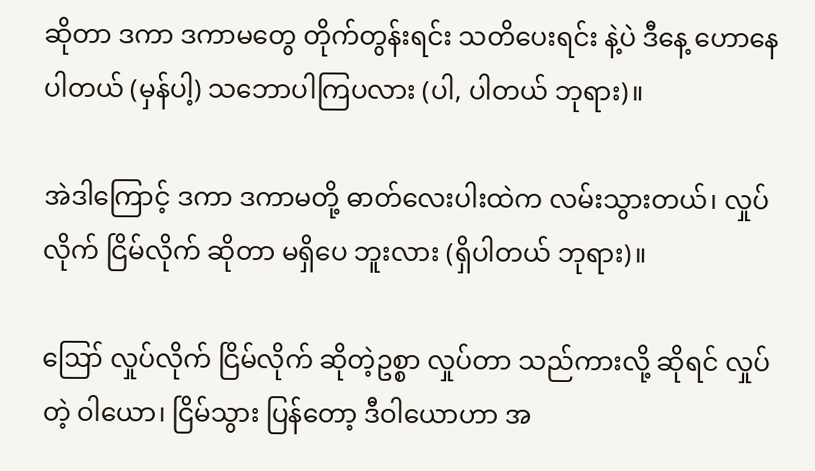ဆိုတာ ဒကာ ဒကာမတွေ တိုက်တွန်းရင်း သတိပေးရင်း နဲ့ပဲ ဒီနေ့ ဟောနေပါတယ် (မှန်ပါ့) သဘောပါကြပလား (ပါ, ပါတယ် ဘုရား)။

အဲဒါကြောင့် ဒကာ ဒကာမတို့ ဓာတ်လေးပါးထဲက လမ်းသွားတယ်၊ လှုပ်လိုက် ငြိမ်လိုက် ဆိုတာ မရှိပေ ဘူးလား (ရှိပါတယ် ဘုရား)။

ဪ လှုပ်လိုက် ငြိမ်လိုက် ဆိုတဲ့ဥစ္စာ လှုပ်တာ သည်ကားလို့ ဆိုရင် လှုပ်တဲ့ ဝါယော၊ ငြိမ်သွား ပြန်တော့ ဒီဝါယောဟာ အ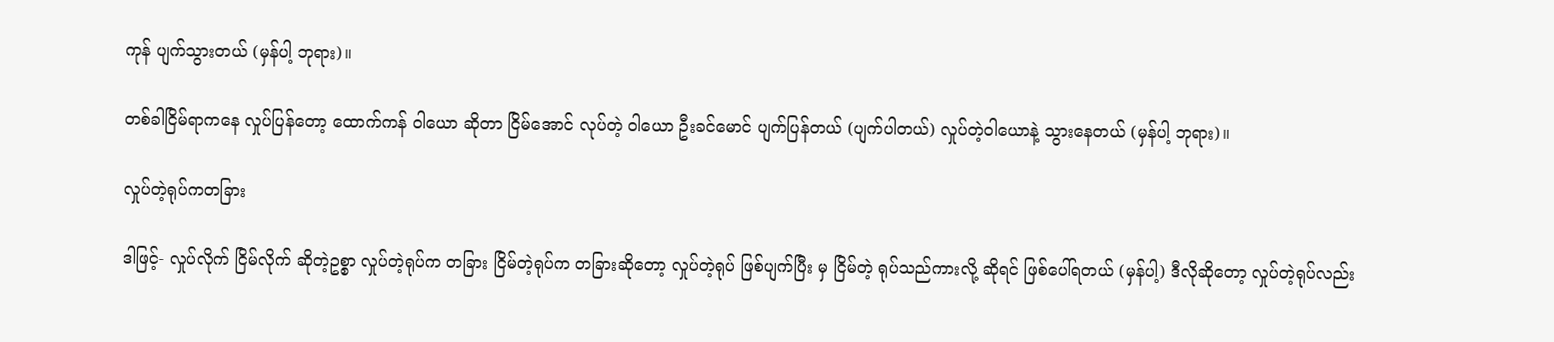ကုန် ပျက်သွားတယ် (မှန်ပါ့ ဘုရား)။

တစ်ခါငြိမ်ရာကနေ လှုပ်ပြန်တော့ ထောက်ကန် ဝါယော ဆိုတာ ငြိမ်အောင် လုပ်တဲ့ ဝါယော ဦးခင်မောင် ပျက်ပြန်တယ် (ပျက်ပါတယ်) လှုပ်တဲ့ဝါယောနဲ့ သွားနေတယ် (မှန်ပါ့ ဘုရား)။

လှုပ်တဲ့ရုပ်ကတခြား

ဒါဖြင့်- လှုပ်လိုက် ငြိမ်လိုက် ဆိုတဲ့ဥစ္စာ လှုပ်တဲ့ရုပ်က တခြား ငြိမ်တဲ့ရုပ်က တခြားဆိုတော့ လှုပ်တဲ့ရုပ် ဖြစ်ပျက်ပြီး မှ ငြိမ်တဲ့ ရုပ်သည်ကားလို့ ဆိုရင် ဖြစ်ပေါ်ရတယ် (မှန်ပါ့) ဒီလိုဆိုတော့ လှုပ်တဲ့ရုပ်လည်း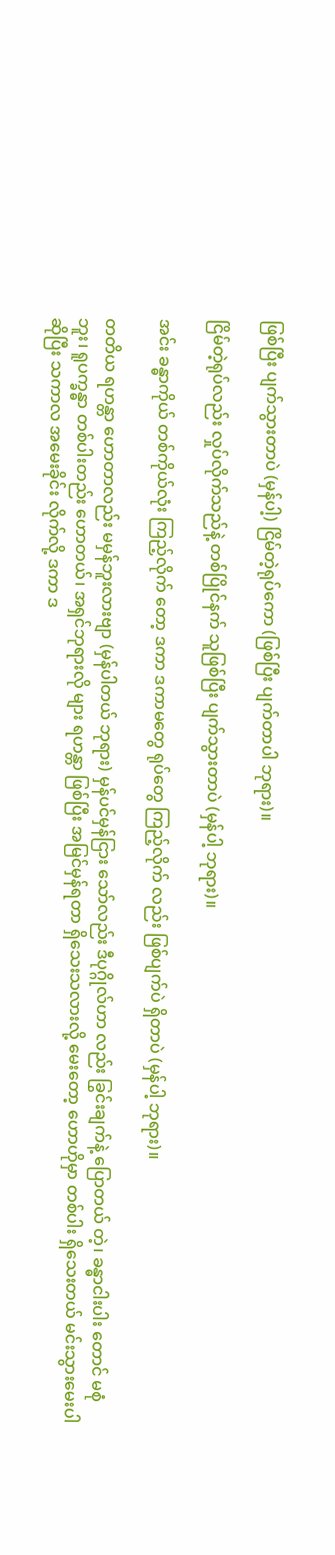ဖြစ်ပြီး ပျက်သွားတာပဲ (မှန်ပါ့) ငြိမ်တဲ့ရုပ်ကော (ဖြစ်ပြီး ပျက်တာပါ ဘုရား)။

ငြိမ်တဲ့ရုပ်လည်း လှုပ်လိုက်သည်နဲ့ တစ်ပြိုင်နက် သူဖြစ်ပြီး ပျက်သွားတာပဲ (မှန်ပါ့ ဘုရား)။

အင်း ခန္ဓာကိုယ် တစ်ကိုယ်လုံး ကြည့်လိုက် တော့ ဒကာ ဒကာမတွေ ရုပ်တွေ ကြည့်လိုက် လည်း ဖြစ်ပျက်ပဲ ရှိတာပဲ (မှန်ပါ့ ဘုရား)။

တတိယ ရဟန္တာ ဟောတာလည်း မမှန်ဘူးလားဗျာ (မှန်ပါတယ် ဘုရား) မှန်ပင်မှန်ငြား သော်လည်း ဒီပုဂ္ဂိုလ်ဟာ လည်း ခြွင်းချက်နဲ့ ပြောတယ် တဲ့၊ ခန္ဓာငါးပါး တောင် မစုံဘူး၊ ရူပက္ခန္ဓာ တစ်ပါးတည်း ဟောတယ်၊ အရှင်ဘုရားလို များ ရဟန္တာ ဖြစ်ပြီး အမြင်မှန်ရတာ ရှိသေးသလားလို့ မေးတော့ ဟောဟိုမှာ တစ်ပါး ရှိသေးတယ် မင်းသွားမေးပါ ဆိုပြီး သကာလ အမေးခိုင်း လိုက်လို့ ဒကာ ဒ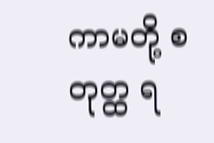ကာမတို့ စတုတ္ထ ရ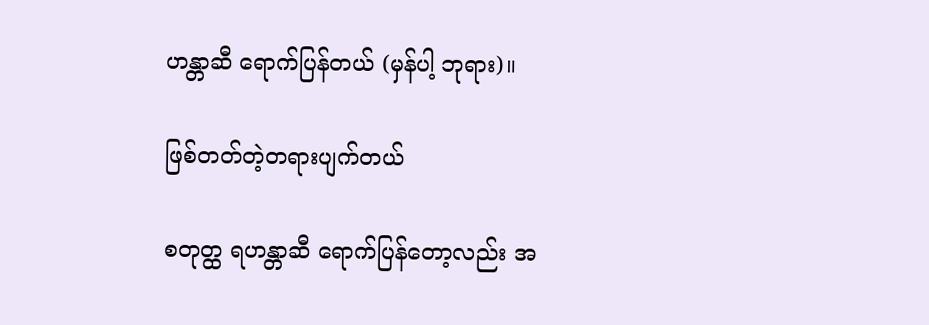ဟန္တာဆီ ရောက်ပြန်တယ် (မှန်ပါ့ ဘုရား)။

ဖြစ်တတ်တဲ့တရားပျက်တယ်

စတုတ္ထ ရဟန္တာဆီ ရောက်ပြန်တော့လည်း အ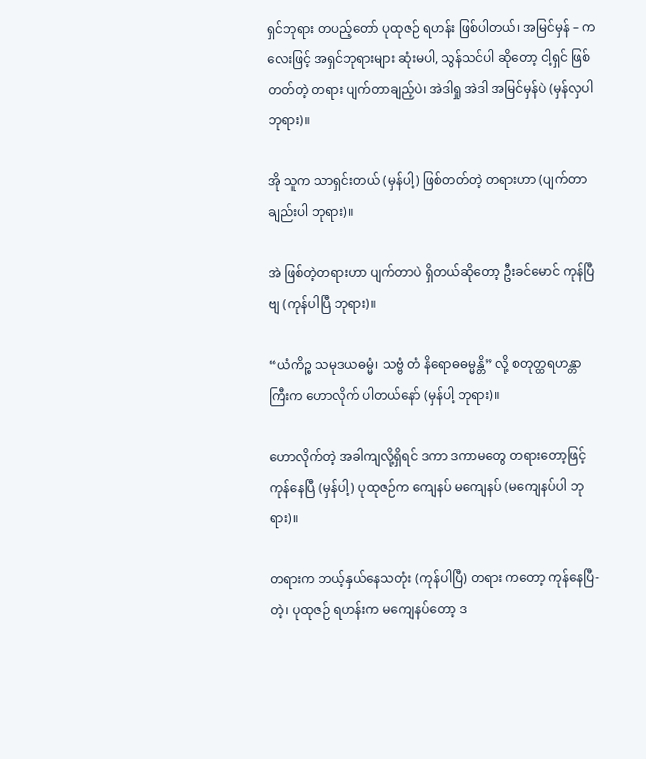ရှင်ဘုရား တပည့်တော် ပုထုဇဉ် ရဟန်း ဖြစ်ပါတယ်၊ အမြင်မှန် – ကလေးဖြင့် အရှင်ဘုရားများ ဆုံးမပါ, သွန်သင်ပါ ဆိုတော့ ငါ့ရှင် ဖြစ်တတ်တဲ့ တရား ပျက်တာချည့်ပဲ၊ အဲဒါရှု အဲဒါ အမြင်မှန်ပဲ (မှန်လှပါ ဘုရား)။

အို သူက သာရှင်းတယ် (မှန်ပါ့) ဖြစ်တတ်တဲ့ တရားဟာ (ပျက်တာချည်းပါ ဘုရား)။

အဲ ဖြစ်တဲ့တရားဟာ ပျက်တာပဲ ရှိတယ်ဆိုတော့ ဦးခင်မောင် ကုန်ပြီဗျ (ကုန်ပါပြီ ဘုရား)။

“ယံကိဉ္စ သမုဒယဓမ္မံ၊ သဗ္ဗံ တံ နိရောဓဓမ္မန္တိ” လို့ စတုတ္ထရဟန္တာကြီးက ဟောလိုက် ပါတယ်နော် (မှန်ပါ့ ဘုရား)။

ဟောလိုက်တဲ့ အခါကျလို့ရှိရင် ဒကာ ဒကာမတွေ တရားတော့ဖြင့် ကုန်နေပြီ (မှန်ပါ့) ပုထုဇဉ်က ကျေနပ် မကျေနပ် (မကျေနပ်ပါ ဘုရား)။

တရားက ဘယ့်နှယ်နေသတုံး (ကုန်ပါပြီ) တရား ကတော့ ကုန်နေပြီ-တဲ့၊ ပုထုဇဉ် ရဟန်းက မကျေနပ်တော့ ဒ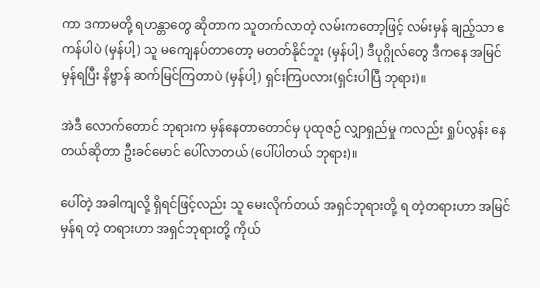ကာ ဒကာမတို့ ရဟန္တာတွေ ဆိုတာက သူတက်လာတဲ့ လမ်းကတော့ဖြင့် လမ်းမှန် ချည့်သာ ဧကန်ပါပဲ (မှန်ပါ့) သူ မကျေနပ်တာတော့ မတတ်နိုင်ဘူး (မှန်ပါ့) ဒီပုဂ္ဂိုလ်တွေ ဒီကနေ အမြင်မှန်ရပြီး နိဗ္ဗာန် ဆက်မြင်ကြတာပဲ (မှန်ပါ့) ရှင်းကြပလား(ရှင်းပါပြီ ဘုရား)။

အဲဒီ လောက်တောင် ဘုရားက မှန်နေတာတောင်မှ ပုထုဇဉ် လျှာရှည်မှု ကလည်း ရှုပ်လွန်း နေတယ်ဆိုတာ ဦးခင်မောင် ပေါ်လာတယ် (ပေါ်ပါတယ် ဘုရား)။

ပေါ်တဲ့ အခါကျလို့ ရှိရင်ဖြင့်လည်း သူ မေးလိုက်တယ် အရှင်ဘုရားတို့ ရ တဲ့တရားဟာ အမြင်မှန်ရ တဲ့ တရားဟာ အရှင်ဘုရားတို့ ကိုယ်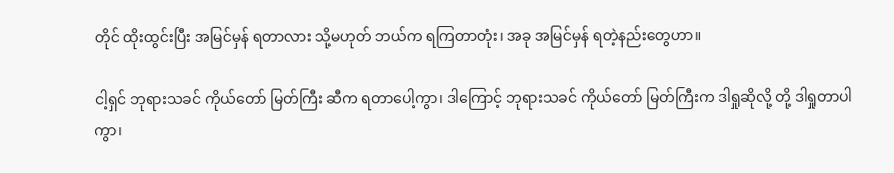တိုင် ထိုးထွင်းပြီး အမြင်မှန် ရတာလား သို့မဟုတ် ဘယ်က ရကြတာတုံး၊ အခု အမြင်မှန် ရတဲ့နည်းတွေဟာ။

ငါ့ရှင် ဘုရားသခင် ကိုယ်တော် မြတ်ကြီး ဆီက ရတာပေါ့ကွာ၊ ဒါကြောင့် ဘုရားသခင် ကိုယ်တော် မြတ်ကြီးက ဒါရှုဆိုလို့ တို့ ဒါရှုတာပါကွာ၊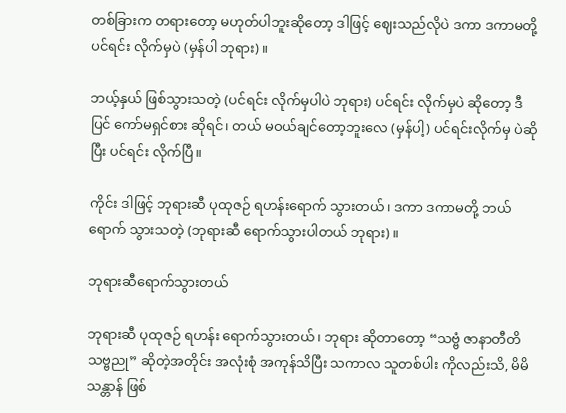တစ်ခြားက တရားတော့ မဟုတ်ပါဘူးဆိုတော့ ဒါဖြင့် ဈေးသည်လိုပဲ ဒကာ ဒကာမတို့ ပင်ရင်း လိုက်မှပဲ (မှန်ပါ ဘုရား)။

ဘယ့်နှယ် ဖြစ်သွားသတဲ့ (ပင်ရင်း လိုက်မှပါပဲ ဘုရား) ပင်ရင်း လိုက်မှပဲ ဆိုတော့ ဒီပြင် ကော်မရှင်စား ဆိုရင်၊ တယ် မဝယ်ချင်တော့ဘူးလေ (မှန်ပါ့) ပင်ရင်းလိုက်မှ ပဲဆိုပြီး ပင်ရင်း လိုက်ပြီ။

ကိုင်း ဒါဖြင့် ဘုရားဆီ ပုထုဇဉ် ရဟန်းရောက် သွားတယ်၊ ဒကာ ဒကာမတို့ ဘယ်ရောက် သွားသတဲ့ (ဘုရားဆီ ရောက်သွားပါတယ် ဘုရား)။

ဘုရားဆီရောက်သွားတယ်

ဘုရားဆီ ပုထုဇဉ် ရဟန်း ရောက်သွားတယ်၊ ဘုရား ဆိုတာတော့ “သဗ္ဗံ ဇာနာတီတိ သဗ္ဗညု” ဆိုတဲ့အတိုင်း အလုံးစုံ အကုန်သိပြီး သကာလ သူတစ်ပါး ကိုလည်းသိ, မိမိ သန္တာန် ဖြစ်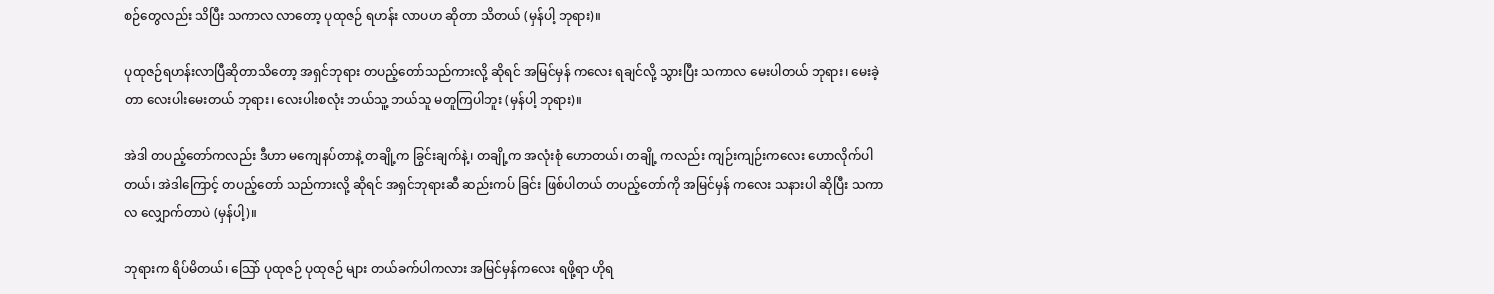စဉ်တွေလည်း သိပြီး သကာလ လာတော့ ပုထုဇဉ် ရဟန်း လာပဟ ဆိုတာ သိတယ် (မှန်ပါ့ ဘုရား)။

ပုထုဇဉ်ရဟန်းလာပြီဆိုတာသိတော့ အရှင်ဘုရား တပည့်တော်သည်ကားလို့ ဆိုရင် အမြင်မှန် ကလေး ရချင်လို့ သွားပြီး သကာလ မေးပါတယ် ဘုရား၊ မေးခဲ့ တာ လေးပါးမေးတယ် ဘုရား၊ လေးပါးစလုံး ဘယ်သူ့ ဘယ်သူ မတူကြပါဘူး (မှန်ပါ့ ဘုရား)။

အဲဒါ တပည့်တော်ကလည်း ဒီဟာ မကျေနပ်တာနဲ့ တချို့က ခြွင်းချက်နဲ့၊ တချို့က အလုံးစုံ ဟောတယ်၊ တချို့ ကလည်း ကျဉ်းကျဉ်းကလေး ဟောလိုက်ပါတယ်၊ အဲဒါကြောင့် တပည့်တော် သည်ကားလို့ ဆိုရင် အရှင်ဘုရားဆီ ဆည်းကပ် ခြင်း ဖြစ်ပါတယ် တပည့်တော်ကို အမြင်မှန် ကလေး သနားပါ ဆိုပြီး သကာလ လျှောက်တာပဲ (မှန်ပါ့)။

ဘုရားက ရိပ်မိတယ်၊ သြော် ပုထုဇဉ် ပုထုဇဉ် များ တယ်ခက်ပါကလား အမြင်မှန်ကလေး ရဖို့ရာ ဟိုရ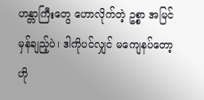ဟန္တာကြီးတွေ ဟောလိုက်တဲ့ ဥစ္စာ အမြင်မှန်ချည့်ပဲ၊ ဒါကိုပင်လျှင် မကျေနပ်တော့ ဟို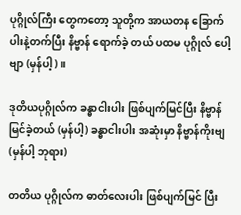ပုဂ္ဂိုလ်ကြီး တွေကတော့ သူတို့က အာယတန ခြောက်ပါးနဲ့တက်ပြီး နိဗ္ဗာန် ရောက်ခဲ့ တယ် ပထမ ပုဂ္ဂိုလ် ပေါ့ဗျာ (မှန်ပါ့)။

ဒုတိယပုဂ္ဂိုလ်က ခန္ဓာငါးပါး ဖြစ်ပျက်မြင်ပြီး နိဗ္ဗာန် မြင်ခဲ့တယ် (မှန်ပါ့) ခန္ဓာငါးပါး အဆုံးမှာ နိဗ္ဗာန်ကိုးဗျ (မှန်ပါ့ ဘုရား)

တတိယ ပုဂ္ဂိုလ်က ဓာတ်လေးပါး ဖြစ်ပျက်မြင် ပြီး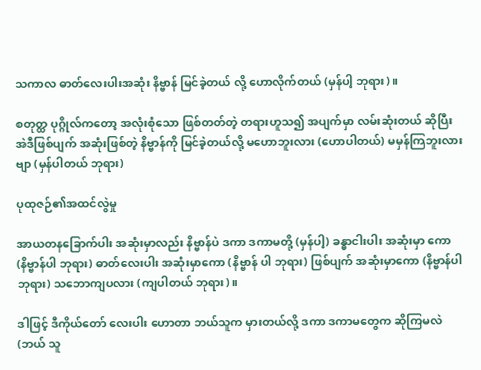သကာလ ဓာတ်လေးပါးအဆုံး နိဗ္ဗာန် မြင်ခဲ့တယ် လို့ ဟောလိုက်တယ် (မှန်ပါ့ ဘုရား)။

စတုတ္ထ ပုဂ္ဂိုလ်ကတော့ အလုံးစုံသော ဖြစ်တတ်တဲ့ တရားဟူသ၍ အပျက်မှာ လမ်းဆုံးတယ် ဆိုပြီး အဲဒီဖြစ်ပျက် အဆုံးဖြစ်တဲ့ နိဗ္ဗာန်ကို မြင်ခဲ့တယ်လို့ မဟောဘူးလား (ဟောပါတယ်) မမှန်ကြဘူးလားဗျာ (မှန်ပါတယ် ဘုရား)

ပုထုဇဉ်၏အထင်လွဲမှု

အာယတနခြောက်ပါး အဆုံးမှာလည်း နိဗ္ဗာန်ပဲ ဒကာ ဒကာမတို့ (မှန်ပါ့) ခန္ဓာငါးပါး အဆုံးမှာ ကော (နိဗ္ဗာန်ပါ ဘုရား) ဓာတ်လေးပါး အဆုံးမှာကော (နိဗ္ဗာန် ပါ ဘုရား) ဖြစ်ပျက် အဆုံးမှာကော (နိဗ္ဗာန်ပါ ဘုရား) သဘောကျပလား (ကျပါတယ် ဘုရား)။

ဒါဖြင့် ဒီကိုယ်တော် လေးပါး ဟောတာ ဘယ်သူက မှားတယ်လို့ ဒကာ ဒကာမတွေက ဆိုကြမလဲ (ဘယ် သူ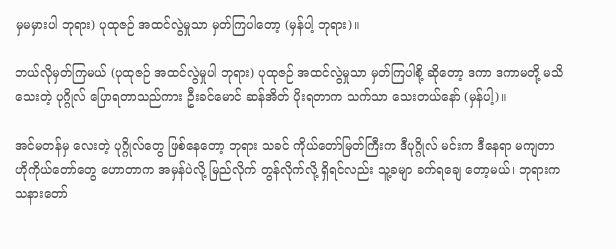မှမမှားပါ ဘုရား) ပုထုဇဉ် အထင်လွဲမှုသာ မှတ်ကြပါတော့ (မှန်ပါ့ ဘုရား)။

ဘယ်လိုမှတ်ကြမယ် (ပုထုဇဉ် အထင်လွဲမှုပါ ဘုရား) ပုထုဇဉ် အထင်လွဲမှုသာ မှတ်ကြပါစို့ ဆိုတော့ ဒကာ ဒကာမတို့ မသိသေးတဲ့ ပုဂ္ဂိုလ် ပြောရတာသည်ကား ဦးခင်မောင် ဆန်အိတ် ပိုးရတာက သက်သာ သေးတယ်နော် (မှန်ပါ့)။

အင်မတန်မှ လေးတဲ့ ပုဂ္ဂိုလ်တွေ ဖြစ်နေတော့ ဘုရား သခင် ကိုယ်တော်မြတ်ကြီးက ဒီပုဂ္ဂိုလ် မင်းက ဒီနေရာ မကျတာ ဟိုကိုယ်တော်တွေ ဟောတာက အမှန်ပဲလို့ မြည်လိုက် တွန်လိုက်လို့ ရှိရင်လည်း သူ့ခမျာ ခက်ရချေ တော့မယ်၊ ဘုရားက သနားတော်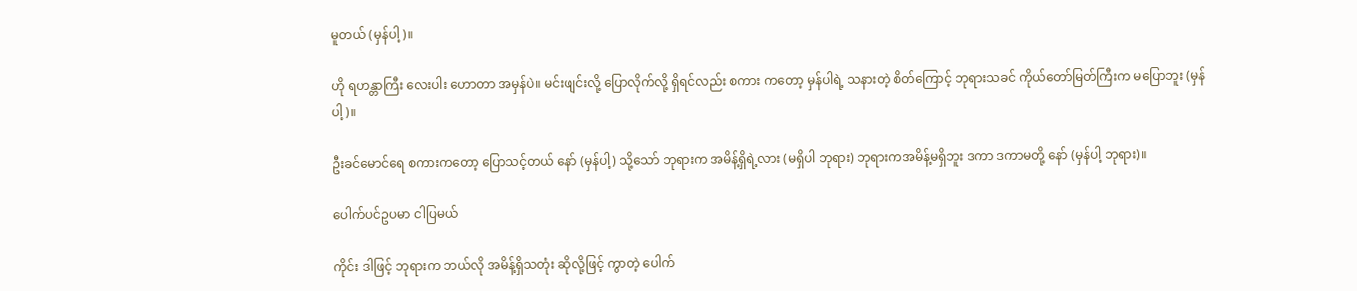မူတယ် (မှန်ပါ့)။

ဟို ရဟန္တာကြီး လေးပါး ဟောတာ အမှန်ပဲ။ မင်းဖျင်းလို့ ပြောလိုက်လို့ ရှိရင်လည်း စကား ကတော့ မှန်ပါရဲ့ သနားတဲ့ စိတ်ကြောင့် ဘုရားသခင် ကိုယ်တော်မြတ်ကြီးက မပြောဘူး (မှန်ပါ့)။

ဦးခင်မောင်ရေ စကားကတော့ ပြောသင့်တယ် နော် (မှန်ပါ့) သို့သော် ဘုရားက အမိန့်ရှိရဲ့လား (မရှိပါ ဘုရား) ဘုရားကအမိန့်မရှိဘူး ဒကာ ဒကာမတို့ နော် (မှန်ပါ့ ဘုရား)။

ပေါက်ပင်ဥပမာ ငါပြမယ်

ကိုင်း ဒါဖြင့် ဘုရားက ဘယ်လို အမိန့်ရှိသတုံး ဆိုလို့ဖြင့် ကွာတဲ့ ပေါက်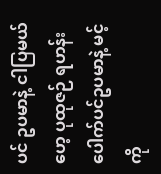ပင် ဥပမာနဲ့ ငါပြမယ်ဟေ့ ပုထုဇဉ် ရဟန်း ပေါက်ပင်ဥပမာနဲ့ မင့်ကို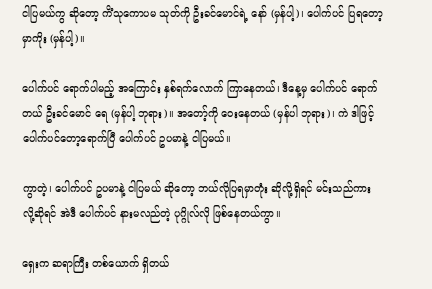ငါပြမယ်ကွ ဆိုတော့ ကိံသုကောပမ သုတ်ကို ဦးခင်မောင်ရဲ့ နော် (မှန်ပါ့)၊ ပေါက်ပင် ပြရတော့မှာကိုး (မှန်ပါ့)။

ပေါက်ပင် ရောက်ပါမည့် အကြောင်း နှစ်ရက်လောက် ကြာနေတယ်၊ ဒီနေ့မှ ပေါက်ပင် ရောက်တယ် ဦးခင်မောင် ရေ (မှန်ပါ့ ဘုရား)။ အတော့်ကို ဝေးနေတယ် (မှန်ပါ ဘုရား)၊ ကဲ ဒါဖြင့် ပေါက်ပင်တော့ရောက်ပြီ ပေါက်ပင် ဥပမာနဲ့ ငါပြမယ်။

ကွာတဲ့၊ ပေါက်ပင် ဥပမာနဲ့ ငါပြမယ် ဆိုတော့ ဘယ်လိုပြရမှာတုံး ဆိုလို့ရှိရင် မင်းသည်ကား လို့ဆိုရင် အဲဒီ ပေါက်ပင် နားမလည်တဲ့ ပုဂ္ဂိုလ်လို ဖြစ်နေတယ်ကွာ။

ရှေးက ဆရာကြီး တစ်ယောက် ရှိတယ်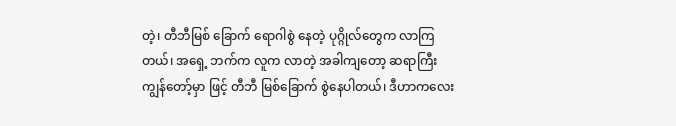တဲ့၊ တီဘီမြစ် ခြောက် ရောဂါစွဲ နေတဲ့ ပုဂ္ဂိုလ်တွေက လာကြတယ်၊ အရှေ့ ဘက်က လူက လာတဲ့ အခါကျတော့ ဆရာကြီး ကျွန်တော့်မှာ ဖြင့် တီဘီ မြစ်ခြောက် စွဲနေပါတယ်၊ ဒီဟာကလေး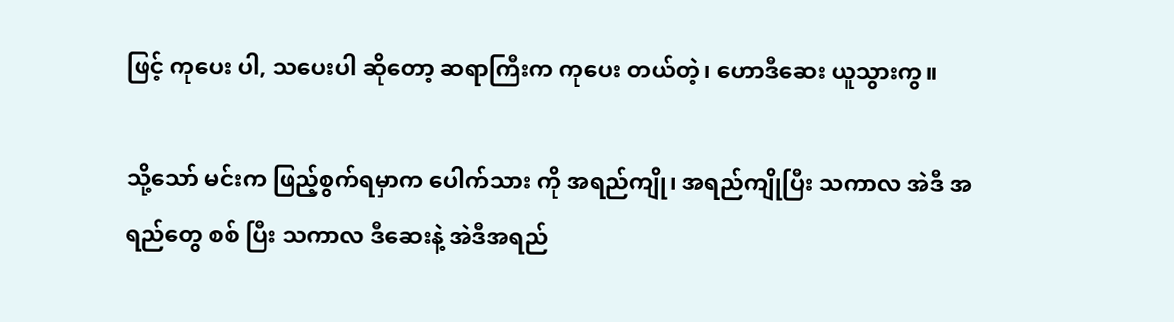ဖြင့် ကုပေး ပါ, သပေးပါ ဆိုတော့ ဆရာကြီးက ကုပေး တယ်တဲ့၊ ဟောဒီဆေး ယူသွားကွ။

သို့သော် မင်းက ဖြည့်စွက်ရမှာက ပေါက်သား ကို အရည်ကျို၊ အရည်ကျိုပြီး သကာလ အဲဒီ အရည်တွေ စစ် ပြီး သကာလ ဒီဆေးနဲ့ အဲဒီအရည်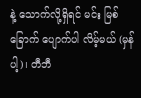နဲ့ သောက်လို့ရှိရင် မင်း မြစ်ခြောက် ပျောက်ပါ လိမ့်မယ် (မှန်ပါ့)၊ တီဘီ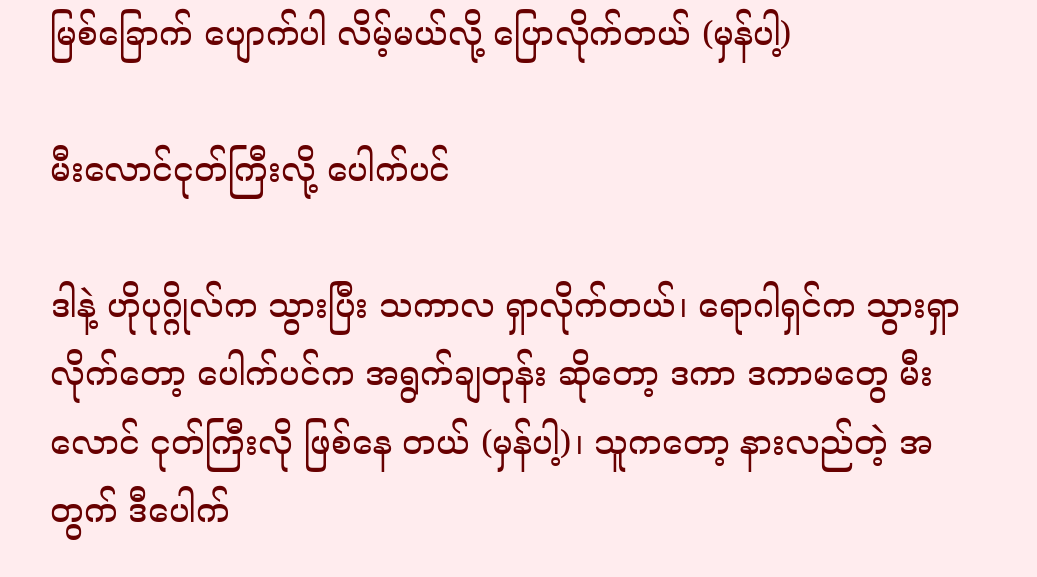မြစ်ခြောက် ပျောက်ပါ လိမ့်မယ်လို့ ပြောလိုက်တယ် (မှန်ပါ့)

မီးလောင်ငုတ်ကြီးလို့ ပေါက်ပင်

ဒါနဲ့ ဟိုပုဂ္ဂိုလ်က သွားပြီး သကာလ ရှာလိုက်တယ်၊ ရောဂါရှင်က သွားရှာ လိုက်တော့ ပေါက်ပင်က အရွက်ချတုန်း ဆိုတော့ ဒကာ ဒကာမတွေ မီးလောင် ငုတ်ကြီးလို ဖြစ်နေ တယ် (မှန်ပါ့)၊ သူကတော့ နားလည်တဲ့ အတွက် ဒီပေါက်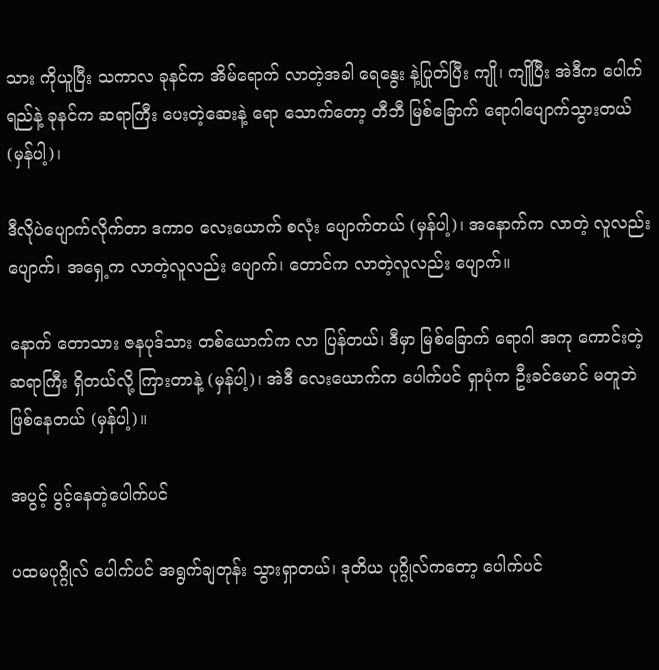သား ကိုယူပြီး သကာလ ခုနင်က အိမ်ရောက် လာတဲ့အခါ ရေနွေး နဲ့ပြုတ်ပြီး ကျို၊ ကျိုပြီး အဲဒီက ပေါက်ရည်နဲ့ ခုနင်က ဆရာကြီး ပေးတဲ့ဆေးနဲ့ ရော သောက်တော့ တီဘီ မြစ်ခြောက် ရောဂါပျောက်သွားတယ် (မှန်ပါ့)၊

ဒီလိုပဲပျောက်လိုက်တာ ဒကာဝ လေးယောက် စလုံး ပျောက်တယ် (မှန်ပါ့)၊ အနောက်က လာတဲ့ လူလည်းပျောက်၊ အရှေ့က လာတဲ့လူလည်း ပျောက်၊ တောင်က လာတဲ့လူလည်း ပျောက်။

နောက် တောသား ဇနပုဒ်သား တစ်ယောက်က လာ ပြန်တယ်၊ ဒီမှာ မြစ်ခြောက် ရောဂါ အကု ကောင်းတဲ့ ဆရာကြီး ရှိတယ်လို့ ကြားတာနဲ့ (မှန်ပါ့)၊ အဲဒီ လေးယောက်က ပေါက်ပင် ရှာပုံက ဦးခင်မောင် မတူဘဲ ဖြစ်နေတယ် (မှန်ပါ့)။

အပွင့် ပွင့်နေတဲ့ပေါက်ပင်

ပထမပုဂ္ဂိုလ် ပေါက်ပင် အရွက်ချတုန်း သွားရှာတယ်၊ ဒုတိယ ပုဂ္ဂိုလ်ကတော့ ပေါက်ပင်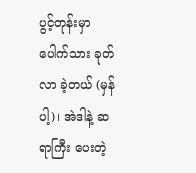ပွင့်တုန်းမှာ ပေါက်သား ခုတ်လာ ခဲ့တယ် (မှန်ပါ့)၊ အဲဒါနဲ့ ဆရာကြီး ပေးတဲ့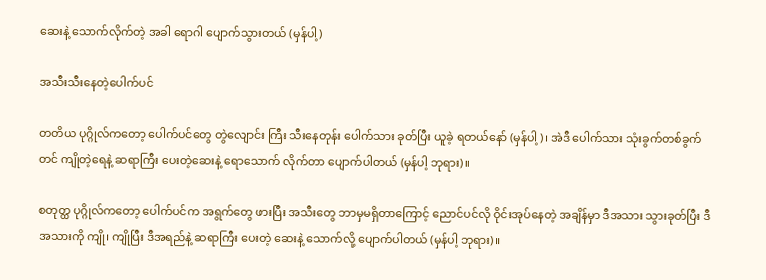ဆေးနဲ့ သောက်လိုက်တဲ့ အခါ ရောဂါ ပျောက်သွားတယ် (မှန်ပါ့)

အသီးသီးနေတဲ့ပေါက်ပင်

တတိယ ပုဂ္ဂိုလ်ကတော့ ပေါက်ပင်တွေ တွဲလျောင်း ကြီး သီးနေတုန်း ပေါက်သား ခုတ်ပြီး ယူခဲ့ ရတယ်နော် (မှန်ပါ့)၊ အဲဒီ ပေါက်သား သုံးခွက်တစ်ခွက်တင် ကျိုတဲ့ရေနဲ့ ဆရာကြီး ပေးတဲ့ဆေးနဲ့ ရောသောက် လိုက်တာ ပျောက်ပါတယ် (မှန်ပါ့ ဘုရား)။

စတုတ္ထ ပုဂ္ဂိုလ်ကတော့ ပေါက်ပင်က အရွက်တွေ ဖားပြီး အသီးတွေ ဘာမှမရှိတာကြောင့် ညောင်ပင်လို ဝိုင်းအုပ်နေတဲ့ အချိန်မှာ ဒီအသား သွားခုတ်ပြီး ဒီအသားကို ကျို၊ ကျိုပြီး ဒီအရည်နဲ့ ဆရာကြီး ပေးတဲ့ ဆေးနဲ့ သောက်လို့ ပျောက်ပါတယ် (မှန်ပါ့ ဘုရား)။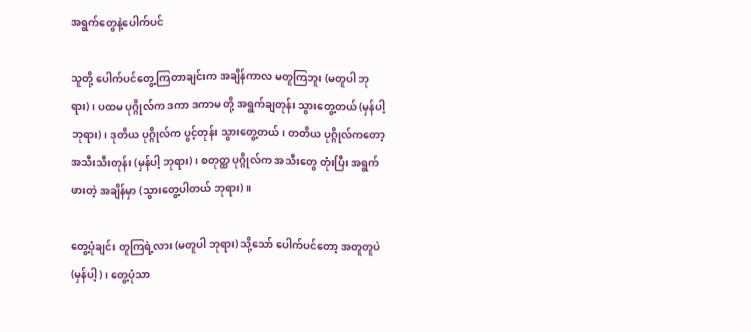အရွက်တွေနဲ့ပေါက်ပင်

သူတို့ ပေါက်ပင်တွေ့ကြတာချင်းက အချိန်ကာလ မတူကြဘူး (မတူပါ ဘုရား)၊ ပထမ ပုဂ္ဂိုလ်က ဒကာ ဒကာမ တို့ အရွက်ချတုန်း သွားတွေ့တယ် (မှန်ပါ့ ဘုရား)၊ ဒုတိယ ပုဂ္ဂိုလ်က ပွင့်တုန်း သွားတွေ့တယ်၊ တတိယ ပုဂ္ဂိုလ်ကတော့ အသီးသီးတုန်း (မှန်ပါ့ ဘုရား)၊ စတုတ္ထ ပုဂ္ဂိုလ်က အသီးတွေ တုံးပြီး အရွက်ဖားတဲ့ အချိန်မှာ (သွားတွေ့ပါတယ် ဘုရား)။

တွေ့ပုံချင်း တူကြရဲ့လား (မတူပါ ဘုရား) သို့သော် ပေါက်ပင်တော့ အတူတူပဲ (မှန်ပါ့)၊ တွေ့ပုံသာ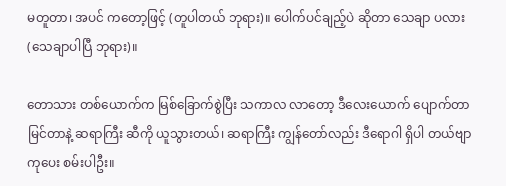မတူတာ၊ အပင် ကတော့ဖြင့် (တူပါတယ် ဘုရား)။ ပေါက်ပင်ချည့်ပဲ ဆိုတာ သေချာ ပလား (သေချာပါပြီ ဘုရား)။

တောသား တစ်ယောက်က မြစ်ခြောက်စွဲပြီး သကာလ လာတော့ ဒီလေးယောက် ပျောက်တာ မြင်တာနဲ့ ဆရာကြီး ဆီကို ယူသွားတယ်၊ ဆရာကြီး ကျွန်တော်လည်း ဒီရောဂါ ရှိပါ တယ်ဗျာ ကုပေး စမ်းပါဦး။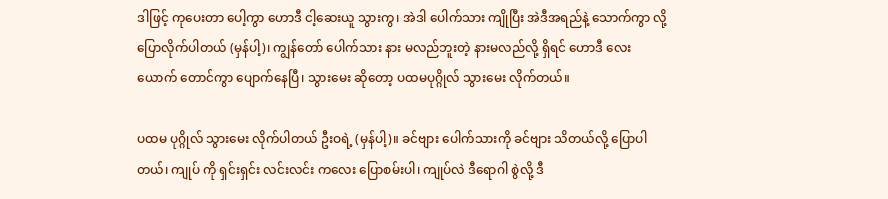ဒါဖြင့် ကုပေးတာ ပေါ့ကွာ ဟောဒီ ငါ့ဆေးယူ သွားကွ၊ အဲဒါ ပေါက်သား ကျိုပြီး အဲဒီအရည်နဲ့ သောက်ကွာ လို့ ပြောလိုက်ပါတယ် (မှန်ပါ့)၊ ကျွန်တော် ပေါက်သား နား မလည်ဘူးတဲ့ နားမလည်လို့ ရှိရင် ဟောဒီ လေးယောက် တောင်ကွာ ပျောက်နေပြီ၊ သွားမေး ဆိုတော့ ပထမပုဂ္ဂိုလ် သွားမေး လိုက်တယ်။

ပထမ ပုဂ္ဂိုလ် သွားမေး လိုက်ပါတယ် ဦးဝရဲ့ (မှန်ပါ့)။ ခင်ဗျား ပေါက်သားကို ခင်ဗျား သိတယ်လို့ ပြောပါတယ်၊ ကျုပ် ကို ရှင်းရှင်း လင်းလင်း ကလေး ပြောစမ်းပါ၊ ကျုပ်လဲ ဒီရောဂါ စွဲလို့ ဒီ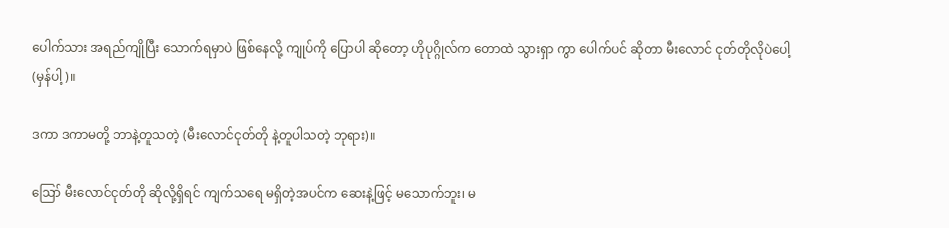ပေါက်သား အရည်ကျိုပြီး သောက်ရမှာပဲ ဖြစ်နေလို့ ကျုပ်ကို ပြောပါ ဆိုတော့ ဟိုပုဂ္ဂိုလ်က တောထဲ သွားရှာ ကွာ ပေါက်ပင် ဆိုတာ မီးလောင် ငုတ်တိုလိုပဲပေါ့ (မှန်ပါ့)။

ဒကာ ဒကာမတို့ ဘာနဲ့တူသတဲ့ (မီးလောင်ငုတ်တို နဲ့တူပါသတဲ့ ဘုရား)။

ဪ မီးလောင်ငုတ်တို ဆိုလို့ရှိရင် ကျက်သရေ မရှိတဲ့အပင်က ဆေးနဲ့ဖြင့် မသောက်ဘူး၊ မ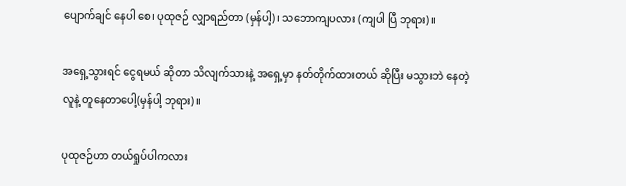ပျောက်ချင် နေပါ စေ၊ ပုထုဇဉ် လျှာရည်တာ (မှန်ပါ့)၊ သဘောကျပလား (ကျပါ ပြီ ဘုရား)။

အရှေ့သွားရင် ငွေရမယ် ဆိုတာ သိလျက်သားနဲ့ အရှေ့မှာ နတ်တိုက်ထားတယ် ဆိုပြီး မသွားဘဲ နေတဲ့လူနဲ့ တူနေတာပေါ့(မှန်ပါ့ ဘုရား)။

ပုထုဇဉ်ဟာ တယ်ရှုပ်ပါကလား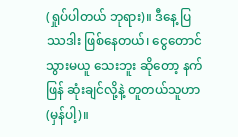(ရှုပ်ပါတယ် ဘုရား)။ ဒီနေ့ ပြဿဒါး ဖြစ်နေတယ်၊ ငွေတောင် သွားမယူ သေးဘူး ဆိုတော့ နက်ဖြန် ဆုံးချင်လို့နဲ့ တူတယ်သူဟာ (မှန်ပါ့)။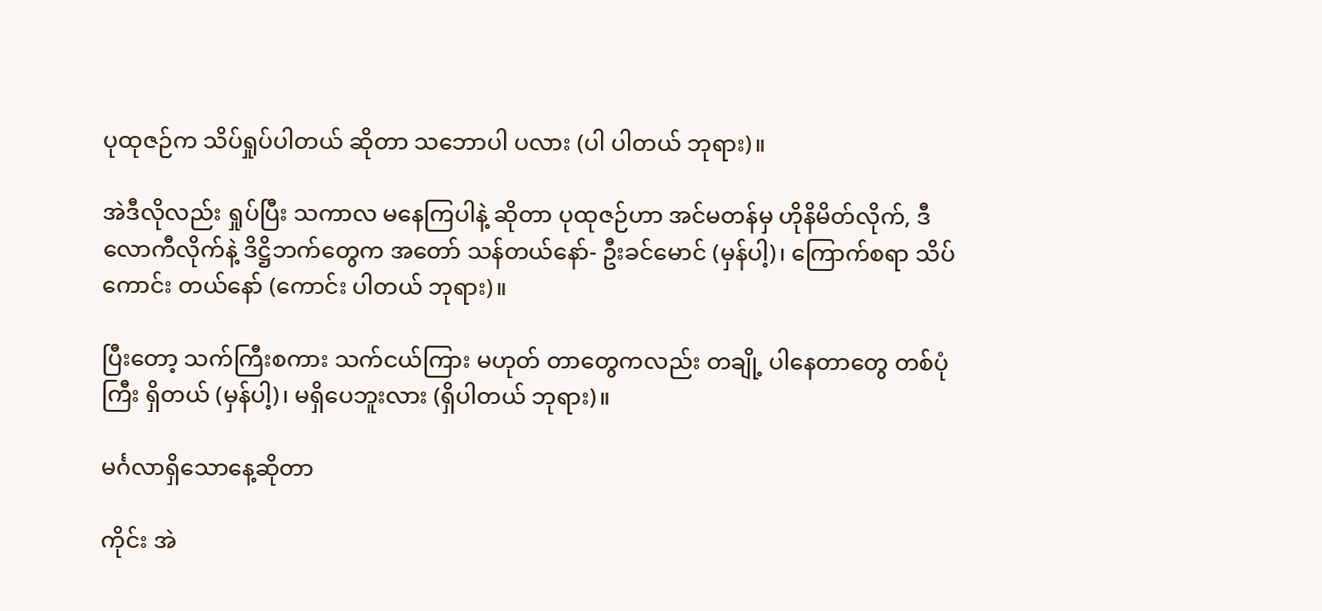ပုထုဇဉ်က သိပ်ရှုပ်ပါတယ် ဆိုတာ သဘောပါ ပလား (ပါ ပါတယ် ဘုရား)။

အဲဒီလိုလည်း ရှုပ်ပြီး သကာလ မနေကြပါနဲ့ ဆိုတာ ပုထုဇဉ်ဟာ အင်မတန်မှ ဟိုနိမိတ်လိုက်, ဒီလောကီလိုက်နဲ့ ဒိဋ္ဌိဘက်တွေက အတော် သန်တယ်နော်- ဦးခင်မောင် (မှန်ပါ့)၊ ကြောက်စရာ သိပ်ကောင်း တယ်နော် (ကောင်း ပါတယ် ဘုရား)။

ပြီးတော့ သက်ကြီးစကား သက်ငယ်ကြား မဟုတ် တာတွေကလည်း တချို့ ပါနေတာတွေ တစ်ပုံကြီး ရှိတယ် (မှန်ပါ့)၊ မရှိပေဘူးလား (ရှိပါတယ် ဘုရား)။

မင်္ဂလာရှိသောနေ့ဆိုတာ

ကိုင်း အဲ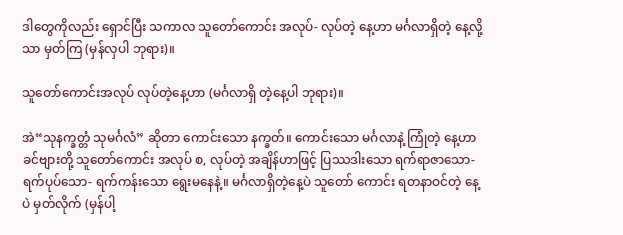ဒါတွေကိုလည်း ရှောင်ပြီး သကာလ သူတော်ကောင်း အလုပ်- လုပ်တဲ့ နေ့ဟာ မင်္ဂလာရှိတဲ့ နေ့လို့သာ မှတ်ကြ (မှန်လှပါ ဘုရား)။

သူတော်ကောင်းအလုပ် လုပ်တဲ့နေ့ဟာ (မင်္ဂလာရှိ တဲ့နေ့ပါ ဘုရား)။

အဲ“သုနက္ခတ္တံ သုမင်္ဂလံ” ဆိုတာ ကောင်းသော နက္ခတ်။ ကောင်းသော မင်္ဂလာနဲ့ ကြုံတဲ့ နေ့ဟာ ခင်ဗျားတို့ သူတော်ကောင်း အလုပ် စ, လုပ်တဲ့ အချိန်ဟာဖြင့် ပြဿဒါးသော ရက်ရာဇာသော-ရက်ပုပ်သော- ရက်ကန်းသော ရွေးမနေနဲ့။ မင်္ဂလာရှိတဲ့နေ့ပဲ သူတော် ကောင်း ရတနာဝင်တဲ့ နေ့ပဲ မှတ်လိုက် (မှန်ပါ့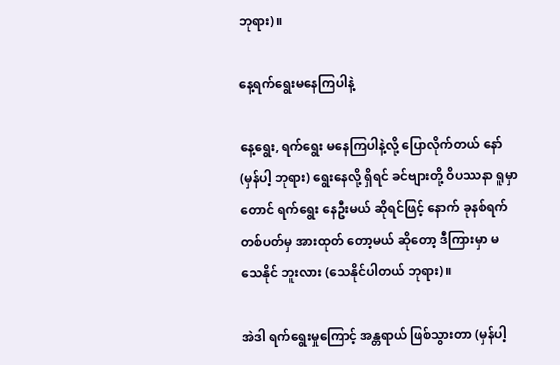ဘုရား)။

နေ့ရက်ရွေးမနေကြပါနဲ့

နေ့ရွေး, ရက်ရွေး မနေကြပါနဲ့လို့ ပြောလိုက်တယ် နော် (မှန်ပါ့ ဘုရား) ရွေးနေလို့ ရှိရင် ခင်ဗျားတို့ ဝိပဿနာ ရူမှာတောင် ရက်ရွေး နေဦးမယ် ဆိုရင်ဖြင့် နောက် ခုနစ်ရက် တစ်ပတ်မှ အားထုတ် တော့မယ် ဆိုတော့ ဒီကြားမှာ မသေနိုင် ဘူးလား (သေနိုင်ပါတယ် ဘုရား)။

အဲဒါ ရက်ရွေးမှုကြောင့် အန္တရာယ် ဖြစ်သွားတာ (မှန်ပါ့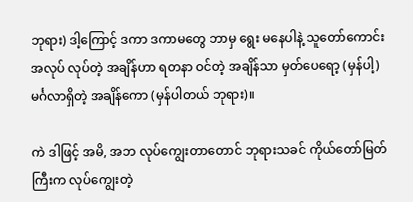ဘုရား) ဒါ့ကြောင့် ဒကာ ဒကာမတွေ ဘာမှ ရွေး မနေပါနဲ့ သူတော်ကောင်း အလုပ် လုပ်တဲ့ အချိန်ဟာ ရတနာ ဝင်တဲ့ အချိန်သာ မှတ်ပေရော့ (မှန်ပါ့) မင်္ဂလာရှိတဲ့ အချိန်ကော (မှန်ပါတယ် ဘုရား)။

ကဲ ဒါဖြင့် အမိ, အဘ လုပ်ကျွေးတာတောင် ဘုရားသခင် ကိုယ်တော်မြတ်ကြီးက လုပ်ကျွေးတဲ့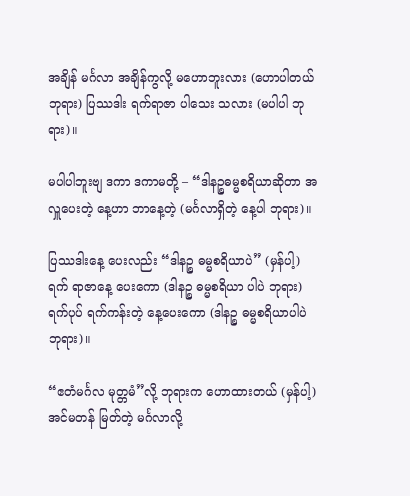အချိန် မင်္ဂလာ အချိန်ကွလို့ မဟောဘူးလား (ဟောပါတယ် ဘုရား) ပြဿဒါး ရက်ရာဇာ ပါသေး သလား (မပါပါ ဘုရား)။

မပါပါဘူးဗျ ဒကာ ဒကာမတို့ – “ဒါနဉ္စဓမ္မစရိယာဆိုတာ အလှူပေးတဲ့ နေ့ဟာ ဘာနေ့တဲ့ (မင်္ဂလာရှိတဲ့ နေ့ပါ ဘုရား)။

ပြဿဒါးနေ့ ပေးလည်း “ဒါနဉ္စ ဓမ္မစရိယာပဲ” (မှန်ပါ့) ရက် ရာဇာနေ့ ပေးကော (ဒါနဉ္စ ဓမ္မစရိယာ ပါပဲ ဘုရား) ရက်ပုပ် ရက်ကန်းတဲ့ နေ့ပေးကော (ဒါနဉ္စ ဓမ္မစရိယာပါပဲ ဘုရား)။

“ဧတံမင်္ဂလ မုတ္တမံ”လို့ ဘုရားက ဟောထားတယ် (မှန်ပါ့) အင်မတန် မြတ်တဲ့ မင်္ဂလာလို့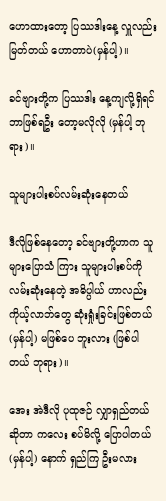ဟောထားတော့ ပြဿဒါးနေ့ လှူလည်း မြတ်တယ် ဟောတာပဲ(မှန်ပါ့)။

ခင်ဗျားတို့က ပြဿဒါး နေ့ကျလို့ရှိရင် ဘာဖြစ်ရဦး တော့မလိုလို (မှန်ပါ့ ဘုရား)။

သူများပါးစပ်လမ်းဆုံးနေတယ်

ဒီလိုဖြစ်နေတော့ ခင်ဗျားတို့ဟာက သူများပြောသံ ကြား သူများပါးစပ်ကို လမ်းဆုံးနေတဲ့ အဓိပ္ပါယ် ဟာလည်း ကိုယ့်လာဘ်တွေ ဆုံးရှုံးခြင်းဖြစ်တယ် (မှန်ပါ့) မဖြစ်ပေ ဘူးလား (ဖြစ်ပါတယ် ဘုရား)။

အေး အဲဒီလို ပုထုဇဉ် လျှာရှည်တယ် ဆိုတာ ကလေး စပ်မိလို့ ပြောပါတယ် (မှန်ပါ့) နောက် ရှည်ကြ ဦးမလား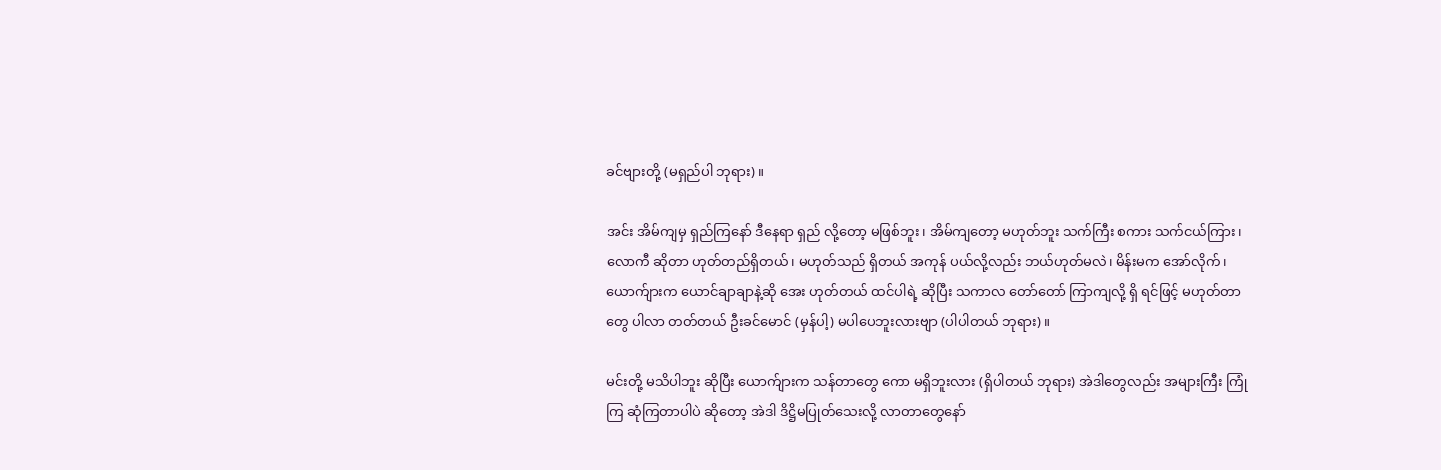ခင်ဗျားတို့ (မရှည်ပါ ဘုရား)။

အင်း အိမ်ကျမှ ရှည်ကြနော် ဒီနေရာ ရှည် လို့တော့ မဖြစ်ဘူး၊ အိမ်ကျတော့ မဟုတ်ဘူး သက်ကြီး စကား သက်ငယ်ကြား၊ လောကီ ဆိုတာ ဟုတ်တည်ရှိတယ်၊ မဟုတ်သည် ရှိတယ် အကုန် ပယ်လို့လည်း ဘယ်ဟုတ်မလဲ၊ မိန်းမက အော်လိုက်၊ ယောက်ျားက ယောင်ချာချာနဲ့ဆို အေး ဟုတ်တယ် ထင်ပါရဲ့ ဆိုပြီး သကာလ တော်တော် ကြာကျလို့ ရှိ ရင်ဖြင့် မဟုတ်တာတွေ ပါလာ တတ်တယ် ဦးခင်မောင် (မှန်ပါ့) မပါပေဘူးလားဗျာ (ပါပါတယ် ဘုရား)။

မင်းတို့ မသိပါဘူး ဆိုပြီး ယောက်ျားက သန်တာတွေ ကော မရှိဘူးလား (ရှိပါတယ် ဘုရား) အဲဒါတွေလည်း အများကြီး ကြုံကြ ဆုံကြတာပါပဲ ဆိုတော့ အဲဒါ ဒိဋ္ဌိမပြုတ်သေးလို့ လာတာတွေနော်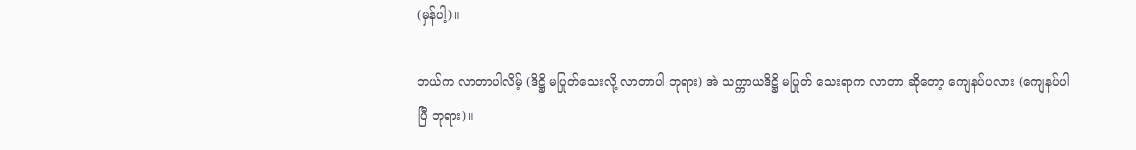(မှန်ပါ့)။

ဘယ်က လာတာပါလိမ့် (ဒိဋ္ဌိ မပြုတ်သေးလို့ လာတာပါ ဘုရား) အဲ သက္ကာယဒိဋ္ဌိ မပြုတ် သေးရာက လာတာ ဆိုတော့ ကျေနပ်ပလား (ကျေနပ်ပါပြီ ဘုရား)။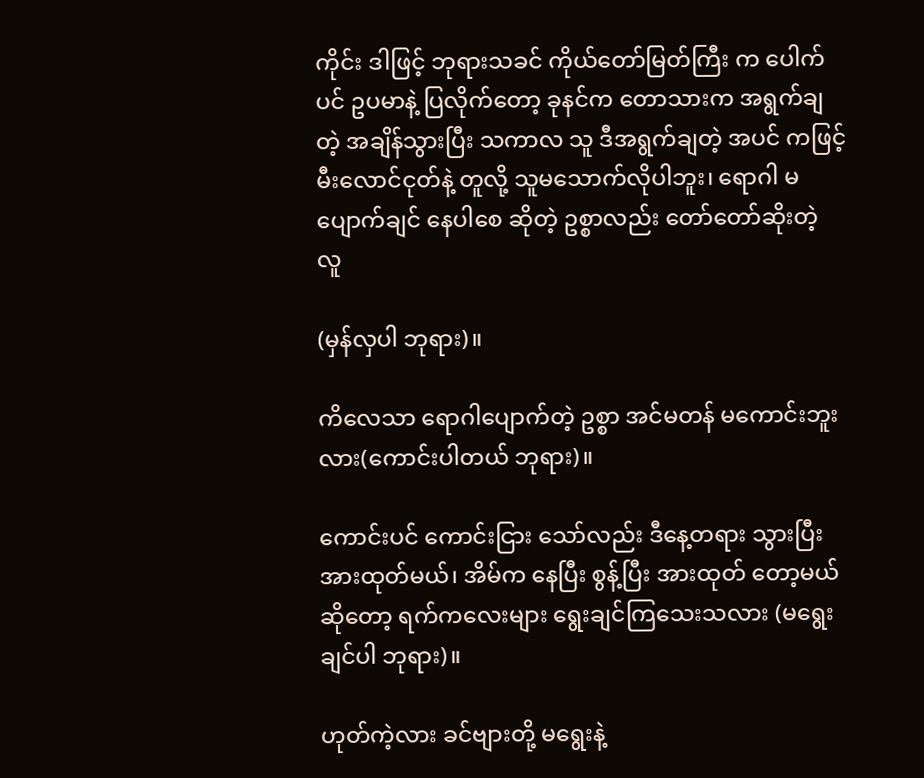ကိုင်း ဒါဖြင့် ဘုရားသခင် ကိုယ်တော်မြတ်ကြီး က ပေါက်ပင် ဥပမာနဲ့ ပြလိုက်တော့ ခုနင်က တောသားက အရွက်ချတဲ့ အချိန်သွားပြီး သကာလ သူ ဒီအရွက်ချတဲ့ အပင် ကဖြင့် မီးလောင်ငုတ်နဲ့ တူလို့ သူမသောက်လိုပါဘူး၊ ရောဂါ မပျောက်ချင် နေပါစေ ဆိုတဲ့ ဥစ္စာလည်း တော်တော်ဆိုးတဲ့ လူ

(မှန်လှပါ ဘုရား)။

ကိလေသာ ရောဂါပျောက်တဲ့ ဥစ္စာ အင်မတန် မကောင်းဘူးလား(ကောင်းပါတယ် ဘုရား)။

ကောင်းပင် ကောင်းငြား သော်လည်း ဒီနေ့တရား သွားပြီး အားထုတ်မယ်၊ အိမ်က နေပြီး စွန့်ပြီး အားထုတ် တော့မယ် ဆိုတော့ ရက်ကလေးများ ရွေးချင်ကြသေးသလား (မရွေးချင်ပါ ဘုရား)။

ဟုတ်ကဲ့လား ခင်ဗျားတို့ မရွေးနဲ့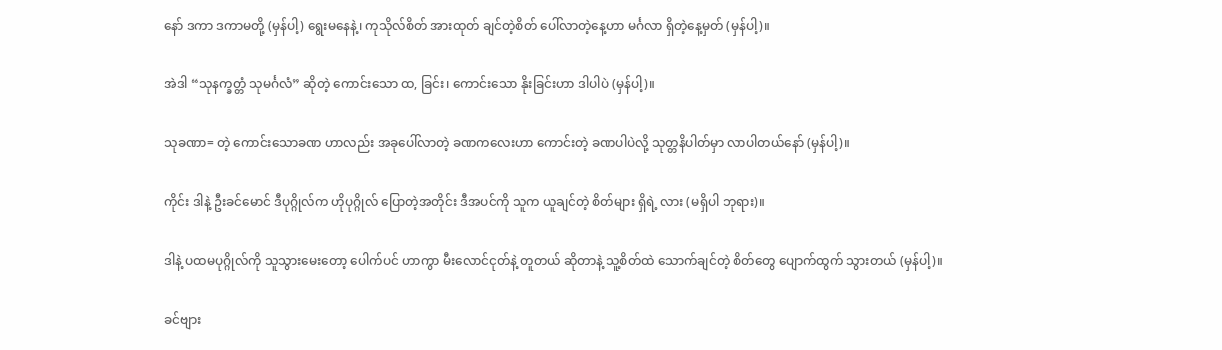နော် ဒကာ ဒကာမတို့ (မှန်ပါ့) ရွေးမနေနဲ့၊ ကုသိုလ်စိတ် အားထုတ် ချင်တဲ့စိတ် ပေါ်လာတဲ့နေ့ဟာ မင်္ဂလာ ရှိတဲ့နေ့မှတ် (မှန်ပါ့)။

အဲဒါ “သုနက္ခတ္တံ သုမင်္ဂလံ” ဆိုတဲ့ ကောင်းသော ထ, ခြင်း၊ ကောင်းသော နိုးခြင်းဟာ ဒါပါပဲ (မှန်ပါ့)။

သုခဏာ= တဲ့ ကောင်းသောခဏ ဟာလည်း အခုပေါ်လာတဲ့ ခဏကလေးဟာ ကောင်းတဲ့ ခဏပါပဲလို့ သုတ္တနိပါတ်မှာ လာပါတယ်နော် (မှန်ပါ့)။

ကိုင်း ဒါနဲ့ ဦးခင်မောင် ဒီပုဂ္ဂိုလ်က ဟိုပုဂ္ဂိုလ် ပြောတဲ့အတိုင်း ဒီအပင်ကို သူက ယူချင်တဲ့ စိတ်များ ရှိရဲ့ လား (မရှိပါ ဘုရား)။

ဒါနဲ့ ပထမပုဂ္ဂိုလ်ကို သူသွားမေးတော့ ပေါက်ပင် ဟာကွာ မီးလောင်ငုတ်နဲ့ တူတယ် ဆိုတာနဲ့ သူ့စိတ်ထဲ သောက်ချင်တဲ့ စိတ်တွေ ပျောက်ထွက် သွားတယ် (မှန်ပါ့)။

ခင်ဗျား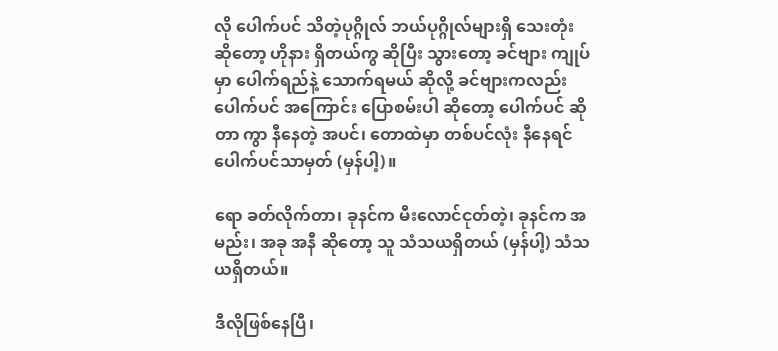လို ပေါက်ပင် သိတဲ့ပုဂ္ဂိုလ် ဘယ်ပုဂ္ဂိုလ်များရှိ သေးတုံး ဆိုတော့ ဟိုနား ရှိတယ်ကွ ဆိုပြီး သွားတော့ ခင်ဗျား ကျုပ်မှာ ပေါက်ရည်နဲ့ သောက်ရမယ် ဆိုလို့ ခင်ဗျားကလည်း ပေါက်ပင် အကြောင်း ပြောစမ်းပါ ဆိုတော့ ပေါက်ပင် ဆိုတာ ကွာ နီနေတဲ့ အပင်၊ တောထဲမှာ တစ်ပင်လုံး နီနေရင် ပေါက်ပင်သာမှတ် (မှန်ပါ့)။

ရော ခတ်လိုက်တာ၊ ခုနင်က မီးလောင်ငုတ်တဲ့၊ ခုနင်က အမည်း၊ အခု အနီ ဆိုတော့ သူ သံသယရှိတယ် (မှန်ပါ့) သံသယရှိတယ်။

ဒီလိုဖြစ်နေပြီ၊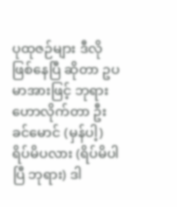ပုထုဇဉ်များ ဒီလိုဖြစ်နေပြီ ဆိုတာ ဥပမာအားဖြင့် ဘုရား ဟောလိုက်တာ ဦးခင်မောင် (မှန်ပါ့) ရိပ်မိပလား (ရိပ်မိပါပြီ ဘုရား) ဒါ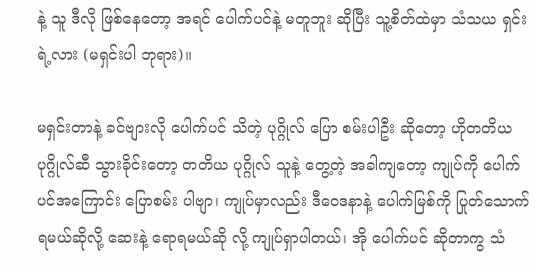နဲ့ သူ ဒီလို ဖြစ်နေတော့ အရင် ပေါက်ပင်နဲ့ မတူဘူး ဆိုပြီး သူ့စိတ်ထဲမှာ သံသယ ရှင်းရဲ့လား (မရှင်းပါ ဘုရား)။

မရှင်းတာနဲ့ ခင်ဗျားလို ပေါက်ပင် သိတဲ့ ပုဂ္ဂိုလ် ပြော စမ်းပါဦး ဆိုတော့ ဟိုတတိယ ပုဂ္ဂိုလ်ဆီ သွားခိုင်းတော့ တတိယ ပုဂ္ဂိုလ် သူနဲ့ တွေ့တဲ့ အခါကျတော့ ကျုပ်ကို ပေါက် ပင်အကြောင်း ပြောစမ်း ပါဗျာ၊ ကျုပ်မှာလည်း ဒီဝေဒနာနဲ့ ပေါက်မြစ်ကို ပြုတ်သောက် ရမယ်ဆိုလို့ ဆေးနဲ့ ရောရမယ်ဆို လို့ ကျုပ်ရှာပါတယ်၊ အို ပေါက်ပင် ဆိုတာကွ သံ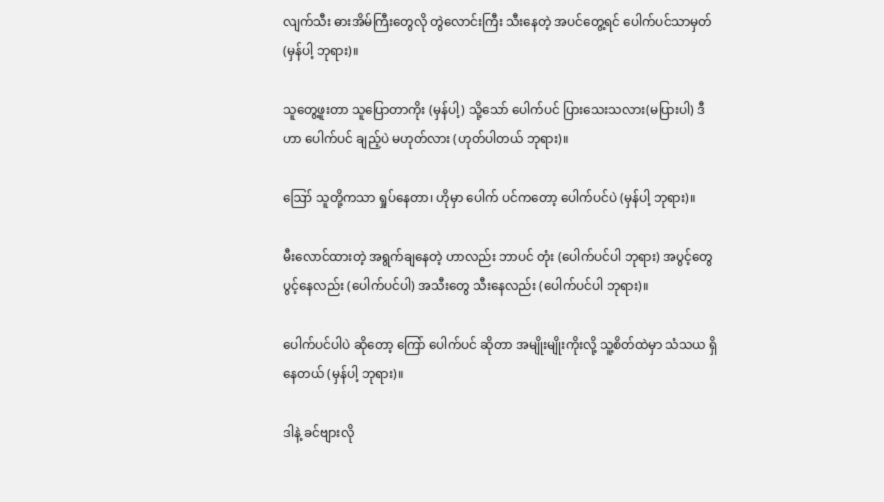လျက်သီး ဓားအိမ်ကြီးတွေလို တွဲလောင်းကြီး သီးနေတဲ့ အပင်တွေ့ရင် ပေါက်ပင်သာမှတ် (မှန်ပါ့ ဘုရား)။

သူတွေ့ဖူးတာ သူပြောတာကိုး (မှန်ပါ့) သို့သော် ပေါက်ပင် ပြားသေးသလား(မပြားပါ) ဒီဟာ ပေါက်ပင် ချည့်ပဲ မဟုတ်လား (ဟုတ်ပါတယ် ဘုရား)။

ဪ သူတို့ကသာ ရှုပ်နေတာ၊ ဟိုမှာ ပေါက် ပင်ကတော့ ပေါက်ပင်ပဲ (မှန်ပါ့ ဘုရား)။

မီးလောင်ထားတဲ့ အရွက်ချနေတဲ့ ဟာလည်း ဘာပင် တုံး (ပေါက်ပင်ပါ ဘုရား) အပွင့်တွေ ပွင့်နေလည်း (ပေါက်ပင်ပါ) အသီးတွေ သီးနေလည်း (ပေါက်ပင်ပါ ဘုရား)။

ပေါက်ပင်ပါပဲ ဆိုတော့ ကြော် ပေါက်ပင် ဆိုတာ အမျိုးမျိုးကိုးလို့ သူ့စိတ်ထဲမှာ သံသယ ရှိနေတယ် (မှန်ပါ့ ဘုရား)။

ဒါနဲ့ ခင်ဗျားလို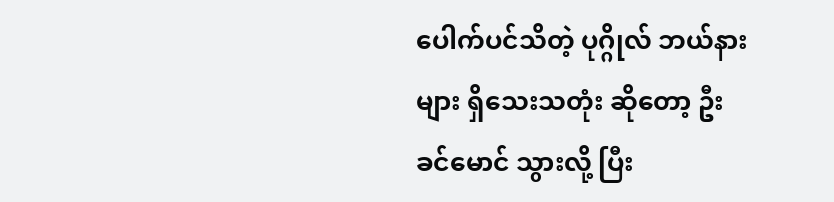ပေါက်ပင်သိတဲ့ ပုဂ္ဂိုလ် ဘယ်နားများ ရှိသေးသတုံး ဆိုတော့ ဦးခင်မောင် သွားလို့ ပြီး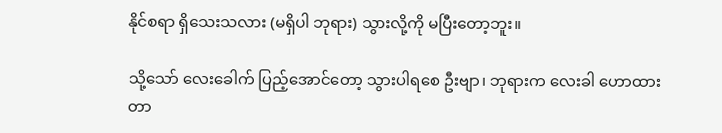နိုင်စရာ ရှိသေးသလား (မရှိပါ ဘုရား) သွားလို့ကို မပြီးတော့ဘူး။

သို့သော် လေးခေါက် ပြည့်အောင်တော့ သွားပါရစေ ဦးဗျာ၊ ဘုရားက လေးခါ ဟောထားတာ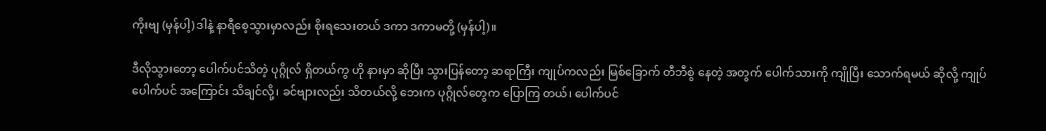ကိုးဗျ (မှန်ပါ့) ဒါနဲ့ နာရီစေ့သွားမှာလည်း စိုးရသေးတယ် ဒကာ ဒကာမတို့ (မှန်ပါ့)။

ဒီလိုသွားတော့ ပေါက်ပင်သိတဲ့ ပုဂ္ဂိုလ် ရှိတယ်ကွ ဟို နားမှာ ဆိုပြီး သွားပြန်တော့ ဆရာကြီး ကျုပ်ကလည်း မြစ်ခြောက် တီဘီစွဲ နေတဲ့ အတွက် ပေါက်သားကို ကျိုပြီး သောက်ရမယ် ဆိုလို့ ကျုပ် ပေါက်ပင် အကြောင်း သိချင်လို့၊ ခင်ဗျားလည်း သိတယ်လို့ ဘေးက ပုဂ္ဂိုလ်တွေက ပြောကြ တယ်၊ ပေါက်ပင်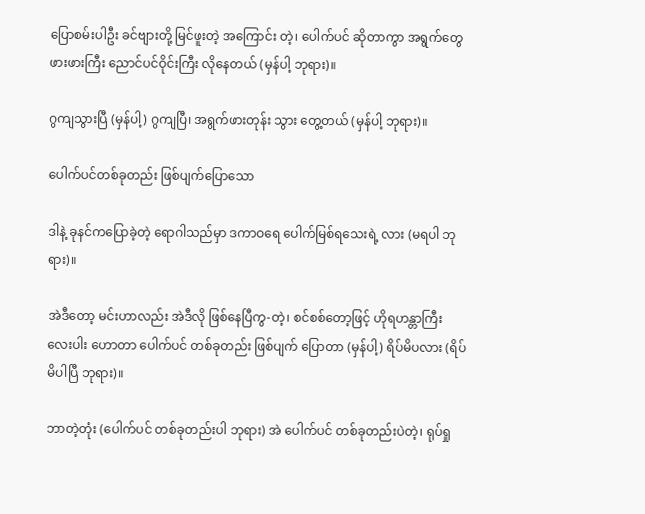ပြောစမ်းပါဦး ခင်ဗျားတို့ မြင်ဖူးတဲ့ အကြောင်း တဲ့၊ ပေါက်ပင် ဆိုတာကွာ အရွက်တွေ ဖားဖားကြီး ညောင်ပင်ဝိုင်းကြီး လိုနေတယ် (မှန်ပါ့ ဘုရား)။

ဂွကျသွားပြီ (မှန်ပါ့) ဂွကျပြီ၊ အရွက်ဖားတုန်း သွား တွေ့တယ် (မှန်ပါ့ ဘုရား)။

ပေါက်ပင်တစ်ခုတည်း ဖြစ်ပျက်ပြောသော

ဒါနဲ့ ခုနင်ကပြောခဲ့တဲ့ ရောဂါသည်မှာ ဒကာဝရေ ပေါက်မြစ်ရသေးရဲ့ လား (မရပါ ဘုရား)။

အဲဒီတော့ မင်းဟာလည်း အဲဒီလို ဖြစ်နေပြီကွ-တဲ့၊ စင်စစ်တော့ဖြင့် ဟိုရဟန္တာကြီး လေးပါး ဟောတာ ပေါက်ပင် တစ်ခုတည်း ဖြစ်ပျက် ပြောတာ (မှန်ပါ့) ရိပ်မိပလား (ရိပ်မိပါပြီ ဘုရား)။

ဘာတဲ့တုံး (ပေါက်ပင် တစ်ခုတည်းပါ ဘုရား) အဲ ပေါက်ပင် တစ်ခုတည်းပဲတဲ့၊ ရုပ်ရှု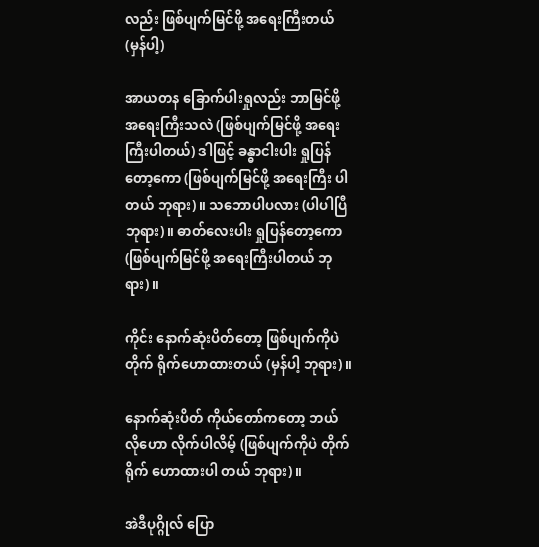လည်း ဖြစ်ပျက်မြင်ဖို့ အရေးကြီးတယ် (မှန်ပါ့)

အာယတန ခြောက်ပါးရှုလည်း ဘာမြင်ဖို့ အရေးကြီးသလဲ (ဖြစ်ပျက်မြင်ဖို့ အရေးကြီးပါတယ်) ဒါဖြင့် ခန္ဓာငါးပါး ရှုပြန်တော့ကော (ဖြစ်ပျက်မြင်ဖို့ အရေးကြီး ပါတယ် ဘုရား)။ သဘောပါပလား (ပါပါပြီ ဘုရား)။ ဓာတ်လေးပါး ရှုပြန်တော့ကော (ဖြစ်ပျက်မြင်ဖို့ အရေးကြီးပါတယ် ဘုရား)။

ကိုင်း နောက်ဆုံးပိတ်တော့ ဖြစ်ပျက်ကိုပဲ တိုက် ရိုက်ဟောထားတယ် (မှန်ပါ့ ဘုရား)။

နောက်ဆုံးပိတ် ကိုယ်တော်ကတော့ ဘယ်လိုဟော လိုက်ပါလိမ့် (ဖြစ်ပျက်ကိုပဲ တိုက်ရိုက် ဟောထားပါ တယ် ဘုရား)။

အဲဒီပုဂ္ဂိုလ် ပြော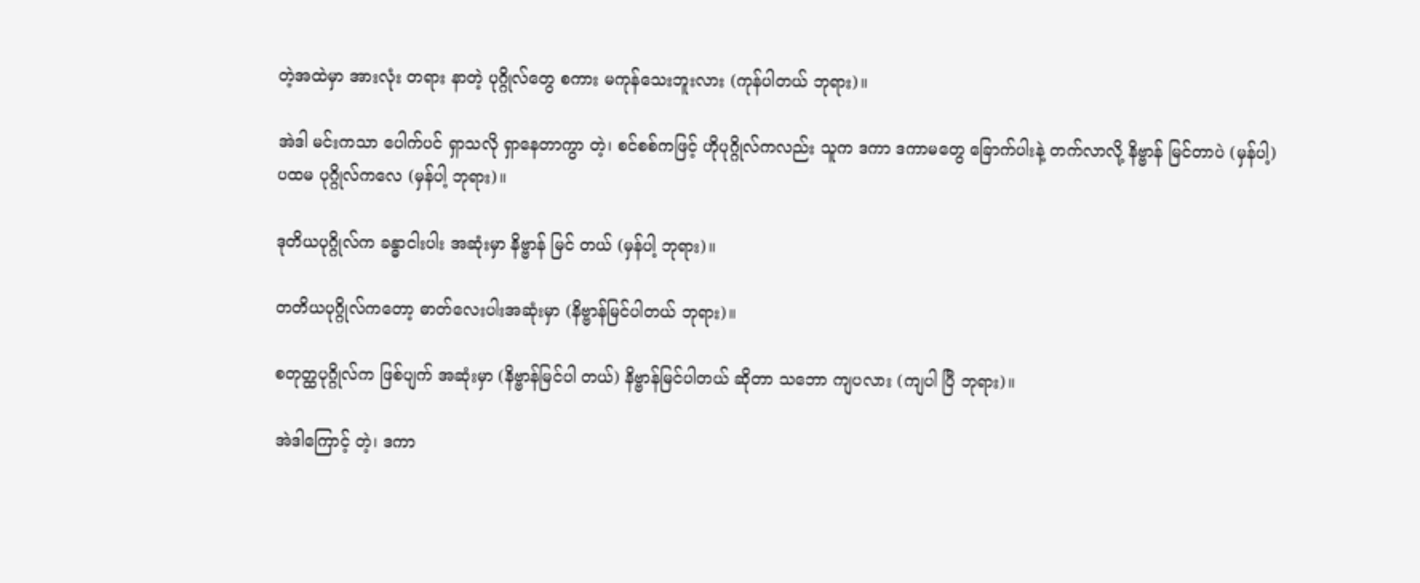တဲ့အထဲမှာ အားလုံး တရား နာတဲ့ ပုဂ္ဂိုလ်တွေ စကား မကုန်သေးဘူးလား (ကုန်ပါတယ် ဘုရား)။

အဲဒါ မင်းကသာ ပေါက်ပင် ရှာသလို ရှာနေတာကွာ တဲ့၊ စင်စစ်ကဖြင့် ဟိုပုဂ္ဂိုလ်ကလည်း သူက ဒကာ ဒကာမတွေ ခြောက်ပါးနဲ့ တက်လာလို့ နိဗ္ဗာန် မြင်တာပဲ (မှန်ပါ့) ပထမ ပုဂ္ဂိုလ်ကလေ (မှန်ပါ့ ဘုရား)။

ဒုတိယပုဂ္ဂိုလ်က ခန္ဓာငါးပါး အဆုံးမှာ နိဗ္ဗာန် မြင် တယ် (မှန်ပါ့ ဘုရား)။

တတိယပုဂ္ဂိုလ်ကတော့ ဓာတ်လေးပါးအဆုံးမှာ (နိဗ္ဗာန်မြင်ပါတယ် ဘုရား)။

စတုတ္ထပုဂ္ဂိုလ်က ဖြစ်ပျက် အဆုံးမှာ (နိဗ္ဗာန်မြင်ပါ တယ်) နိဗ္ဗာန်မြင်ပါတယ် ဆိုတာ သဘော ကျပလား (ကျပါ ပြီ ဘုရား)။

အဲဒါကြောင့် တဲ့၊ ဒကာ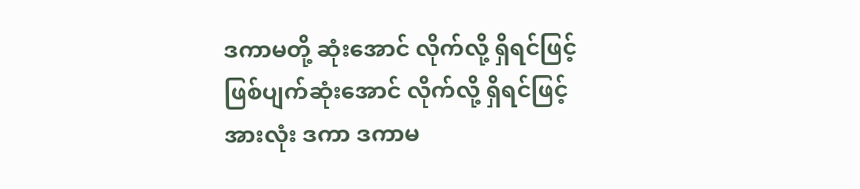ဒကာမတို့ ဆုံးအောင် လိုက်လို့ ရှိရင်ဖြင့် ဖြစ်ပျက်ဆုံးအောင် လိုက်လို့ ရှိရင်ဖြင့် အားလုံး ဒကာ ဒကာမ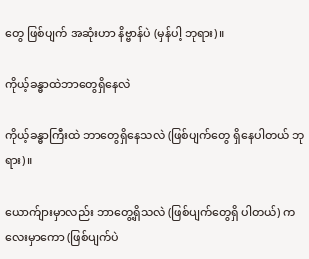တွေ ဖြစ်ပျက် အဆုံးဟာ နိဗ္ဗာန်ပဲ (မှန်ပါ့ ဘုရား)။

ကိုယ့်ခန္ဓာထဲဘာတွေရှိနေလဲ

ကိုယ့်ခန္ဓာကြီးထဲ ဘာတွေရှိနေသလဲ (ဖြစ်ပျက်တွေ ရှိနေပါတယ် ဘုရား)။

ယောက်ျားမှာလည်း ဘာတွေ့ရှိသလဲ (ဖြစ်ပျက်တွေရှိ ပါတယ်) ကလေးမှာကော (ဖြစ်ပျက်ပဲ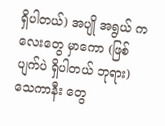ရှိပါတယ်) အပျို အရွယ် ကလေးတွေ မှာကော (ဖြစ်ပျက်ပဲ ရှိပါတယ် ဘုရား) သေကာနီး တွေ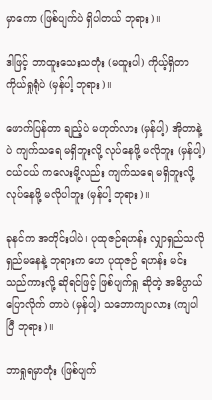မှာကော (ဖြစ်ပျက်ပဲ ရှိပါတယ် ဘုရား)။

ဒါဖြင့် ဘာထူးသေးသတုံး (မထူးပါ) ကိုယ့်ရှိတာ ကိုယ်ရှုရုံပဲ (မှန်ပါ့ ဘုရား)။

ဖောက်ပြန်တာ ချည့်ပဲ မဟုတ်လား (မှန်ပါ့) အိုတာနဲ့ပဲ ကျက်သရေ မရှိဘူးလို့ လုပ်နေဖို့ မလိုဘူး (မှန်ပါ့) ငယ်ငယ် ကလေးမို့လည်း ကျက်သရေ မရှိဘူးလို့ လုပ်နေဖို့ မလိုပါဘူး (မှန်ပါ့ ဘုရား)။

ခုနင်က အတိုင်းပါပဲ၊ ပုထုဇဉ်ရဟန်း လျှာရှည်သလို ရှည်မနေနဲ့ ဘုရားက ဟေ ပုထုဇဉ် ရဟန်း မင်း သည်ကားလို့ ဆိုရင်ဖြင့် ဖြစ်ပျက်ရှု ဆိုတဲ့ အဓိပ္ပာယ် ပြောလိုက် တာပဲ (မှန်ပါ့) သဘောကျပလား (ကျပါပြီ ဘုရား)။

ဘာရှုရမှာတုံး (ဖြစ်ပျက်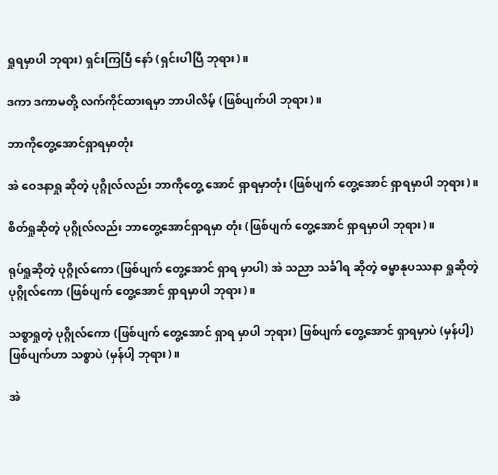ရှုရမှာပါ ဘုရား) ရှင်းကြပြီ နော် (ရှင်းပါပြီ ဘုရား)။

ဒကာ ဒကာမတို့ လက်ကိုင်ထားရမှာ ဘာပါလိမ့် (ဖြစ်ပျက်ပါ ဘုရား)။

ဘာကိုတွေ့အောင်ရှာရမှာတုံး

အဲ ဝေဒနာရှု ဆိုတဲ့ ပုဂ္ဂိုလ်လည်း ဘာကိုတွေ့ အောင် ရှာရမှာတုံး (ဖြစ်ပျက် တွေ့အောင် ရှာရမှာပါ ဘုရား)။

စိတ်ရှုဆိုတဲ့ ပုဂ္ဂိုလ်လည်း ဘာတွေ့အောင်ရှာရမှာ တုံး (ဖြစ်ပျက် တွေ့အောင် ရှာရမှာပါ ဘုရား)။

ရုပ်ရှုဆိုတဲ့ ပုဂ္ဂိုလ်ကော (ဖြစ်ပျက် တွေ့အောင် ရှာရ မှာပါ) အဲ သညာ သင်္ခါရ ဆိုတဲ့ ဓမ္မာနုပဿနာ ရှုဆိုတဲ့ ပုဂ္ဂိုလ်ကော (ဖြစ်ပျက် တွေ့အောင် ရှာရမှာပါ ဘုရား)။

သစ္စာရှုတဲ့ ပုဂ္ဂိုလ်ကော (ဖြစ်ပျက် တွေ့အောင် ရှာရ မှာပါ ဘုရား) ဖြစ်ပျက် တွေ့အောင် ရှာရမှာပဲ (မှန်ပါ့) ဖြစ်ပျက်ဟာ သစ္စာပဲ (မှန်ပါ့ ဘုရား)။

အဲ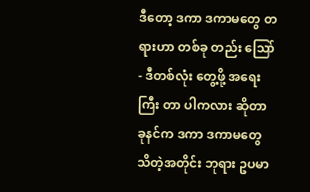ဒီတော့ ဒကာ ဒကာမတွေ တရားဟာ တစ်ခု တည်း သြော်- ဒီတစ်လုံး တွေ့ဖို့ အရေးကြီး တာ ပါကလား ဆိုတာ ခုနင်က ဒကာ ဒကာမတွေ သိတဲ့အတိုင်း ဘုရား ဥပမာ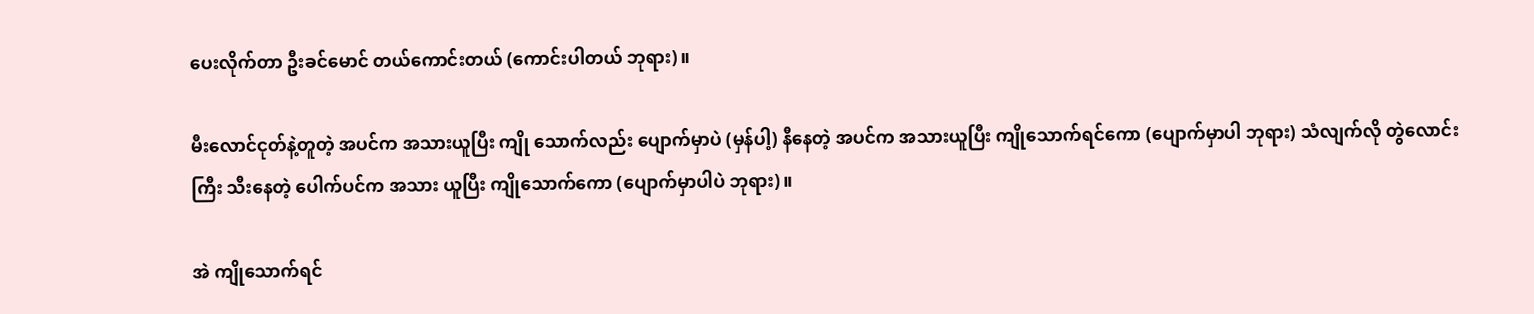ပေးလိုက်တာ ဦးခင်မောင် တယ်ကောင်းတယ် (ကောင်းပါတယ် ဘုရား)။

မီးလောင်ငုတ်နဲ့တူတဲ့ အပင်က အသားယူပြီး ကျို သောက်လည်း ပျောက်မှာပဲ (မှန်ပါ့) နီနေတဲ့ အပင်က အသားယူပြီး ကျိုသောက်ရင်ကော (ပျောက်မှာပါ ဘုရား) သံလျက်လို တွဲလောင်းကြီး သီးနေတဲ့ ပေါက်ပင်က အသား ယူပြီး ကျိုသောက်ကော (ပျောက်မှာပါပဲ ဘုရား)။

အဲ ကျိုသောက်ရင်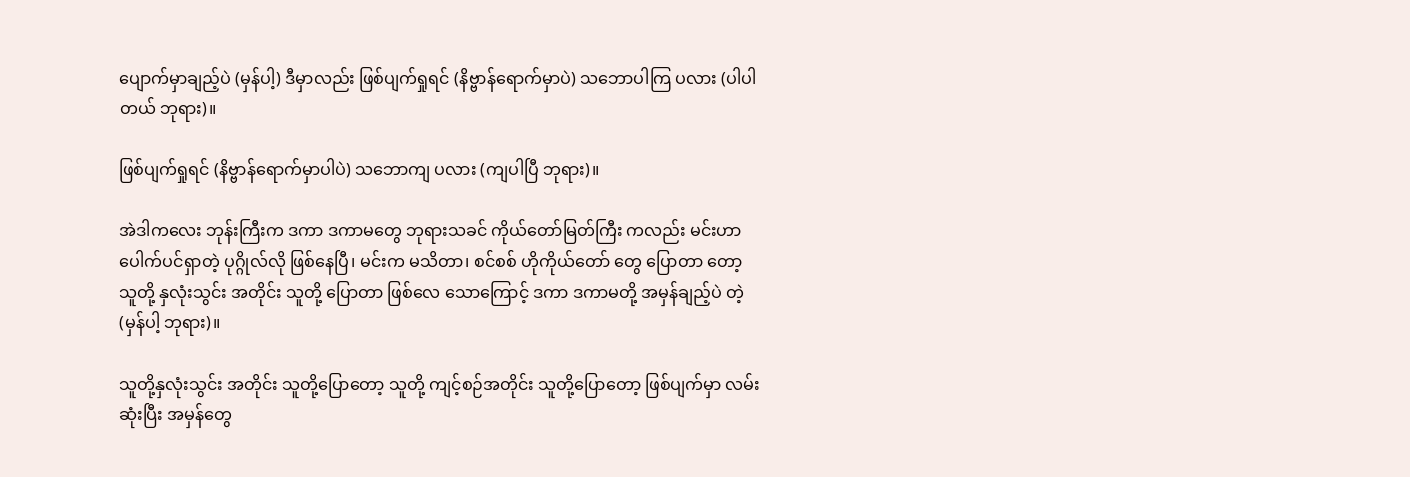ပျောက်မှာချည့်ပဲ (မှန်ပါ့) ဒီမှာလည်း ဖြစ်ပျက်ရှုရင် (နိဗ္ဗာန်ရောက်မှာပဲ) သဘောပါကြ ပလား (ပါပါတယ် ဘုရား)။

ဖြစ်ပျက်ရှုရင် (နိဗ္ဗာန်ရောက်မှာပါပဲ) သဘောကျ ပလား (ကျပါပြီ ဘုရား)။

အဲဒါကလေး ဘုန်းကြီးက ဒကာ ဒကာမတွေ ဘုရားသခင် ကိုယ်တော်မြတ်ကြီး ကလည်း မင်းဟာ ပေါက်ပင်ရှာတဲ့ ပုဂ္ဂိုလ်လို ဖြစ်နေပြီ၊ မင်းက မသိတာ၊ စင်စစ် ဟိုကိုယ်တော် တွေ ပြောတာ တော့ သူတို့ နှလုံးသွင်း အတိုင်း သူတို့ ပြောတာ ဖြစ်လေ သောကြောင့် ဒကာ ဒကာမတို့ အမှန်ချည့်ပဲ တဲ့ (မှန်ပါ့ ဘုရား)။

သူတို့နှလုံးသွင်း အတိုင်း သူတို့ပြောတော့ သူတို့ ကျင့်စဉ်အတိုင်း သူတို့ပြောတော့ ဖြစ်ပျက်မှာ လမ်းဆုံးပြီး အမှန်တွေ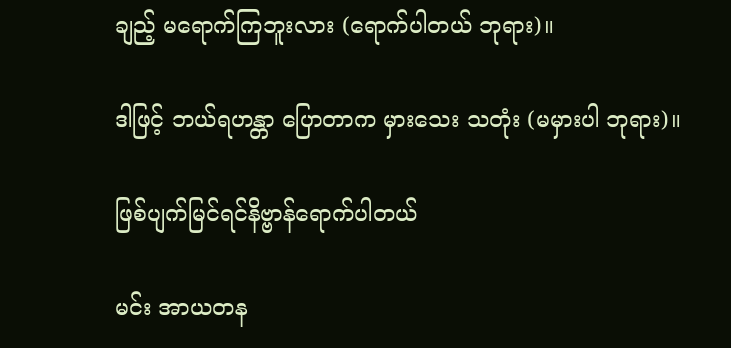ချည့် မရောက်ကြဘူးလား (ရောက်ပါတယ် ဘုရား)။

ဒါဖြင့် ဘယ်ရဟန္တာ ပြောတာက မှားသေး သတုံး (မမှားပါ ဘုရား)။

ဖြစ်ပျက်မြင်ရင်နိဗ္ဗာန်ရောက်ပါတယ်

မင်း အာယတန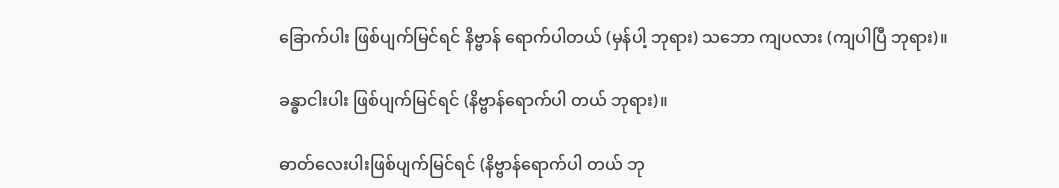ခြောက်ပါး ဖြစ်ပျက်မြင်ရင် နိဗ္ဗာန် ရောက်ပါတယ် (မှန်ပါ့ ဘုရား) သဘော ကျပလား (ကျပါပြီ ဘုရား)။

ခန္ဓာငါးပါး ဖြစ်ပျက်မြင်ရင် (နိဗ္ဗာန်ရောက်ပါ တယ် ဘုရား)။

ဓာတ်လေးပါးဖြစ်ပျက်မြင်ရင် (နိဗ္ဗာန်ရောက်ပါ တယ် ဘု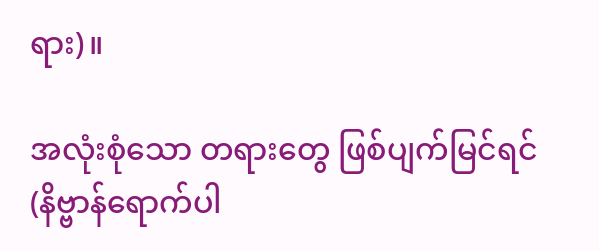ရား)။

အလုံးစုံသော တရားတွေ ဖြစ်ပျက်မြင်ရင် (နိဗ္ဗာန်ရောက်ပါ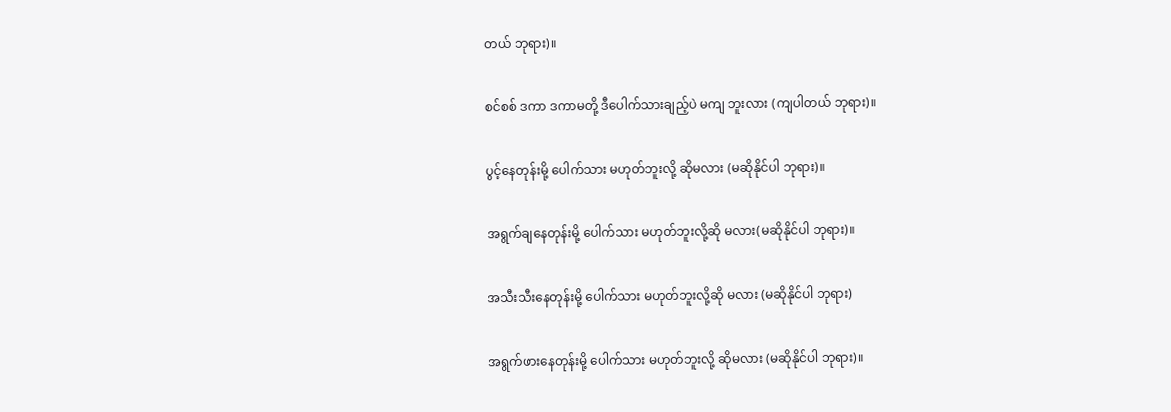တယ် ဘုရား)။

စင်စစ် ဒကာ ဒကာမတို့ ဒီပေါက်သားချည့်ပဲ မကျ ဘူးလား (ကျပါတယ် ဘုရား)။

ပွင့်နေတုန်းမို့ ပေါက်သား မဟုတ်ဘူးလို့ ဆိုမလား (မဆိုနိုင်ပါ ဘုရား)။

အရွက်ချနေတုန်းမို့ ပေါက်သား မဟုတ်ဘူးလို့ဆို မလား(မဆိုနိုင်ပါ ဘုရား)။

အသီးသီးနေတုန်းမို့ ပေါက်သား မဟုတ်ဘူးလို့ဆို မလား (မဆိုနိုင်ပါ ဘုရား)

အရွက်ဖားနေတုန်းမို့ ပေါက်သား မဟုတ်ဘူးလို့ ဆိုမလား (မဆိုနိုင်ပါ ဘုရား)။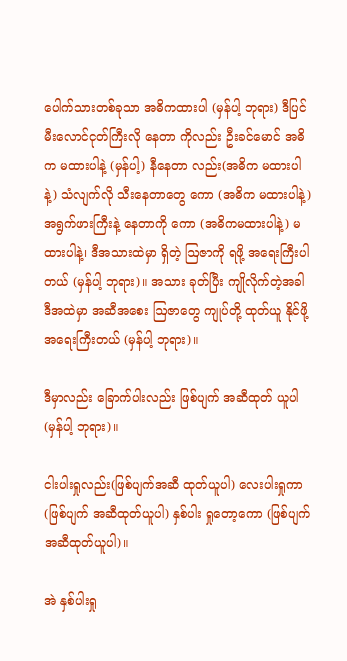ပေါက်သားတစ်ခုသာ အဓိကထားပါ (မှန်ပါ့ ဘုရား) ဒီပြင် မီးလောင်ငုတ်ကြီးလို နေတာ ကိုလည်း ဦးခင်မောင် အဓိက မထားပါနဲ့ (မှန်ပါ့) နီနေတာ လည်း(အဓိက မထားပါနဲ့) သံလျက်လို သီးနေတာတွေ ကော (အဓိက မထားပါနဲ့) အရွက်ဖားကြီးနဲ့ နေတာကို ကော (အဓိကမထားပါနဲ့) မထားပါနဲ့၊ ဒီအသားထဲမှာ ရှိတဲ့ ဩဇာကို ရဖို့ အရေးကြီးပါတယ် (မှန်ပါ့ ဘုရား)။ အသား ခုတ်ပြီး ကျိုလိုက်တဲ့အခါ ဒီအထဲမှာ အဆီအစေး ဩဇာတွေ ကျုပ်တို့ ထုတ်ယူ နိုင်ဖို့ အရေးကြီးတယ် (မှန်ပါ့ ဘုရား)။

ဒီမှာလည်း ခြောက်ပါးလည်း ဖြစ်ပျက် အဆီထုတ် ယူပါ (မှန်ပါ့ ဘုရား)။

ငါးပါးရှုလည်း(ဖြစ်ပျက်အဆီ ထုတ်ယူပါ) လေးပါးရှုကာ (ဖြစ်ပျက် အဆီထုတ်ယူပါ) နှစ်ပါး ရှုတော့ကော (ဖြစ်ပျက် အဆီထုတ်ယူပါ)။

အဲ နှစ်ပါးရှု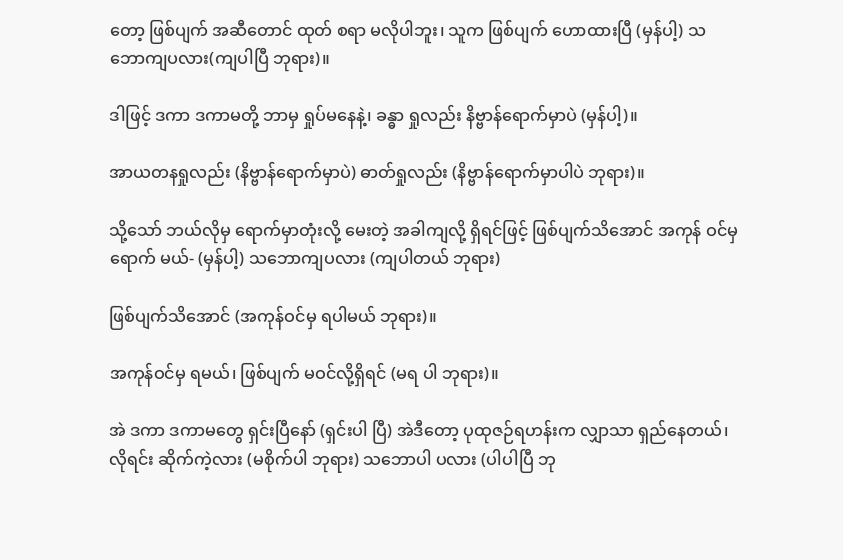တော့ ဖြစ်ပျက် အဆီတောင် ထုတ် စရာ မလိုပါဘူး၊ သူက ဖြစ်ပျက် ဟောထားပြီ (မှန်ပါ့) သဘောကျပလား(ကျပါပြီ ဘုရား)။

ဒါဖြင့် ဒကာ ဒကာမတို့ ဘာမှ ရှုပ်မနေနဲ့၊ ခန္ဓာ ရှုလည်း နိဗ္ဗာန်ရောက်မှာပဲ (မှန်ပါ့)။

အာယတနရှုလည်း (နိဗ္ဗာန်ရောက်မှာပဲ) ဓာတ်ရှုလည်း (နိဗ္ဗာန်ရောက်မှာပါပဲ ဘုရား)။

သို့သော် ဘယ်လိုမှ ရောက်မှာတုံးလို့ မေးတဲ့ အခါကျလို့ ရှိရင်ဖြင့် ဖြစ်ပျက်သိအောင် အကုန် ဝင်မှ ရောက် မယ်- (မှန်ပါ့) သဘောကျပလား (ကျပါတယ် ဘုရား)

ဖြစ်ပျက်သိအောင် (အကုန်ဝင်မှ ရပါမယ် ဘုရား)။

အကုန်ဝင်မှ ရမယ်၊ ဖြစ်ပျက် မဝင်လို့ရှိရင် (မရ ပါ ဘုရား)။

အဲ ဒကာ ဒကာမတွေ ရှင်းပြီနော် (ရှင်းပါ ပြီ) အဲဒီတော့ ပုထုဇဉ်ရဟန်းက လျှာသာ ရှည်နေတယ်၊ လိုရင်း ဆိုက်ကဲ့လား (မစိုက်ပါ ဘုရား) သဘောပါ ပလား (ပါပါပြီ ဘု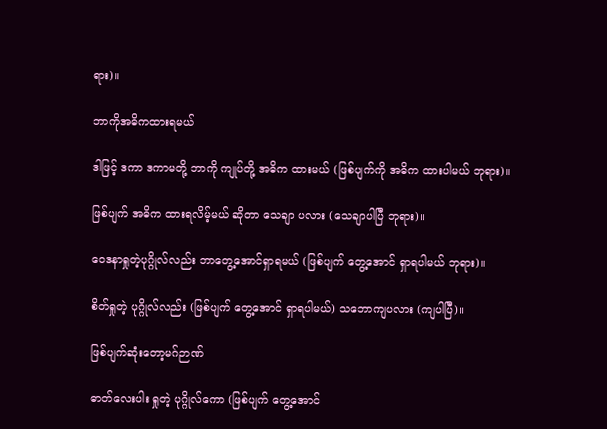ရား)။

ဘာကိုအဓိကထားရမယ်

ဒါဖြင့် ဒကာ ဒကာမတို့ ဘာကို ကျုပ်တို့ အဓိက ထားမယ် (ဖြစ်ပျက်ကို အဓိက ထားပါမယ် ဘုရား)။

ဖြစ်ပျက် အဓိက ထားရလိမ့်မယ် ဆိုတာ သေချာ ပလား (သေချာပါပြီ ဘုရား)။

ဝေဒနာရှုတဲ့ပုဂ္ဂိုလ်လည်း ဘာတွေ့အောင်ရှာရမယ် (ဖြစ်ပျက် တွေ့အောင် ရှာရပါမယ် ဘုရား)။

စိတ်ရှုတဲ့ ပုဂ္ဂိုလ်လည်း (ဖြစ်ပျက် တွေ့အောင် ရှာရပါမယ်) သဘောကျပလား (ကျပါပြီ)။

ဖြစ်ပျက်ဆုံးတော့မဂ်ဉာဏ်

ဓာတ်လေးပါး ရှုတဲ့ ပုဂ္ဂိုလ်ကော (ဖြစ်ပျက် တွေ့အောင်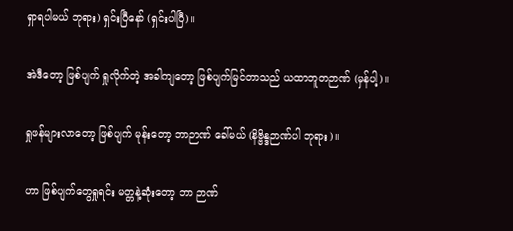ရှာရပါမယ် ဘုရား) ရှင်းပြီနော် (ရှင်းပါပြီ)။

အဲဒီတော့ ဖြစ်ပျက် ရှုလိုက်တဲ့ အခါကျတော့ ဖြစ်ပျက်မြင်တာသည် ယထာဘူတဉာဏ် (မှန်ပါ့)။

ရှုဖန်များလာတော့ ဖြစ်ပျက် မုန်းတော့ ဘာဉာဏ် ခေါ်မယ် (နိဗ္ဗိန္ဒဉာဏ်ပါ ဘုရား)။

ဟာ ဖြစ်ပျက်တွေရှုရင်း မတ္တနဲ့ဆုံးတော့ ဘာ ဉာဏ်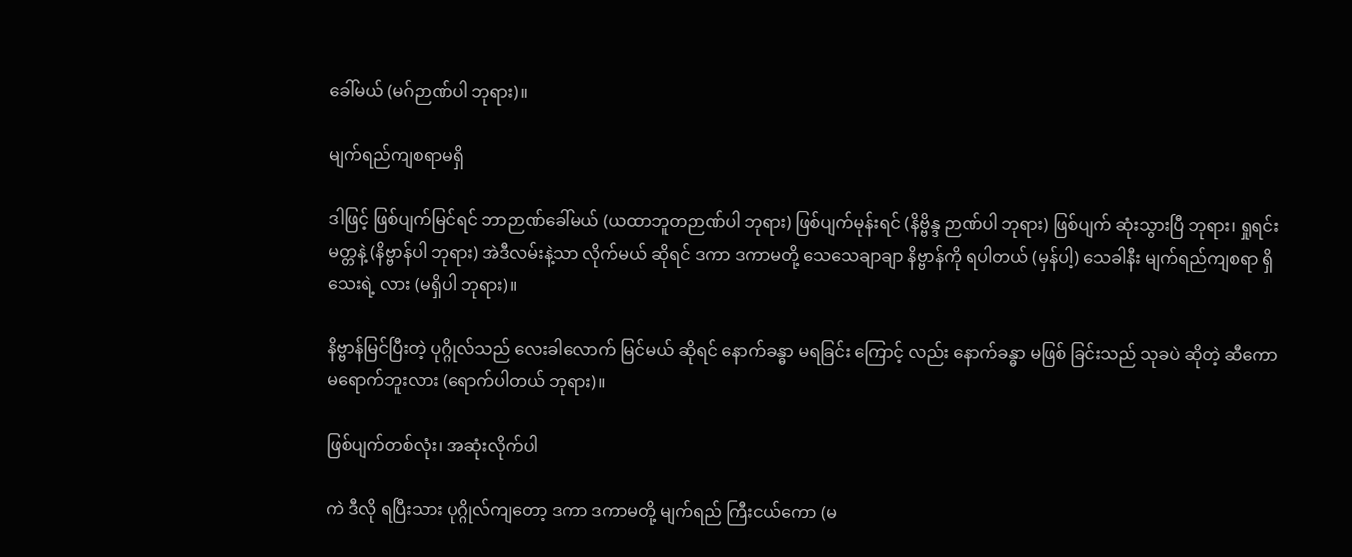ခေါ်မယ် (မဂ်ဉာဏ်ပါ ဘုရား)။

မျက်ရည်ကျစရာမရှိ

ဒါဖြင့် ဖြစ်ပျက်မြင်ရင် ဘာဉာဏ်ခေါ်မယ် (ယထာဘူတဉာဏ်ပါ ဘုရား) ဖြစ်ပျက်မုန်းရင် (နိဗ္ဗိန္ဒ ဉာဏ်ပါ ဘုရား) ဖြစ်ပျက် ဆုံးသွားပြီ ဘုရား၊ ရှုရင်းမတ္တနဲ့ (နိဗ္ဗာန်ပါ ဘုရား) အဲဒီလမ်းနဲ့သာ လိုက်မယ် ဆိုရင် ဒကာ ဒကာမတို့ သေသေချာချာ နိဗ္ဗာန်ကို ရပါတယ် (မှန်ပါ့) သေခါနီး မျက်ရည်ကျစရာ ရှိသေးရဲ့ လား (မရှိပါ ဘုရား)။

နိဗ္ဗာန်မြင်ပြီးတဲ့ ပုဂ္ဂိုလ်သည် လေးခါလောက် မြင်မယ် ဆိုရင် နောက်ခန္ဓာ မရခြင်း ကြောင့် လည်း နောက်ခန္ဓာ မဖြစ် ခြင်းသည် သုခပဲ ဆိုတဲ့ ဆီကော မရောက်ဘူးလား (ရောက်ပါတယ် ဘုရား)။

ဖြစ်ပျက်တစ်လုံး၊ အဆုံးလိုက်ပါ

ကဲ ဒီလို ရပြီးသား ပုဂ္ဂိုလ်ကျတော့ ဒကာ ဒကာမတို့ မျက်ရည် ကြီးငယ်ကော (မ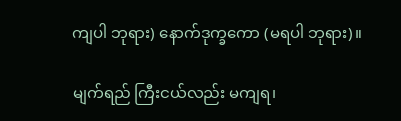ကျပါ ဘုရား) နောက်ဒုက္ခကော (မရပါ ဘုရား)။

မျက်ရည် ကြီးငယ်လည်း မကျရ၊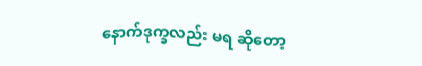နောက်ဒုက္ခလည်း မရ ဆိုတော့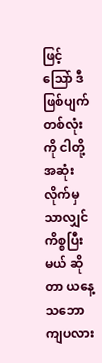ဖြင့် သြော် ဒီဖြစ်ပျက် တစ်လုံးကို ငါတို့ အဆုံး လိုက်မှ သာလျှင် ကိစ္စပြီးမယ် ဆိုတာ ယနေ့ သဘော ကျပလား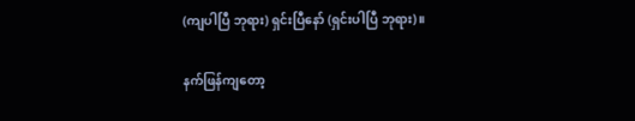(ကျပါပြီ ဘုရား) ရှင်းပြီနော် (ရှင်းပါပြီ ဘုရား)။

နက်ဖြန်ကျတော့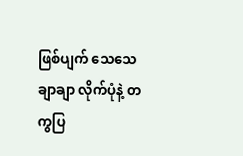ဖြစ်ပျက် သေသေချာချာ လိုက်ပုံနဲ့ တကွပြ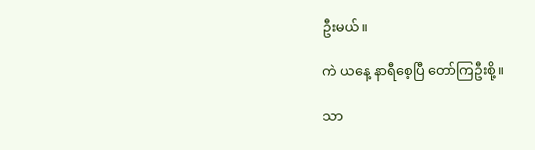ဦးမယ်။

ကဲ ယနေ့ နာရီစေ့ပြီ တော်ကြဦးစို့။

သာ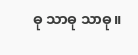ဓု သာဓု သာဓု။